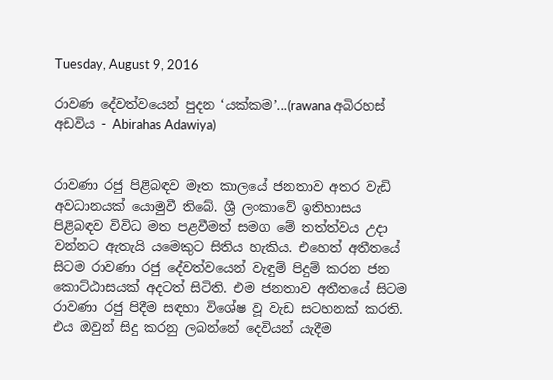Tuesday, August 9, 2016

රාවණ දේවත්වයෙන් පුදන ‘යක්කම’...(rawana අබිරහස් අඩවිය - Abirahas Adawiya)


රාවණා රජු පිළිබඳව මෑත කාලයේ ජනතාව අතර වැඩි අවධානයක් යොමුවී තිබේ. ශ්‍රී ලංකාවේ ඉතිහාසය පිළිබඳව විවිධ මත පළවීමත් සමග මේ තත්ත්වය උදා වන්නට ඇතැයි යමෙකුට සිතිය හැකිය. එහෙත් අතීතයේ සිටම රාවණා රජු දේවත්වයෙන් වැඳුම් පිදුම් කරන ජන කොට්ඨාසයක් අදටත් සිටිති. එම ජනතාව අතීතයේ සිටම රාවණා රජු පිදීම සඳහා විශේෂ වූ වැඩ සටහනක් කරති. එය ඔවුන් සිදු කරනු ලබන්නේ දෙවියන් යැදීම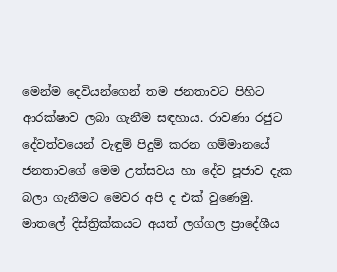මෙන්ම දෙවියන්ගෙන් තම ජනතාවට පිහිට ආරක්ෂාව ලබා ගැනීම සඳහාය. රාවණා රජුට දේවත්වයෙන් වැඳුම් පිදුම් කරන ගම්මානයේ ජනතාවගේ මෙම උත්සවය හා දේව පූජාව දැක බලා ගැනීමට මෙවර අපි ද එක් වුණෙමු.
මාතලේ දිස්ත්‍රික්කයට අයත් ලග්ගල ප්‍රාදේශීය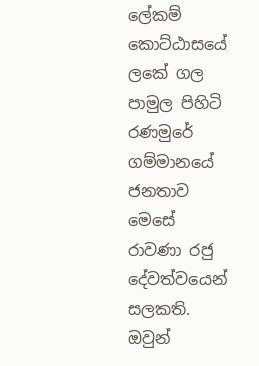ලේකම් කොට්ඨාසයේ ලකේ ගල පාමුල පිහිටි රණමුරේ ගම්මානයේ ජනතාව මෙසේ රාවණා රජු දේවත්වයෙන් සලකති. ඔවුන්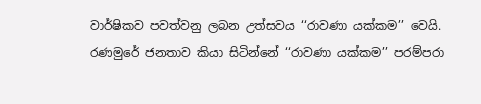වාර්ෂිකව පවත්වනු ලබන උත්සවය ‘‘රාවණා යක්කම’’ වෙයි.  රණමුරේ ජනතාව කියා සිටින්නේ ‘‘රාවණා යක්කම’’ පරම්පරා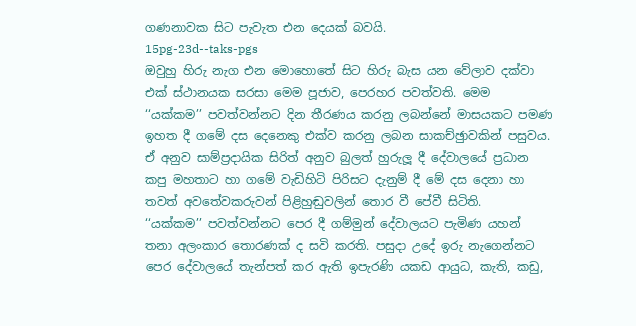ගණනාවක සිට පැවැත එන දෙයක් බවයි.
15pg-23d--taks-pgs
ඔවුහු හිරු නැග එන මොහොතේ සිට හිරු බැස යන වේලාව දක්වා එක් ස්ථානයක සරසා මෙම පූජාව, පෙරහර පවත්වති. මෙම ‘‘යක්කම’’ පවත්වන්නට දින තීරණය කරනු ලබන්නේ මාසයකට පමණ ඉහත දී ගමේ දස දෙනෙකු එක්ව කරනු ලබන සාකච්ඡුාවකින් පසුවය. ඒ අනුව සාම්ප්‍රදායික සිරිත් අනුව බුලත් හුරුලූ දී දේවාලයේ ප්‍රධාන කපු මහතාට හා ගමේ වැඩිහිටි පිරිසට දැනුම් දී මේ දස දෙනා හා තවත් අවතේවකරුවන් පිළිහුඬුවලින් තොර වී පේවී සිටිති.
‘‘යක්කම’’ පවත්වන්නට පෙර දී ගම්මුන් දේවාලයට පැමිණ යහන් තනා අලංකාර තොරණක් ද සවි කරති. පසුදා උදේ ඉරු නැගෙන්නට පෙර දේවාලයේ තැන්පත් කර ඇති ඉපැරණි යකඩ ආයුධ, කැති, කඩු,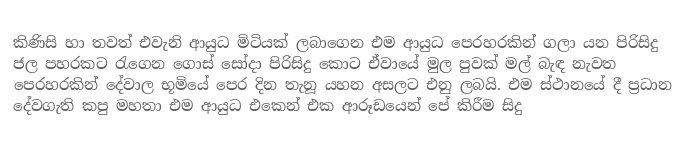කිණිසි හා තවත් එවැනි ආයුධ මිටියක් ලබාගෙන එම ආයුධ පෙරහරකින් ගලා යන පිරිසිදු ජල පහරකට රැගෙන ගොස් සෝදා පිරිසිදු කොට ඒවායේ මුල පුවක් මල් බැඳ නැවත පෙරහරකින් දේවාල භූමියේ පෙර දින තැනූ යහන අසලට එනු ලබයි. එම ස්ථානයේ දී ප්‍රධාන දේවගැති කපු මහතා එම ආයුධ එකෙන් එක ආරූඩයෙන් පේ කිරීම සිදු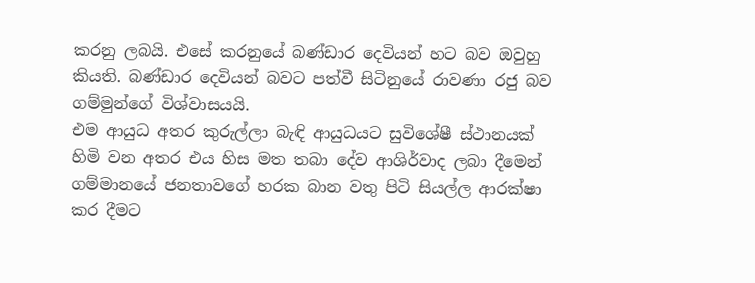කරනු ලබයි. එසේ කරනුයේ බණ්ඩාර දෙවියන් හට බව ඔවුහු කියති. බණ්ඩාර දෙවියන් බවට පත්වී සිටිනුයේ රාවණා රජු බව ගම්මුන්ගේ විශ්වාසයයි.
එම ආයුධ අතර කුරුල්ලා බැඳි ආයුධයට සුවිශේෂී ස්ථානයක් හිමි වන අතර එය හිස මත තබා දේව ආශිර්වාද ලබා දීමෙන් ගම්මානයේ ජනතාවගේ හරක බාන වතු පිටි සියල්ල ආරක්ෂා කර දීමට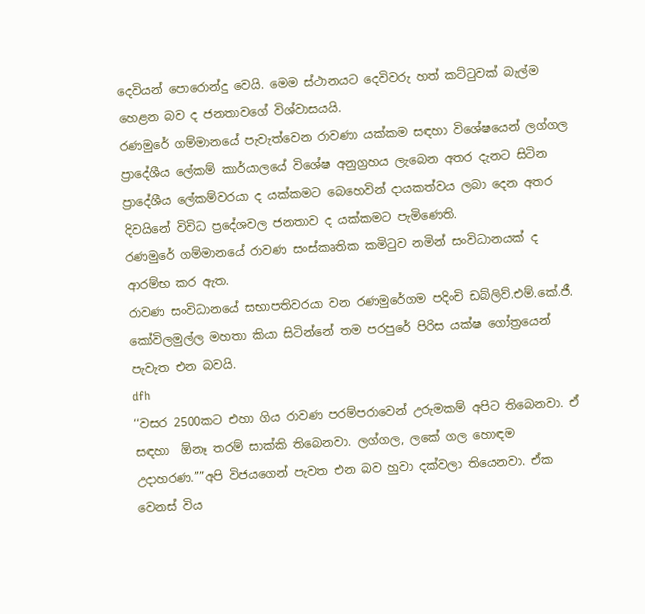දෙවියන් පොරොන්දු වෙයි. මෙම ස්ථානයට දෙවිවරු හත් කට්ටුවක් බැල්ම හෙළන බව ද ජනතාවගේ විශ්වාසයයි.
රණමුරේ ගම්මානයේ පැවැත්වෙන රාවණා යක්කම සඳහා විශේෂයෙන් ලග්ගල ප්‍රාදේශීය ලේකම් කාර්යාලයේ විශේෂ අනුග්‍රහය ලැබෙන අතර දැනට සිටින ප්‍රාදේශීය ලේකම්වරයා ද යක්කමට බෙහෙවින් දායකත්වය ලබා දෙන අතර දිවයිනේ විවිධ ප්‍රදේශවල ජනතාව ද යක්කමට පැමිණෙති.
රණමුරේ ගම්මානයේ රාවණ සංස්කෘතික කමිටුව නමින් සංවිධානයක් ද ආරම්භ කර ඇත.
රාවණ සංවිධානයේ සභාපතිවරයා වන රණමුරේගම පදිංචි ඩබ්ලිව්.එම්.කේ.ජී. කෝවිලමුල්ල මහතා කියා සිටින්නේ තම පරපුරේ පිරිස යක්ෂ ගෝත්‍රයෙන් පැවැත එන බවයි.
dfh
‘‘වසර 2500කට එහා ගිය රාවණ පරම්පරාවෙන් උරුමකම් අපිට තිබෙනවා. ඒ සඳහා  ඕනෑ තරම් සාක්කි තිබෙනවා. ලග්ගල, ලකේ ගල හොඳම උදාහරණ.’’”අපි විජයගෙන් පැවත එන බව හුවා දක්වලා තියෙනවා. ඒක වෙනස් විය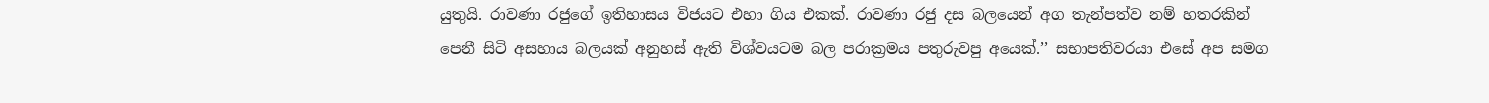යුතුයි. රාවණා රජුගේ ඉතිහාසය විජයට එහා ගිය එකක්. රාවණා රජු දස බලයෙන් අග තැන්පත්ව නම් හතරකින් පෙනී සිටි අසහාය බලයක් අනුහස් ඇති විශ්වයටම බල පරාක්‍රමය පතුරුවපු අයෙක්.’’ සභාපතිවරයා එසේ අප සමග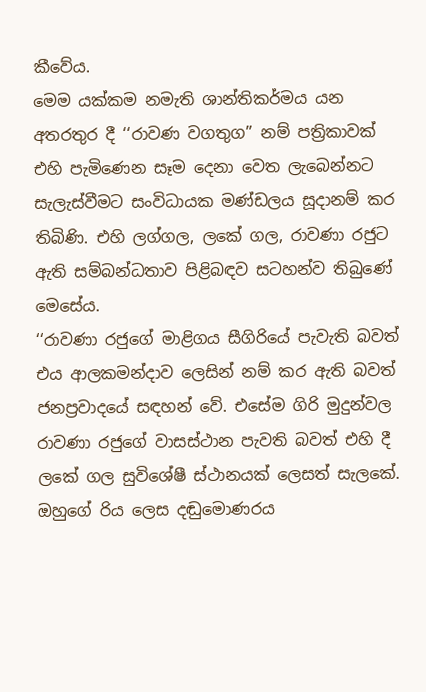කීවේය.
මෙම යක්කම නමැති ශාන්තිකර්මය යන අතරතුර දී ‘‘රාවණ වගතුග’’ නම් පත්‍රිකාවක් එහි පැමිණෙන සෑම දෙනා වෙත ලැබෙන්නට සැලැස්වීමට සංවිධායක මණ්ඩලය සූදානම් කර තිබිණි. එහි ලග්ගල, ලකේ ගල, රාවණා රජුට ඇති සම්බන්ධතාව පිළිබඳව සටහන්ව තිබුණේ මෙසේය.
‘‘රාවණා රජුගේ මාළිගය සීගිරියේ පැවැති බවත් එය ආලකමන්දාව ලෙසින් නම් කර ඇති බවත් ජනප්‍රවාදයේ සඳහන් වේ. එසේම ගිරි මුදුන්වල රාවණා රජුගේ වාසස්ථාන පැවති බවත් එහි දී ලකේ ගල සුවිශේෂී ස්ථානයක් ලෙසත් සැලකේ. ඔහුගේ රිය ලෙස දඬුමොණරය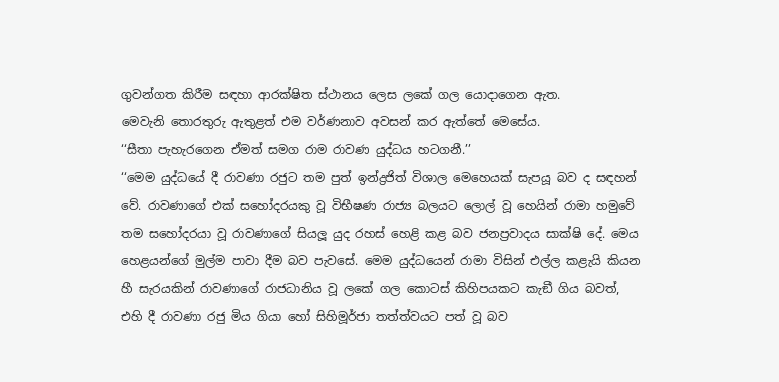ගුවන්ගත කිරීම සඳහා ආරක්ෂිත ස්ථානය ලෙස ලකේ ගල යොදාගෙන ඇත.
මෙවැනි තොරතුරු ඇතුළත් එම වර්ණනාව අවසන් කර ඇත්තේ මෙසේය.
‘‘සීතා පැහැරගෙන ඒමත් සමග රාම රාවණ යුද්ධය හටගනී.’’
‘‘මෙම යුද්ධයේ දී රාවණා රජුට තම පුත් ඉන්ද්‍රජිත් විශාල මෙහෙයක් සැපයූ බව ද සඳහන් වේ. රාවණාගේ එක් සහෝදරයකු වූ විභීෂණ රාජ්‍ය බලයට ලොල් වූ හෙයින් රාමා හමුවේ තම සහෝදරයා වූ රාවණාගේ සියලූ යුද රහස් හෙළි කළ බව ජනප්‍රවාදය සාක්ෂි දේ. මෙය හෙළයන්ගේ මුල්ම පාවා දීම බව පැවසේ. මෙම යුද්ධයෙන් රාමා විසින් එල්ල කළැයි කියන හී සැරයකින් රාවණාගේ රාජධානිය වූ ලකේ ගල කොටස් කිහිපයකට කැඞී ගිය බවත්, එහි දී රාවණා රජු මිය ගියා හෝ සිහිමූර්ජා තත්ත්වයට පත් වූ බව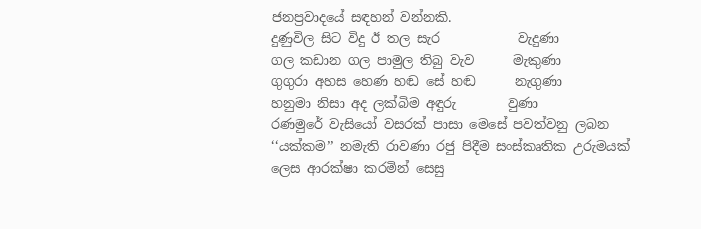ජනප්‍රවාදයේ සඳහන් වන්නකි.
දුණුවිල සිට විදු ඊ තල සැර            වැදුණා
ගල කඩාන ගල පාමුල තිබු වැව      මැකුණා
ගුගුරා අහස හෙණ හඬ සේ හඬ      නැගුණා
හනුමා නිසා අද ලක්බිම අඳුරු        වුණා
රණමුරේ වැසියෝ වසරක් පාසා මෙසේ පවත්වනු ලබන ‘‘යක්කම’’ නමැති රාවණා රජු පිදීම සංස්කෘතික උරුමයක් ලෙස ආරක්ෂා කරමින් සෙසු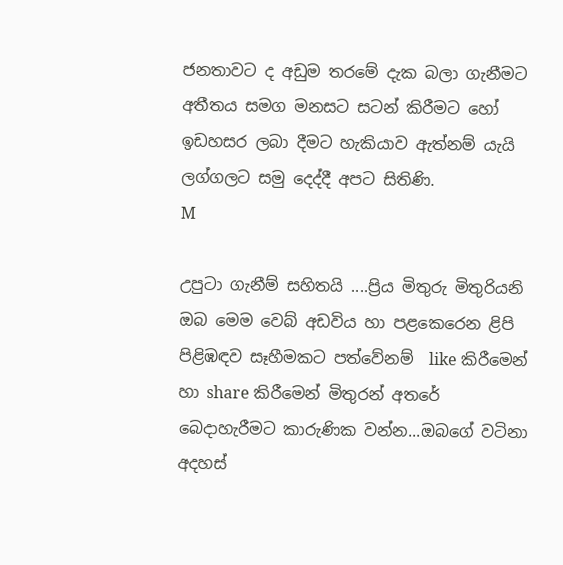ජනතාවට ද අඩුම තරමේ දැක බලා ගැනීමට අතීතය සමග මනසට සටන් කිරීමට හෝ ඉඩහසර ලබා දීමට හැකියාව ඇත්නම් යැයි ලග්ගලට සමු දෙද්දී අපට සිතිණි.
M

උපුටා ගැනීම් සහිතයි ....ප්‍රිය මිතුරු මිතුරියනි ඔබ මෙම වෙබ් අඩවිය හා පළකෙරෙන ළිපි පිළිඹඳව සෑහීමකට පත්වේනම්  like කිරීමෙන් හා share කිරීමෙන් මිතුරන් අතරේ බෙදාහැරීමට කාරුණික වන්න...ඔබගේ වටිනා අදහස්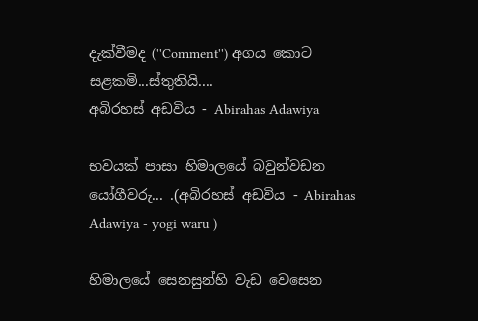දැක්වීමද (''Comment'') අගය කොට සළකමි...ස්තුතියි....
අබිරහස් අඩවිය - Abirahas Adawiya

භවයක් පාසා හිමාලයේ බවුන්වඩන යෝගීවරු... .(අබිරහස් අඩවිය - Abirahas Adawiya - yogi waru )

හිමාලයේ සෙනසුන්හි වැඩ වෙසෙන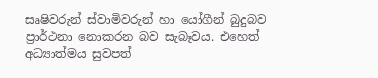සෘෂිවරුන් ස්වාමිවරුන් හා යෝගීන් බුදුබව ප්‍රාර්ථනා නොකරන බව සැබෑවය. එහෙත් අධ්‍යාත්මය සුවපත්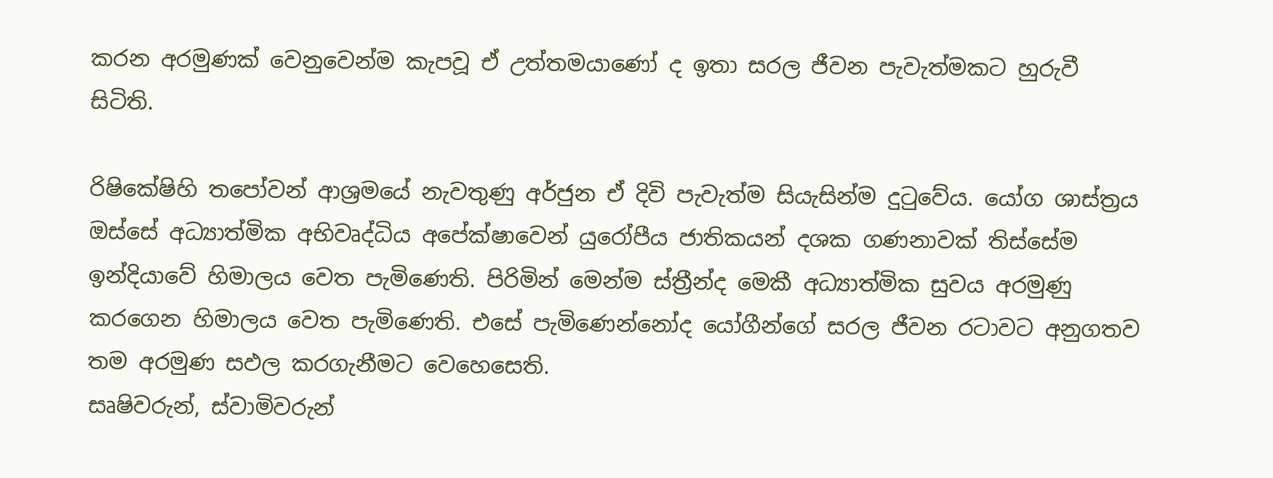කරන අරමුණක් වෙනුවෙන්ම කැපවූ ඒ උත්තමයාණෝ ද ඉතා සරල ජීවන පැවැත්මකට හුරුවී සිටිති.

රිෂිකේෂිහි තපෝවන් ආශ්‍රමයේ නැවතුණු අර්ජුන ඒ දිවි පැවැත්ම සියැසින්ම දුටුවේය. යෝග ශාස්ත්‍රය ඔස්සේ අධ්‍යාත්මික අභිවෘද්ධිය අපේක්ෂාවෙන් යුරෝපීය ජාතිකයන් දශක ගණනාවක් තිස්සේම ඉන්දියාවේ හිමාලය වෙත පැමිණෙති. පිරිමින් මෙන්ම ස්ත්‍රීන්ද මෙකී අධ්‍යාත්මික සුවය අරමුණු කරගෙන හිමාලය වෙත පැමිණෙති. එසේ පැමිණෙන්නෝද යෝගීන්ගේ සරල ජීවන රටාවට අනුගතව තම අරමුණ සඵල කරගැනීමට වෙහෙසෙති.
සෘෂිවරුන්, ස්වාමිවරුන්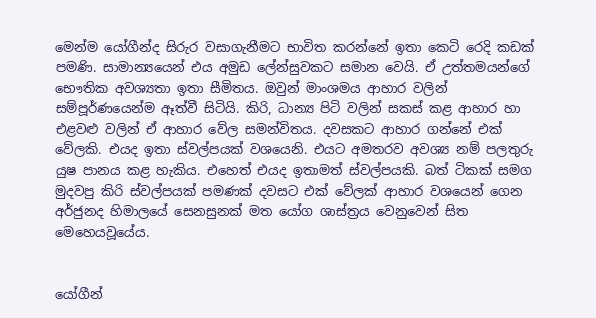මෙන්ම යෝගීන්ද සිරුර වසාගැනීමට භාවිත කරන්නේ ඉතා කෙටි රෙදි කඩක් පමණි. සාමාන්‍යයෙන් එය අමුඩ ලේන්සුවකට සමාන වෙයි. ඒ උත්තමයන්ගේ භෞතික අවශ්‍යතා ඉතා සීමිතය. ඔවුන් මාංශමය ආහාර වලින් සම්පූර්ණයෙන්ම ඈත්වී සිටියි. කිරි, ධාන්‍ය පිටි වලින් සකස් කළ ආහාර හා එළවළු වලින් ඒ ආහාර වේල සමන්විතය. දවසකට ආහාර ගන්නේ එක් වේලකි. එයද ඉතා ස්වල්පයක් වශයෙනි. එයට අමතරව අවශ්‍ය නම් පලතුරු යුෂ පානය කළ හැකිය. එහෙත් එයද ඉතාමත් ස්වල්පයකි. බත් ටිකක් සමග මුදවපු කිරි ස්වල්පයක් පමණක් දවසට එක් වේලක් ආහාර වශයෙන් ගෙන අර්ජුනද හිමාලයේ සෙනසුනක් මත යෝග ශාස්ත්‍රය වෙනුවෙන් සිත මෙහෙයවූයේය.


යෝගීන්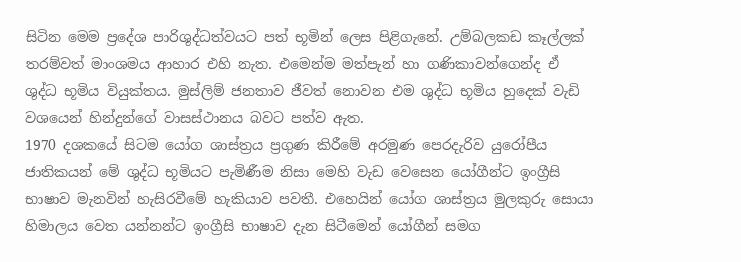සිටින මෙම ප්‍රදේශ පාරිශුද්ධත්වයට පත් භූමින් ලෙස පිළිගැනේ. උම්බලකඩ කෑල්ලක් තරම්වත් මාංශමය ආහාර එහි නැත. එමෙන්ම මත්පැන් හා ගණිකාවන්ගෙන්ද ඒ ශුද්ධ භූමිය වියුක්තය. මුස්ලිම් ජනතාව ජීවත් නොවන එම ශුද්ධ භූමිය හුදෙක් වැඩි වශයෙන් හින්දුන්ගේ වාසස්ථානය බවට පත්ව ඇත.
1970 දශකයේ සිටම යෝග ශාස්ත්‍රය ප්‍රගුණ කිරීමේ අරමුණ පෙරදැරිව යුරෝපීය ජාතිකයන් මේ ශුද්ධ භූමියට පැමිණීම නිසා මෙහි වැඩ වෙසෙන යෝගීන්ට ඉංග්‍රීසි භාෂාව මැනවින් හැසිරවීමේ හැකියාව පවතී. එහෙයින් යෝග ශාස්ත්‍රය මුලකුරු සොයා හිමාලය වෙත යන්නන්ට ඉංග්‍රීසි භාෂාව දැන සිටීමෙන් යෝගීන් සමග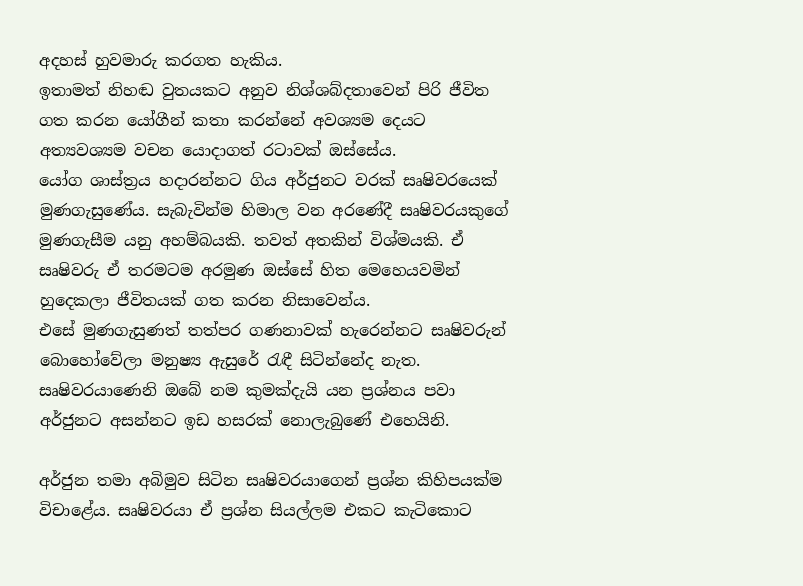අදහස් හුවමාරු කරගත හැකිය.
ඉතාමත් නිහඬ වුතයකට අනුව නිශ්ශබ්දතාවෙන් පිරි ජීවිත ගත කරන යෝගීන් කතා කරන්නේ අවශ්‍යම දෙයට අත්‍යවශ්‍යම වචන යොදාගත් රටාවක් ඔස්සේය.
යෝග ශාස්ත්‍රය හදාරන්නට ගිය අර්ජුනට වරක් සෘෂිවරයෙක් මුණගැසුණේය. සැබැවින්ම හිමාල වන අරණේදී සෘෂිවරයකුගේ මුණගැසීම යනු අහම්බයකි. තවත් අතකින් විශ්මයකි. ඒ සෘෂිවරු ඒ තරමටම අරමුණ ඔස්සේ හිත මෙහෙයවමින් හුදෙකලා ජීවිතයක් ගත කරන නිසාවෙන්ය.
එසේ මුණගැසුණත් තත්පර ගණනාවක් හැරෙන්නට සෘෂිවරුන් බොහෝවේලා මනුෂ්‍ය ඇසුරේ රැඳී සිටින්නේද නැත.
සෘෂිවරයාණෙනි ඔබේ නම කුමක්දැයි යන ප්‍රශ්නය පවා අර්ජුනට අසන්නට ඉඩ හසරක් නොලැබුණේ එහෙයිනි.

අර්ජුන තමා අබිමුව සිටින සෘෂිවරයාගෙන් ප්‍රශ්න කිහිපයක්ම විචාළේය. සෘෂිවරයා ඒ ප්‍රශ්න සියල්ලම එකට කැටිකොට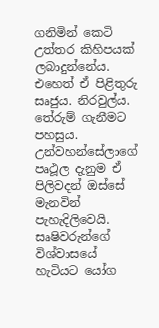ගනිමින් කෙටි උත්තර කිහිපයක් ලබාදුන්නේය. එහෙත් ඒ පිළිතුරු සෘජුය. නිරවුල්ය. තේරුම් ගැනීමට පහසුය. උන්වහන්සේලාගේ පෘථූල දැනුම ඒ පිලිවදන් ඔස්සේ මැනවින් පැහැදිලිවෙයි.
සෘෂිවරුන්ගේ විශ්වාසයේ හැටියට යෝග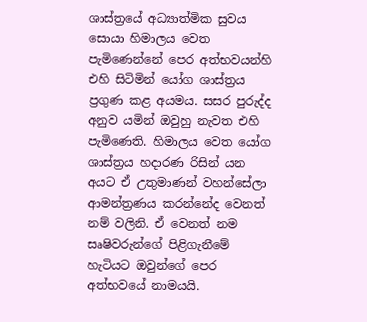ශාස්ත්‍රයේ අධ්‍යාත්මික සුවය සොයා හිමාලය වෙත පැමිණෙන්නේ පෙර අත්භවයන්හි එහි සිටිමින් යෝග ශාස්ත්‍රය ප්‍රගුණ කළ අයමය. සසර පුරුද්ද අනුව යමින් ඔවුහු නැවත එහි පැමිණෙති. හිමාලය වෙත යෝග ශාස්ත්‍රය හදාරණ රිසින් යන අයට ඒ උතුමාණන් වහන්සේලා ආමන්ත්‍රණය කරන්නේද වෙනත් නම් වලිනි. ඒ වෙනත් නම සෘෂිවරුන්ගේ පිළිගැනීමේ හැටියට ඔවුන්ගේ පෙර අත්භවයේ නාමයයි.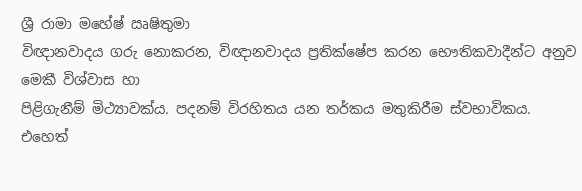ශ්‍රී රාමා මහේෂ් ඍෂිතුමා
විඥානවාදය ගරු නොකරන, විඥානවාදය ප්‍රතික්ෂේප කරන භෞතිකවාදීන්ට අනුව මෙකී විශ්වාස හා
පිළිගැනීම් මිථ්‍යාවක්ය. පදනම් විරහිතය යන තර්කය මතුකිරීම ස්වභාවිකය. එහෙත්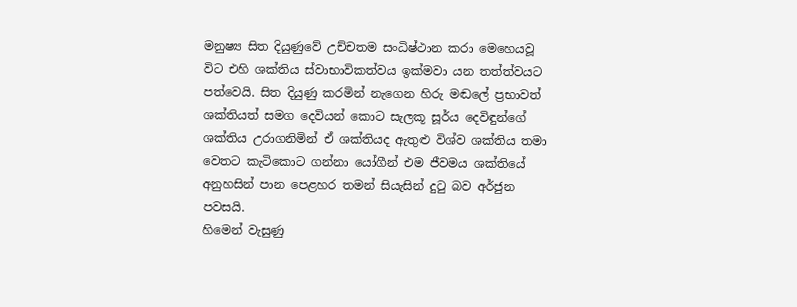මනුෂ්‍ය සිත දියුණුවේ උච්චතම සංධිෂ්ථාන කරා මෙහෙයවූ විට එහි ශක්තිය ස්වාභාවිකත්වය ඉක්මවා යන තත්ත්වයට පත්වෙයි. සිත දියුණු කරමින් නැගෙන හිරු මඬලේ ප්‍රභාවත් ශක්තියත් සමග දෙවියන් කොට සැලකූ සූර්ය දෙවිඳුන්ගේ ශක්තිය උරාගනිමින් ඒ ශක්තියද ඇතුළු විශ්ව ශක්තිය තමා වෙතට කැටිකොට ගන්නා යෝගීන් එම ජීවමය ශක්තියේ අනුහසින් පාන පෙළහර තමන් සියැසින් දුටු බව අර්ජුන පවසයි.
හිමෙන් වැසුණු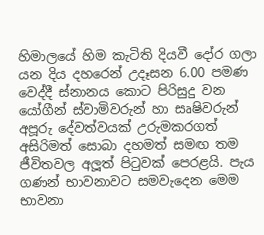හිමාලයේ හිම කැටිති දියවී දෝර ගලා යන දිය දහරෙන් උදෑසන 6.00 පමණ වෙද්දී ස්නානය කොට පිරිසුදු වන යෝගීන් ස්වාමිවරුන් හා සෘෂිවරුන් අපූරු දේවත්වයක් උරුමකරගත් අසිරිමත් සොබා දහමත් සමඟ තම ජීවිතවල අලූත් පිටුවක් පෙරළයි. පැය ගණන් භාවනාවට සමවැදෙන මෙම භාවනා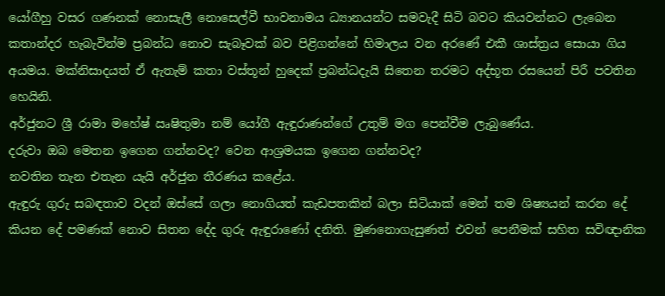යෝගීහු වසර ගණනක් නොසැලී නොසෙල්වී භාවනාමය ධ්‍යානයන්ට සමවැදී සිටි බවට කියවන්නට ලැබෙන කතාන්දර හැබැවින්ම ප්‍රබන්ධ නොව සැබෑවක් බව පිළිගන්නේ හිමාලය වන අරණේ එකී ශාස්ත්‍රය සොයා ගිය අයමය. මක්නිසාදයත් ඒ ඇතැම් කතා වස්තූන් හුදෙක් ප්‍රබන්ධදැයි සිතෙන තරමට අද්භූත රසයෙන් පිරී පවතින හෙයිනි.
අර්ජුනට ශ්‍රී රාමා මහේෂ් ඍෂිතුමා නම් යෝගී ඇඳුරාණන්ගේ උතුම් මග පෙන්වීම ලැබුණේය.
දරුවා ඔබ මෙතන ඉගෙන ගන්නවද? වෙන ආශ්‍රමයක ඉගෙන ගන්නවද?
නවතින තැන එතැන යැයි අර්ජුන තීරණය කළේය.
ඇඳුරු ගුරු සබඳතාව වදන් ඔස්සේ ගලා නොගියත් කැඩපතකින් බලා සිටියාක් මෙන් තම ශිෂ්‍යයන් කරන දේ කියන දේ පමණක් නොව සිතන දේද ගුරු ඇඳුරාණෝ දනිති. මුණනොගැසුණත් එවන් පෙනීමක් සහිත සවිඥානික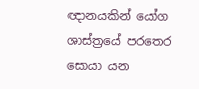ඥානයකින් යෝග ශාස්ත්‍රයේ පරතෙර සොයා යන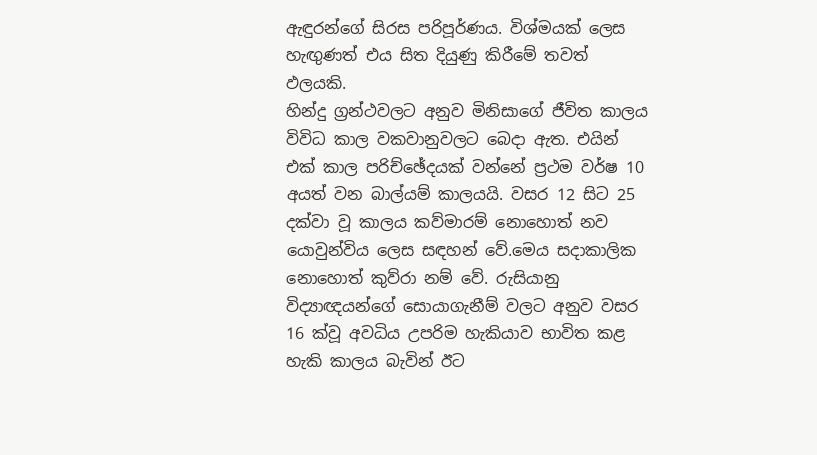ඇඳුරන්ගේ සිරස පරිපූර්ණය. විශ්මයක් ලෙස හැඟුණත් එය සිත දියුණු කිරීමේ තවත් ඵලයකි.
හින්දු ග්‍රන්ථවලට අනුව මිනිසාගේ ජීවිත කාලය විවිධ කාල වකවානුවලට බෙදා ඇත. එයින් එක් කාල පරිච්ඡේදයක් වන්නේ ප්‍රථම වර්ෂ 10 අයත් වන බාල්යම් කාලයයි. වසර 12 සිට 25 දක්වා වූ කාලය කව්මාරම් නොහොත් නව යොවුන්විය ලෙස සඳහන් වේ.මෙය සදාකාලික නොහොත් කුව්රා නම් වේ. රුසියානු විද්‍යාඥයන්ගේ සොයාගැනීම් වලට අනුව වසර 16 ක්වූ අවධිය උපරිම හැකියාව භාවිත කළ හැකි කාලය බැවින් ඊට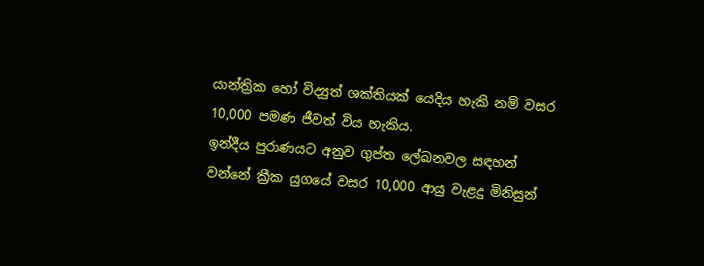යාන්ත්‍රික හෝ විද්‍යුත් ශක්තියක් යෙදිය හැකි නම් වසර 10,000 පමණ ජීවත් විය හැකිය.
ඉන්දීය පුරාණයට අනුව ගුප්ත ලේඛනවල සඳහන් වන්නේ ක්‍රීක යුගයේ වසර 10,000 ආයු වැළදු මිනිසුන්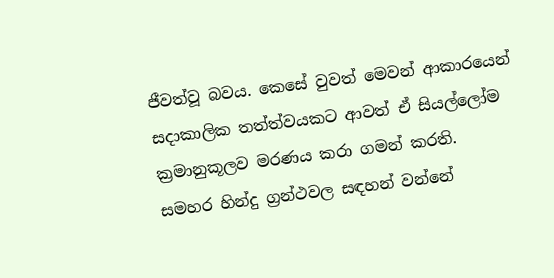ජීවත්වූ බවය. කෙසේ වුවත් මෙවන් ආකාරයෙන් සදාකාලික තත්ත්වයකට ආවත් ඒ සියල්ලෝම ක්‍රමානුකූලව මරණය කරා ගමන් කරති.
සමහර හින්දු ග්‍රන්ථවල සඳහන් වන්නේ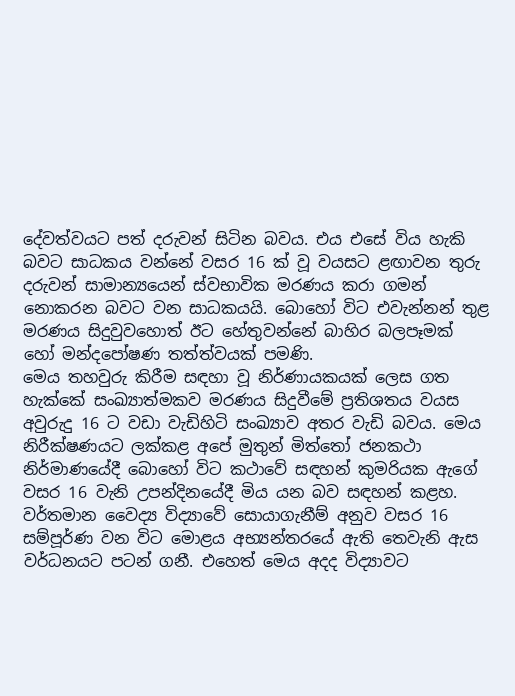දේවත්වයට පත් දරුවන් සිටින බවය. එය එසේ විය හැකි බවට සාධකය වන්නේ වසර 16 ක් වූ වයසට ළඟාවන තුරු දරුවන් සාමාන්‍යයෙන් ස්වභාවික මරණය කරා ගමන් නොකරන බවට වන සාධකයයි. බොහෝ විට එවැන්නන් තුළ මරණය සිදුවුවහොත් ඊට හේතුවන්නේ බාහිර බලපෑමක් හෝ මන්දපෝෂණ තත්ත්වයක් පමණි.
මෙය තහවුරු කිරීම සඳහා වූ නිර්ණායකයක් ලෙස ගත හැක්කේ සංඛ්‍යාත්මකව මරණය සිදුවීමේ ප්‍රතිශතය වයස අවුරුදු 16 ට වඩා වැඩිහිටි සංඛ්‍යාව අතර වැඩි බවය. මෙය නිරීක්ෂණයට ලක්කළ අපේ මුතුන් මිත්තෝ ජනකථා නිර්මාණයේදී බොහෝ විට කථාවේ සඳහන් කුමරියක ඇගේ වසර 16 වැනි උපන්දිනයේදී මිය යන බව සඳහන් කළහ. වර්තමාන වෛද්‍ය විද්‍යාවේ සොයාගැනීම් අනුව වසර 16 සම්පූර්ණ වන විට මොළය අභ්‍යන්තරයේ ඇති තෙවැනි ඇස වර්ධනයට පටන් ගනී. එහෙත් මෙය අදද විද්‍යාවට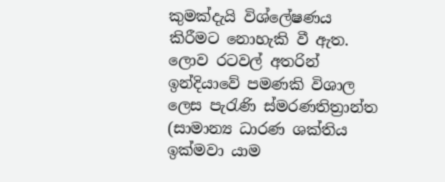කුමක්දැයි විශ්ලේෂණය කිරීමට නොහැකි වී ඇත.
ලොව රටවල් අතරින් ඉන්දියාවේ පමණකි විශාල ලෙස පැරැණි ස්මරණතිත්‍රාන්ත (සාමාන්‍ය ධාරණ ශක්තිය ඉක්මවා යාම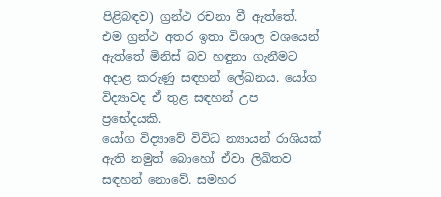පිළිබඳව) ග්‍රන්ථ රචනා වී ඇත්තේ.
එම ග්‍රන්ථ අතර ඉතා විශාල වශයෙන් ඇත්තේ මිනිස් බව හඳුනා ගැනීමට අදාළ කරුණු සඳහන් ලේඛනය. යෝග විද්‍යාවද ඒ තුළ සඳහන් උප ප්‍රභේදයකි.
යෝග විද්‍යාවේ විවිධ න්‍යායන් රාශියක් ඇති නමුත් බොහෝ ඒවා ලිඛිතව සඳහන් නොවේ. සමහර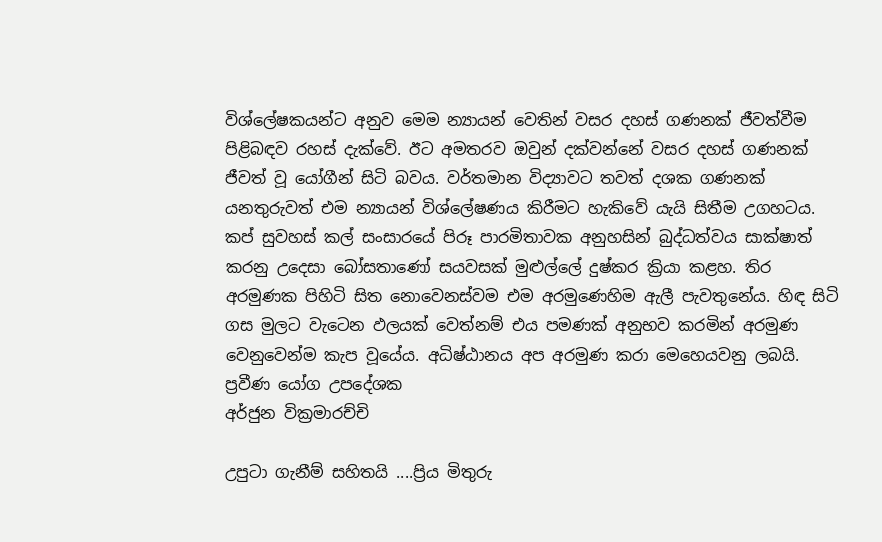විශ්ලේෂකයන්ට අනුව මෙම න්‍යායන් වෙතින් වසර දහස් ගණනක් ජීවත්වීම පිළිබඳව රහස් දැක්වේ. ඊට අමතරව ඔවුන් දක්වන්නේ වසර දහස් ගණනක් ජීවත් වූ යෝගීන් සිටි බවය. වර්තමාන විද්‍යාවට තවත් දශක ගණනක් යනතුරුවත් එම න්‍යායන් විශ්ලේෂණය කිරීමට හැකිවේ යැයි සිතීම උගහටය.
කප් සුවහස් කල් සංසාරයේ පිරූ පාරමිතාවක අනුහසින් බුද්ධත්වය සාක්ෂාත් කරනු උදෙසා බෝසතාණෝ සයවසක් මුළුල්ලේ දුෂ්කර ක්‍රියා කළහ. තිර අරමුණක පිහිටි සිත නොවෙනස්වම එම අරමුණෙහිම ඇලී පැවතුනේය. හිඳ සිටි ගස මුලට වැටෙන ඵලයක් වෙත්නම් එය පමණක් අනුභව කරමින් අරමුණ වෙනුවෙන්ම කැප වූයේය. අධිෂ්ඨානය අප අරමුණ කරා මෙහෙයවනු ලබයි.
ප්‍රවීණ යෝග උපදේශක
අර්ජුන වික්‍රමාරච්චි

උපුටා ගැනීම් සහිතයි ....ප්‍රිය මිතුරු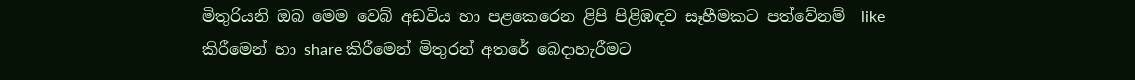මිතුරියනි ඔබ මෙම වෙබ් අඩවිය හා පළකෙරෙන ළිපි පිළිඹඳව සෑහීමකට පත්වේනම්  like කිරීමෙන් හා share කිරීමෙන් මිතුරන් අතරේ බෙදාහැරීමට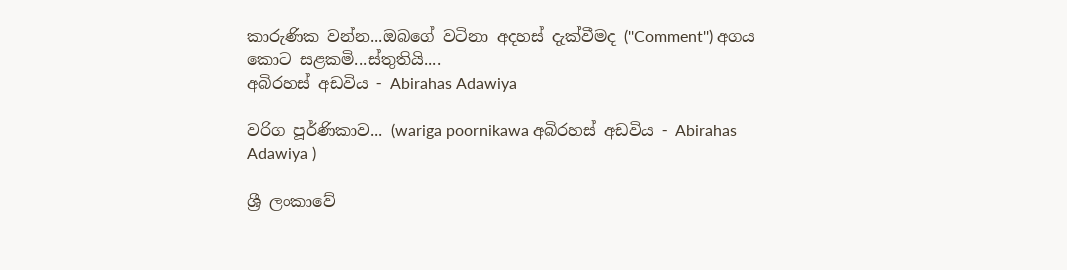කාරුණික වන්න...ඔබගේ වටිනා අදහස් දැක්වීමද (''Comment'') අගය කොට සළකමි...ස්තුතියි....
අබිරහස් අඩවිය - Abirahas Adawiya

වරිග පූර්ණිකාව... (wariga poornikawa අබිරහස් අඩවිය - Abirahas Adawiya )

ශ්‍රී ලංකාවේ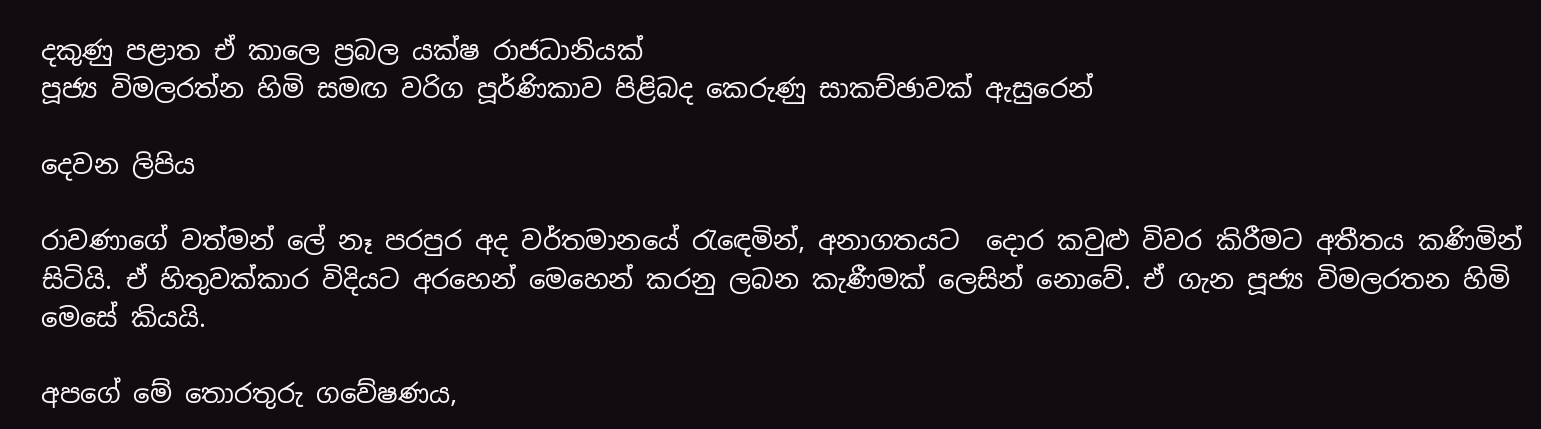දකුණු පළාත ඒ කාලෙ ප්‍රබල යක්ෂ රාජධානියක්
පූජ්‍ය විමලරත්න හිමි සමඟ වරිග පූර්ණිකාව පිළිබද කෙරුණු සාකච්ඡාවක් ඇසුරෙන්

දෙවන ලිපිය

රාවණාගේ වත්මන් ලේ නෑ පරපුර අද වර්තමානයේ රැඳෙමින්, අනාගතයට ‍ දොර කවුළු විවර කිරීමට අතීතය කණිමින් සිටියි. ඒ හිතුවක්කාර විදියට අරහෙන් මෙහෙන් කරනු ලබන කැණීමක් ලෙසින් නොවේ. ඒ ගැන පූජ්‍ය විමලරතන හිමි මෙසේ කියයි.

අපගේ මේ තොරතුරු ගවේෂණය,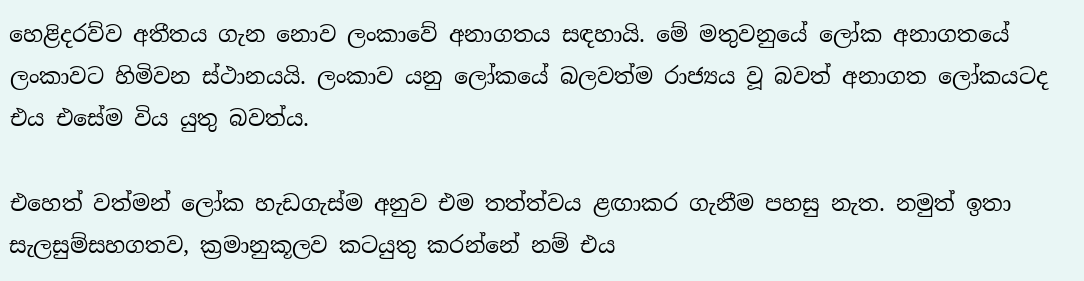හෙළිදරව්ව අතීතය ගැන නොව ලංකාවේ අනාගතය සඳහායි. මේ මතුවනුයේ ලෝක අනාගතයේ ලංකාවට හිමිවන ස්ථානයයි. ලංකාව යනු ලෝකයේ බලවත්ම රාජ්‍යය වූ බවත් අනාගත ලෝකයටද එය එසේම විය යුතු බවත්ය.

එහෙත් වත්මන් ලෝක හැඩගැස්ම අනුව එම තත්ත්වය ළඟාකර ගැනීම පහසු නැත. නමුත් ඉතා සැලසුම්සහගතව, ක්‍රමානුකූලව කටයුතු කරන්නේ නම් එය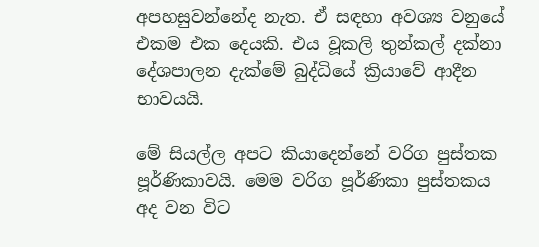අපහසුවන්නේද නැත. ඒ සඳහා අවශ්‍ය වනුයේ එකම එක දෙයකි. එය වූකලි තුන්කල් දක්නා දේශපාලන දැක්මේ බුද්ධියේ ක්‍රියාවේ ආදීන භාවයයි.

මේ සියල්ල අපට කියාදෙන්නේ වරිග පුස්තක පූර්ණිකාවයි. මෙම වරිග පූර්ණිකා පුස්තකය අද වන විට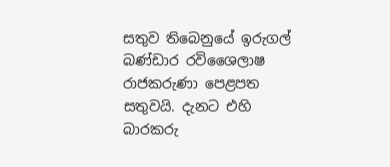සතුව තිබෙනුයේ ඉරුගල් බණ්ඩාර රවිශෛලාෂ රාජකරුණා පෙළපත සතුවයි. දැනට එහි බාරකරු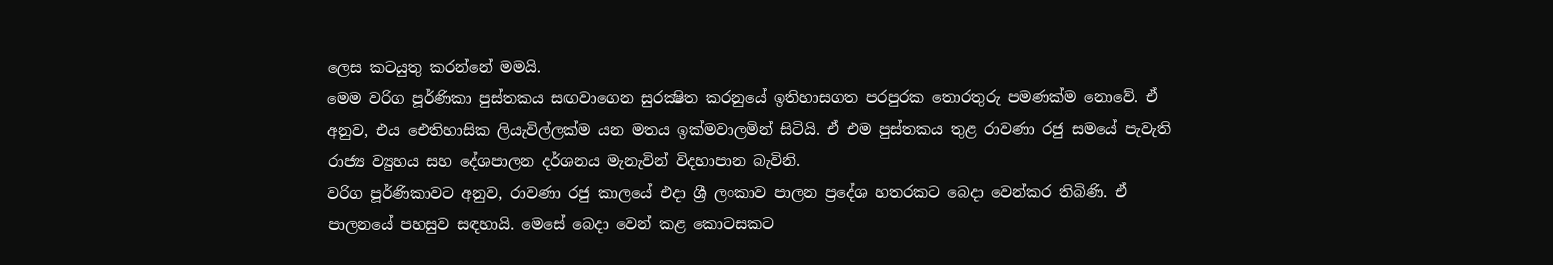ලෙස කටයුතු කරන්නේ මමයි.
මෙම වරිග පූර්ණිකා පුස්තකය සඟවාගෙන සුරක්‍ෂිත කරනුයේ ඉතිහාසගත පරපුරක තොරතුරු පමණක්ම නොවේ. ඒ අනුව, එය ඓතිහාසික ලියැවිල්ලක්ම යන මතය ඉක්මවාලමින් සිටියි. ඒ එම පුස්තකය තුළ රාවණා රජු සමයේ පැවැති රාජ්‍ය ව්‍යුහය සහ දේශපාලන දර්ශනය මැනැවින් විදහාපාන බැවිනි.
වරිග පූර්ණිකාවට අනුව, රාවණා රජු කාලයේ එදා ශ්‍රී ලංකාව පාලන ප්‍රදේශ හතරකට බෙදා වෙන්කර තිබිණි. ඒ පාලනයේ පහසුව සඳහායි. මෙසේ බෙදා වෙන් කළ කොටසකට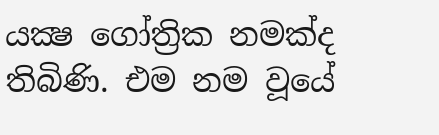යක්‍ෂ ගෝත්‍රික නමක්ද තිබිණි. එම නම වූයේ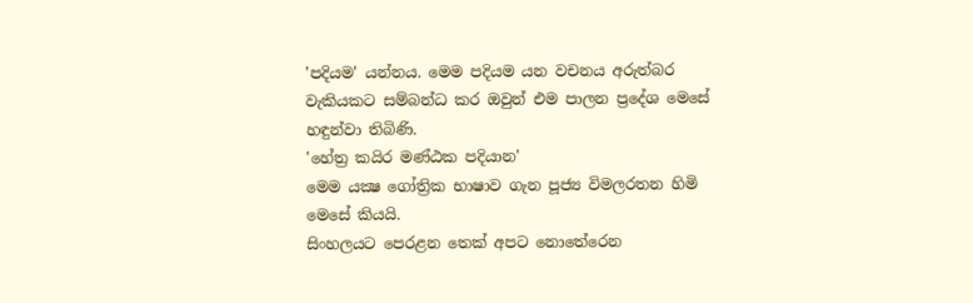'පදියම' යන්නය. මෙම පදියම යන වචනය අරුත්බර වැකියකට සම්බන්ධ කර ඔවුන් එම පාලන ප්‍රදේශ මෙසේ හඳුන්වා තිබිණි.
'හේත්‍ර කයිර මණ්ඨක පදියාන'
මෙම යක්‍ෂ ගෝත්‍රික භාෂාව ගැන පූජ්‍ය විමලරතන හිමි මෙසේ කියයි.
සිංහලයට පෙරළන තෙක් අපට නොතේරෙන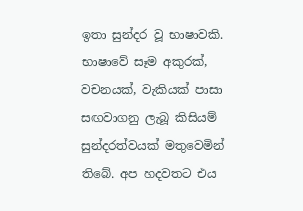ඉතා සුන්දර වූ භාෂාවකි. භාෂාවේ සෑම අකුරක්, වචනයක්, වැකියක් පාසා සඟවාගනු ලැබූ කිසියම් සුන්දරත්වයක් මතුවෙමින් තිබේ. අප හදවතට එය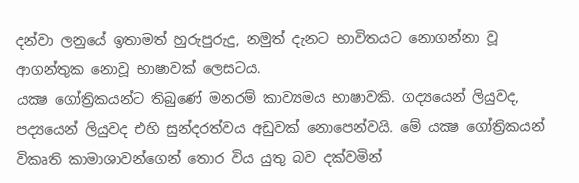දන්වා ලනුයේ ඉතාමත් හුරුපුරුදු, නමුත් දැනට භාවිතයට නොගන්නා වූ ආගන්තුක නොවූ භාෂාවක් ලෙසටය.
යක්‍ෂ ගෝත්‍රිකයන්ට තිබුණේ මනරම් කාව්‍යමය භාෂාවකි. ගද්‍යයෙන් ලියුවද, පද්‍යයෙන් ලියුවද එහි සුන්දරත්වය අඩුවක් නොපෙන්වයි. මේ යක්‍ෂ ගෝත්‍රිකයන් විකෘති කාමාශාවන්ගෙන් තොර විය යුතු බව දක්වමින්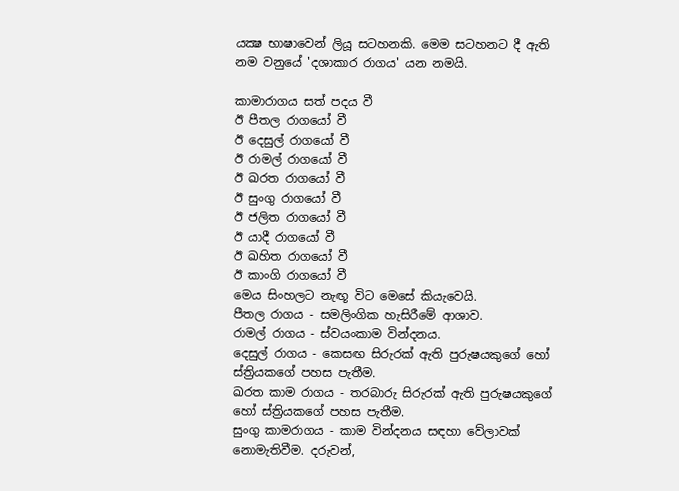යක්‍ෂ භාෂාවෙන් ලියූ සටහනකි. මෙම සටහනට දී ඇති නම වනුයේ 'දශාකාර රාගය' යන නමයි.

කාමාරාගය සත් පදය වී
ඊ පීතල රාගයෝ වී
ඊ දෙසුල් රාගයෝ වී
ඊ රාමල් රාගයෝ වී
ඊ ඛරත රාගයෝ වී
ඊ සුංගු රාගයෝ වී
ඊ ජලිත රාගයෝ වී
ඊ යාදී රාගයෝ වී
ඊ ඛහිත රාගයෝ වී
ඊ කාංගි රාගයෝ වී
මෙය සිංහලට නැඟූ විට මෙසේ කියැවෙයි.
පීතල රාගය - සමලිංගික හැසිරීමේ ආශාව.
රාමල් රාගය - ස්වයංකාම වින්දනය.
දෙසුල් රාගය - කෙසඟ සිරුරක් ඇති පුරුෂයකුගේ හෝ ස්ත්‍රියකගේ පහස පැතීම.
ඛරත කාම රාගය - තරබාරු සිරුරක් ඇති පුරුෂයකුගේ හෝ ස්ත්‍රියකගේ පහස පැතීම.
සුංගු කාමරාගය - කාම වින්දනය සඳහා වේලාවක් නොමැතිවීම. දරුවන්,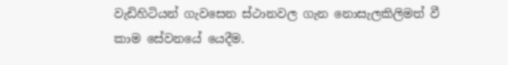වැඩිහිටියන් ගැවසෙන ස්ථානවල ගැන නොසැලකිලිමත් වී කාම සේවනයේ යෙදීම.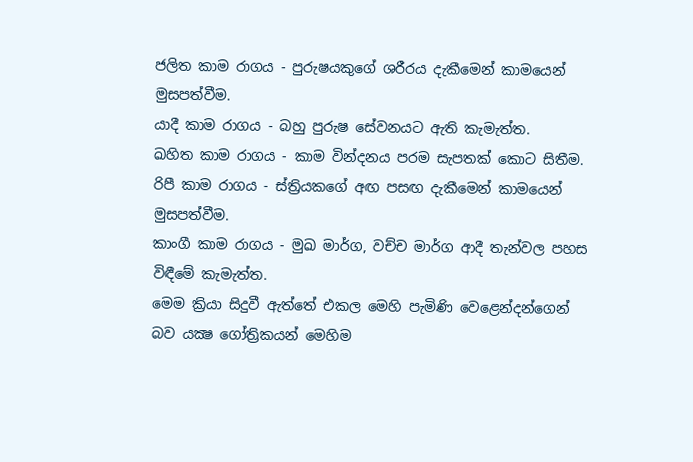ජලිත කාම රාගය - පුරුෂයකුගේ ශරීරය දැකීමෙන් කාමයෙන් මුසපත්වීම.
යාදී කාම රාගය - බහු පුරුෂ සේවනයට ඇති කැමැත්ත.
ඛහිත කාම රාගය - කාම වින්දනය පරම සැපතක් කොට සිතීම.
රිපී කාම රාගය - ස්ත්‍රියකගේ අඟ පසඟ දැකීමෙන් කාමයෙන් මුසපත්වීම.
කාංගී කාම රාගය - මුඛ මාර්ග, වච්ච මාර්ග ආදී තැන්වල පහස විඳීමේ කැමැත්ත.
මෙම ක්‍රියා සිදුවී ඇත්තේ එකල මෙහි පැමිණි වෙළෙන්දන්ගෙන් බව යක්‍ෂ ගෝත්‍රිකයන් මෙහිම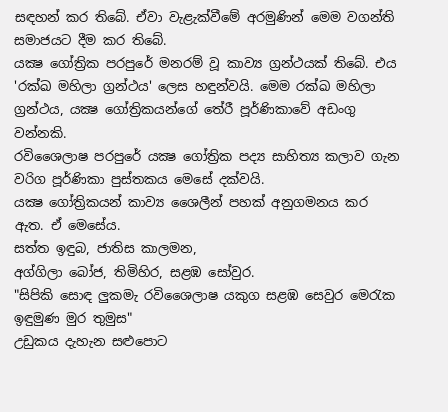සඳහන් කර තිබේ. ඒවා වැළැක්වීමේ අරමුණින් මෙම වගන්ති සමාජයට දීම කර තිබේ.
යක්‍ෂ ගෝත්‍රික පරපුරේ මනරම් වූ කාව්‍ය ග්‍රන්ථයක් තිබේ. එය 'රක්ඛ මහිලා ග්‍රන්ථය' ලෙස හඳුන්වයි. මෙම රක්ඛ මහිලා ග්‍රන්ථය, යක්‍ෂ ගෝත්‍රිකයන්ගේ තේරී පූර්ණිකාවේ අඩංගු වන්නකි.
රවිශෛලාෂ පරපුරේ යක්‍ෂ ගෝත්‍රික පද්‍ය සාහිත්‍ය කලාව ගැන වරිග පූර්ණිකා පුස්තකය මෙසේ දක්වයි.
යක්‍ෂ ගෝත්‍රිකයන් කාව්‍ය ශෛලීන් පහක් අනුගමනය කර ඇත. ඒ මෙසේය.
සත්ත ඉඳුබ, ජාතිස කාලමන,
අග්ගිලා බෝජ, තිමිහිර, සළඹ සෝවුර.
"සිපිකි සොඳ ලුකමැ රවිශෛලාෂ යකුග සළඹ සෙවුර මෙරැක ඉඳුමුණ මුර තුමුස"
උඩුකය දැහැන සළුපොට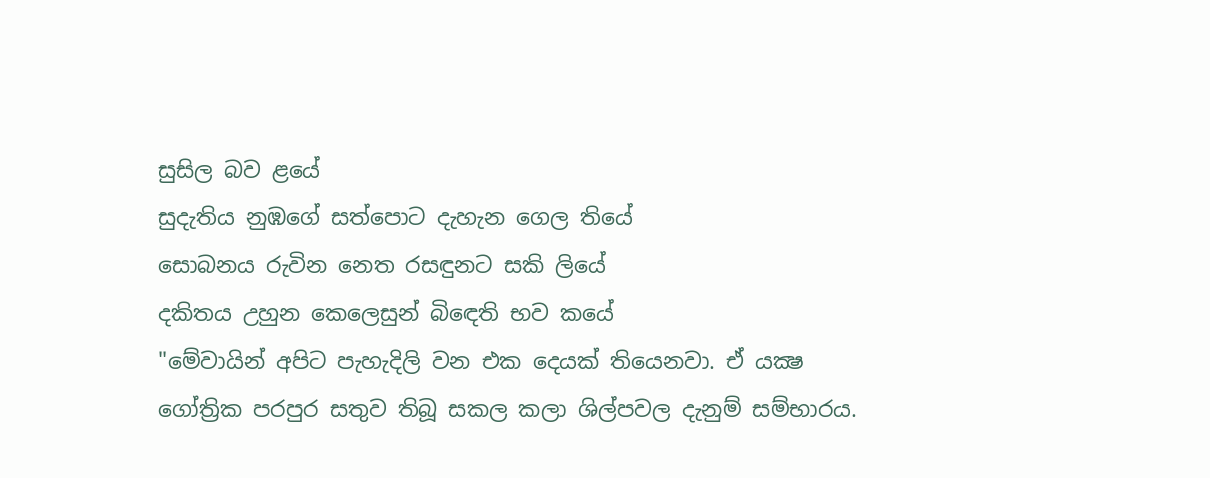සුසිල බව ළයේ
සුදැතිය නුඹගේ සත්පොට දැහැන ගෙල තියේ
සොබනය රුවින නෙත රසඳුනට සකි ලියේ
දකිතය උහුන කෙලෙසුන් බිඳෙති භව කයේ
"මේවායින් අපිට පැහැදිලි වන එක දෙයක් තියෙනවා. ඒ යක්‍ෂ ගෝත්‍රික පරපුර සතුව තිබූ සකල කලා ශිල්පවල දැනුම් සම්භාරය.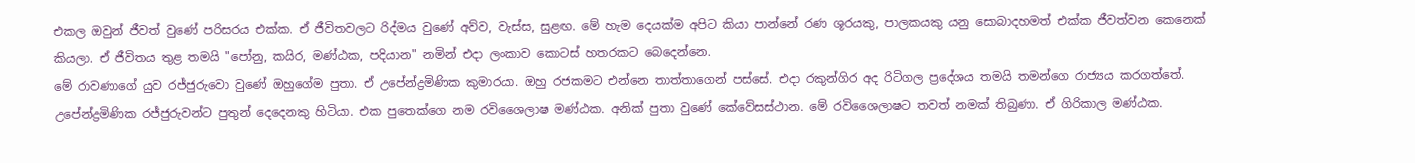එකල ඔවුන් ජීවත් වුණේ පරිසරය එක්ක. ඒ ජීවිතවලට රිද්මය වුණේ අව්ව, වැස්ස, සුළඟ. මේ හැම දෙයක්ම අපිට කියා පාන්නේ රණ ශූරයකු, පාලකයකු යනු සොබාදහමත් එක්ක ජීවත්වන කෙනෙක් කියලා. ඒ ජීවිතය තුළ තමයි "පෝනු, කයිර, මණ්ඨක, පදියාන" නමින් එදා ලංකාව කොටස් හතරකට බෙදෙන්නෙ.
මේ රාවණාගේ යුව රජ්ජුරුවො වුණේ ඔහුගේම පුතා. ඒ උපේන්ද්‍රමිණික කුමාරයා. ඔහු රජකමට එන්නෙ තාත්තාගෙන් පස්සේ. එදා රකුන්ගිර අද රිටිගල ප්‍රදේශය තමයි තමන්ගෙ රාජ්‍යය කරගත්තේ.
උපේන්ද්‍රමිණික රජ්ජුරුවන්ට පුතුන් දෙදෙනකු හිටියා. එක පුතෙක්ගෙ නම රවිශෛලාෂ මණ්ඨක. අනික් පුතා වුණේ කේවේසස්ථාන. මේ රවිශෛලාෂට තවත් නමක් තිබුණා. ඒ ගිරිකාල මණ්ඨක.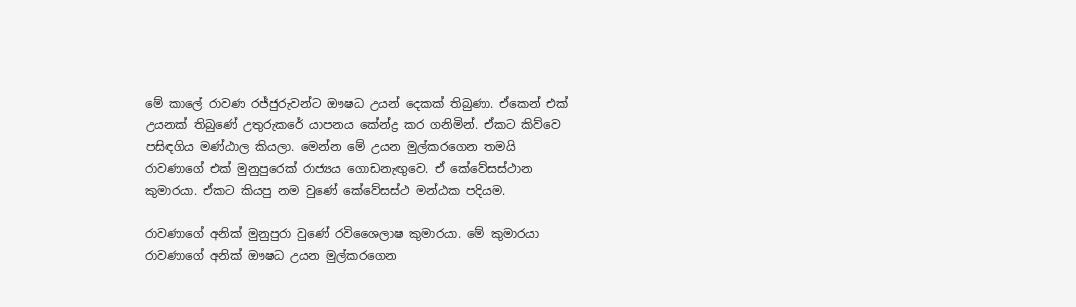මේ කාලේ රාවණ රජ්ජුරුවන්ට ඖෂධ උයන් දෙකක් තිබුණා. ඒකෙන් එක් උයනක් තිබුණේ උතුරුකරේ යාපනය කේන්ද්‍ර කර ගනිමින්. ඒකට කිව්වෙ පසිඳගිය මණ්ඨාල කියලා. මෙන්න මේ උයන මුල්කරගෙන තමයි රාවණාගේ එක් මුනුපුරෙක් රාජ්‍යය ගොඩනැඟුවෙ. ඒ කේවේසස්ථාන කුමාරයා. ඒකට කියපු නම වුණේ කේවේසස්ථ මන්ඨක පදියම.

රාවණාගේ අනික් මුනුපුරා වුණේ රවිශෛලාෂ කුමාරයා. මේ කුමාරයා රාවණාගේ අනික් ඖෂධ උයන මුල්කරගෙන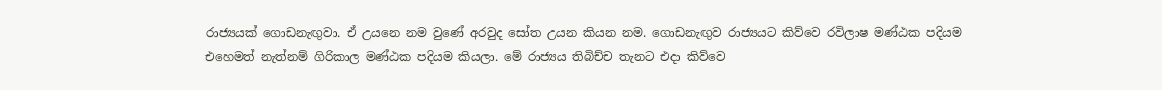රාජ්‍යයක් ගොඩනැඟුවා. ඒ උයනෙ නම වුණේ අරවුද සෝත උයන කියන නම. ගොඩනැඟුව රාජ්‍යයට කිව්වෙ රවිලාෂ මණ්ඨක පදියම එහෙමත් නැත්නම් ගිරිකාල මණ්ඨක පදියම කියලා. මේ රාජ්‍යය තිබිච්ච තැනට එදා කිව්වෙ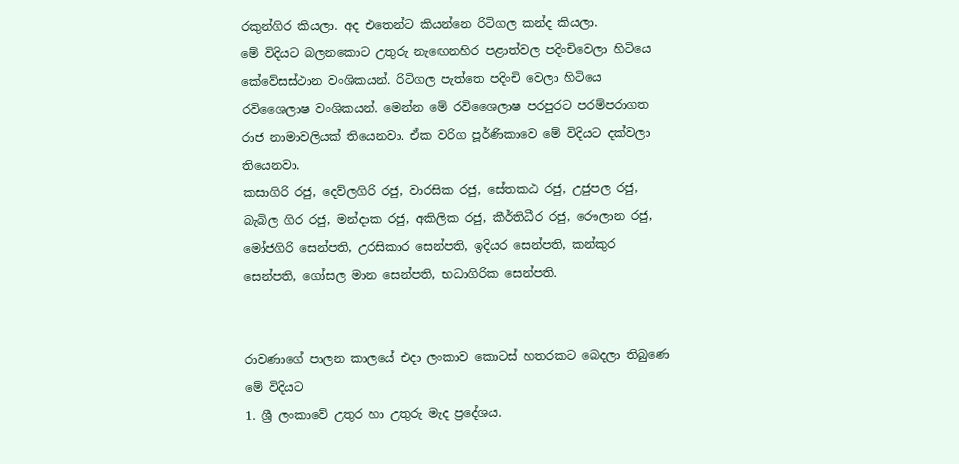රකුන්ගිර කියලා. අද එතෙන්ට කියන්නෙ රිටිගල කන්ද කියලා.
මේ විදියට බලනකොට උතුරු නැඟෙනහිර පළාත්වල පදිංචිවෙලා හිටියෙ කේවේසස්ථාන වංශිකයන්. රිටිගල පැත්තෙ පදිංචි වෙලා හිටියෙ රවිශෛලාෂ වංශිකයන්. මෙන්න මේ රවිශෛලාෂ පරපුරට පරම්පරාගත රාජ නාමාවලියක් තියෙනවා. ඒක වරිග පූර්ණිකාවෙ මේ විදියට දක්වලා තියෙනවා.
කසාගිරි රජු, දෙව්ලගිරි රජු, වාරසික රජු, සේතකඨ රජු, උජුපල රජු, බැබිල ගිර රජු, මන්දාක රජු, අකිලික රජු, කීර්තිධීර රජු, රෞලාන රජු, මෝජගිරි සෙන්පති, උරසිකාර සෙන්පති, ඉදියර සෙන්පති, කන්කුර සෙන්පති, ගෝසල මාන සෙන්පති, භධාගිරික සෙන්පති.


රාවණාගේ පාලන කාලයේ එදා ලංකාව කොටස් හතරකට බෙදලා තිබුණෙ මේ විදියට
1. ශ්‍රී ලංකාවේ උතුර හා උතුරු මැද ප්‍රදේශය.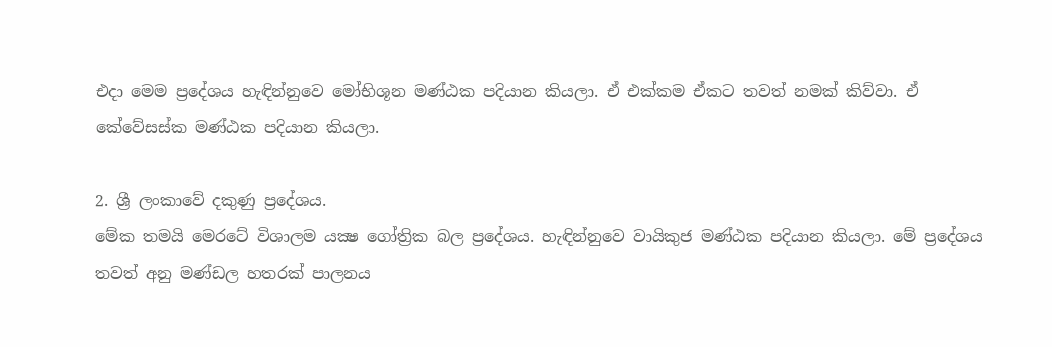එදා මෙම ප්‍රදේශය හැඳින්නුවෙ මෝභිශූන මණ්ඨක පදියාන කියලා. ඒ එක්කම ඒකට තවත් නමක් කිව්වා. ඒ කේවේසස්ක මණ්ඨක පදියාන කියලා.

2. ශ්‍රී ලංකාවේ දකුණු ප්‍රදේශය.
මේක තමයි මෙරටේ විශාලම යක්‍ෂ ගෝත්‍රික බල ප්‍රදේශය. හැඳින්නුවෙ වායිකුජ මණ්ඨක පදියාන කියලා. මේ ප්‍රදේශය තවත් අනු මණ්ඩල හතරක් පාලනය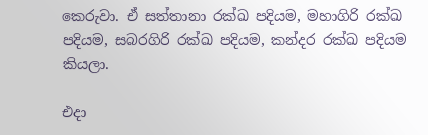කෙරුවා. ඒ සත්තානා රක්ඛ පදියම, මහාගිරි රක්ඛ පදියම, සබරගිරි රක්ඛ පදියම, කන්දර රක්ඛ පදියම කියලා.

එදා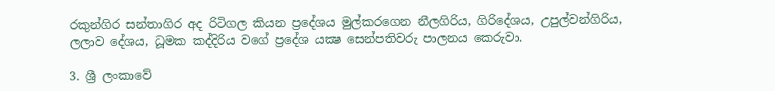රකුන්ගිර සන්තාගිර අද රිටිගල කියන ප්‍රදේශය මුල්කරගෙන නීලගිරිය, ගිරිදේශය, උපුල්වන්ගිරිය,
ලලාව දේශය, ධූමක කද්දිරිය වගේ ප්‍රදේශ යක්‍ෂ සෙන්පතිවරු පාලනය කෙරුවා.

3. ශ්‍රී ලංකාවේ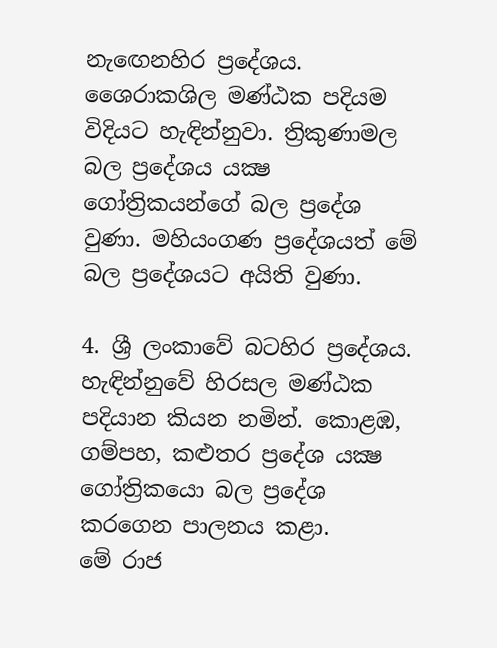නැඟෙනහිර ප්‍රදේශය.
ශෛරාකශිල මණ්ඨක පදියම විදියට හැඳින්නුවා. ත්‍රිකුණාමල බල ප්‍රදේශය යක්‍ෂ ගෝත්‍රිකයන්ගේ බල ප්‍රදේශ වුණා. මහියංගණ ප්‍රදේශයත් මේ බල ප්‍රදේශයට අයිති වුණා.

4. ශ්‍රී ලංකාවේ බටහිර ප්‍රදේශය.
හැඳින්නුවේ හිරසල මණ්ඨක පදියාන කියන නමින්. කොළඹ, ගම්පහ, කළුතර ප්‍රදේශ යක්‍ෂ ගෝත්‍රිකයො බල ප්‍රදේශ කරගෙන පාලනය කළා.
මේ රාජ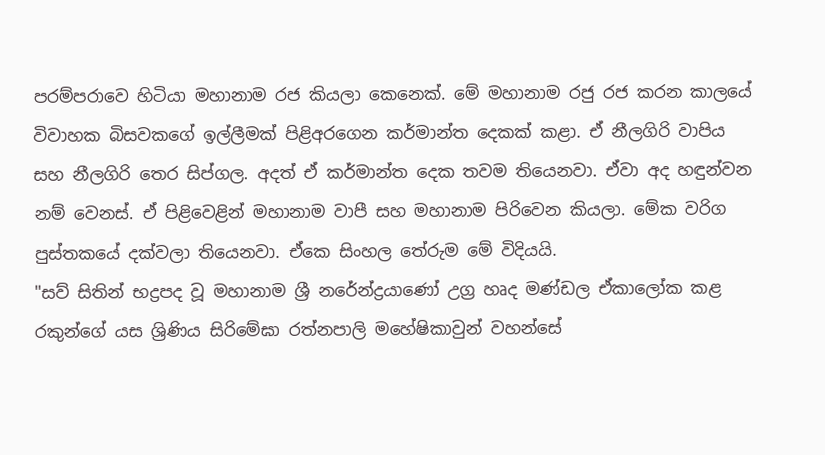පරම්පරාවෙ හිටියා මහානාම රජ කියලා කෙනෙක්. මේ මහානාම රජු රජ කරන කාලයේ විවාහක බිසවකගේ ඉල්ලීමක් පිළිඅරගෙන කර්මාන්ත දෙකක් කළා. ඒ නීලගිරි වාපිය සහ නීලගිරි තෙර සිප්ගල. අදත් ඒ කර්මාන්ත දෙක තවම තියෙනවා. ඒවා අද හඳුන්වන නම් වෙනස්. ඒ පිළිවෙළින් මහානාම වාපී සහ මහානාම පිරිවෙන කියලා. මේක වරිග පුස්තකයේ දක්වලා තියෙනවා. ඒකෙ සිංහල තේරුම මේ විදියයි.
"සව් සිතින් භද්‍රපද වූ මහානාම ශ්‍රී නරේන්ද්‍රයාණෝ උග්‍ර හෘද මණ්ඩල ඒකාලෝක කළ රකුන්ගේ යස ශ්‍රිණිය සිරිමේඝා රත්නපාලි මහේෂිකාවුන් වහන්සේ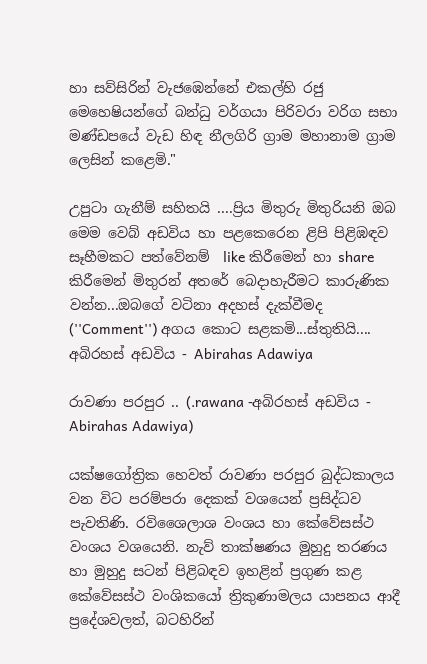හා සව්සිරින් වැජඹෙන්නේ එකල්හි රජු මෙහෙෂියන්ගේ බන්ධු වර්ගයා පිරිවරා වරිග සභා මණ්ඩපයේ වැඩ හිඳ නීලගිරි ග්‍රාම මහානාම ග්‍රාම ලෙසින් කළෙමි."

උපුටා ගැනීම් සහිතයි ....ප්‍රිය මිතුරු මිතුරියනි ඔබ මෙම වෙබ් අඩවිය හා පළකෙරෙන ළිපි පිළිඹඳව සෑහීමකට පත්වේනම්  like කිරීමෙන් හා share කිරීමෙන් මිතුරන් අතරේ බෙදාහැරීමට කාරුණික වන්න...ඔබගේ වටිනා අදහස් දැක්වීමද (''Comment'') අගය කොට සළකමි...ස්තුතියි....
අබිරහස් අඩවිය - Abirahas Adawiya

රාවණා පරපුර .. (.rawana -අබිරහස් අඩවිය - Abirahas Adawiya)

යක්‌ෂගෝත්‍රික හෙවත් රාවණා පරපුර බුද්ධකාලය වන විට පරම්පරා දෙකක්‌ වශයෙන් ප්‍රසිද්ධව පැවතිණි. රවිශෛලාශ වංශය හා කේවේසස්‌ථ වංශය වශයෙනි. නැව් තාක්‌ෂණය මුහුදු තරණය හා මුහුදු සටන් පිළිබඳව ඉහළින් ප්‍රගුණ කළ කේවේසස්‌ථ වංශිකයෝ ත්‍රිකුණාමලය යාපනය ආදී ප්‍රදේශවලත්, බටහිරින්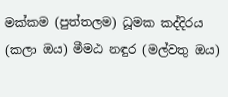මක්‌කම (පුත්තලම) ධූමක කද්දිරය (කලා ඔය) මීමඨ නඳුර (මල්වතු ඔය)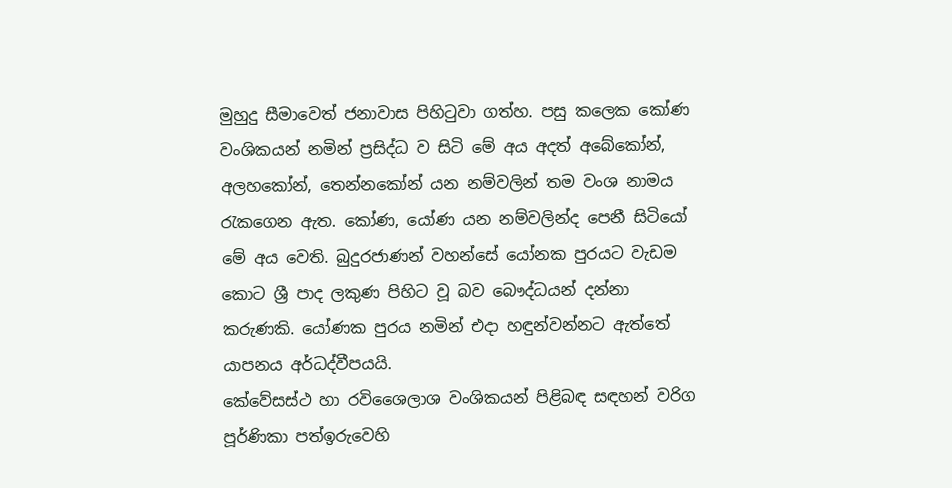මුහුදු සීමාවෙත් ජනාවාස පිහිටුවා ගත්හ. පසු කලෙක කෝණ වංශිකයන් නමින් ප්‍රසිද්ධ ව සිටි මේ අය අදත් අබේකෝන්, අලහකෝන්, තෙන්නකෝන් යන නම්වලින් තම වංශ නාමය රැකගෙන ඇත. කෝණ, යෝණ යන නම්වලින්ද පෙනී සිටියෝ මේ අය වෙති. බුදුරජාණන් වහන්සේ යෝනක පුරයට වැඩම කොට ශ්‍රී පාද ලකුණ පිහිට වූ බව බෞද්ධයන් දන්නා කරුණකි. යෝණක පුරය නමින් එදා හඳුන්වන්නට ඇත්තේ යාපනය අර්ධද්වීපයයි.
කේවේසස්‌ථ හා රවිශෛලාශ වංශිකයන් පිළිබඳ සඳහන් වරිග පූර්ණිකා පත්ඉරුවෙහි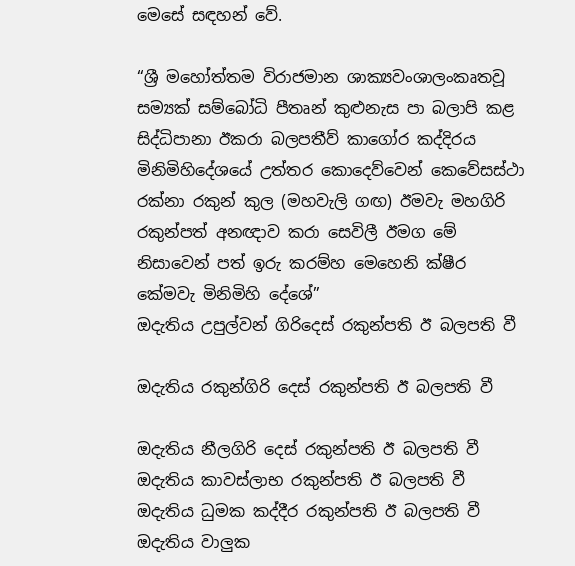මෙසේ සඳහන් වේ.

“ශ්‍රී මහෝත්තම විරාජමාන ශාක්‍යවංශාලංකෘතවූ සම්‍යක්‌ සම්බෝධි පීතෘන් කුළුනැස පා බලාපි කළ සිද්ධිපානා ඊකරා බලපතීව් කාගෝර කද්දිරය මිනිමිහිදේශයේ උත්තර කොදෙව්වෙන් කෙවේසස්‌ථා රක්‌නා රකුන් කුල (මහවැලි ගඟ) ඊමවැ මහගිරි රකුන්පත් අනඥාව කරා සෙවිලී ඊමග මේ නිසාවෙන් පත් ඉරු කරම්හ මෙහෙනි ක්‌ෂීර කේමවැ මිනිමිහි දේශේ”
ඔදැතිය උපුල්වන් ගිරිදෙස්‌ රකුන්පති ඊ බලපති වී

ඔදැතිය රකුන්ගිරි දෙස්‌ රකුන්පති ඊ බලපති වී

ඔදැතිය නීලගිරි දෙස්‌ රකුන්පති ඊ බලපති වී
ඔදැතිය කාවස්‌ලාභ රකුන්පති ඊ බලපති වී
ඔදැතිය ධුමක කද්දීර රකුන්පති ඊ බලපති වී
ඔදැතිය වාලුක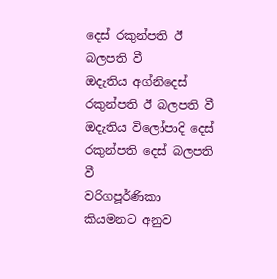දෙස්‌ රකුන්පති ඊ බලපති වී
ඔදැතිය අග්නිදෙස්‌ රකුන්පති ඊ බලපති වී
ඔදැතිය විලෝපාදි දෙස්‌ රකුන්පති දෙස්‌ බලපති වී
වරිගපූර්ණිකා කියමනට අනුව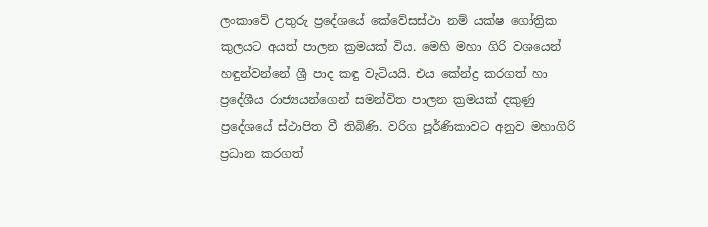ලංකාවේ උතුරු ප්‍රදේශයේ කේවේසස්‌ථා නම් යක්‌ෂ ගෝත්‍රික කුලයට අයත් පාලන ක්‍රමයක්‌ විය. මෙහි මහා ගිරි වශයෙන් හඳුන්වන්නේ ශ්‍රී පාද කඳු වැටියයි. එය කේන්ද්‍ර කරගත් හා ප්‍රදේශීය රාජ්‍යයන්ගෙන් සමන්විත පාලන ක්‍රමයක්‌ දකුණු ප්‍රදේශයේ ස්‌ථාපිත වී තිබිණි. වරිග පූර්ණිකාවට අනුව මහාගිරි ප්‍රධාන කරගත්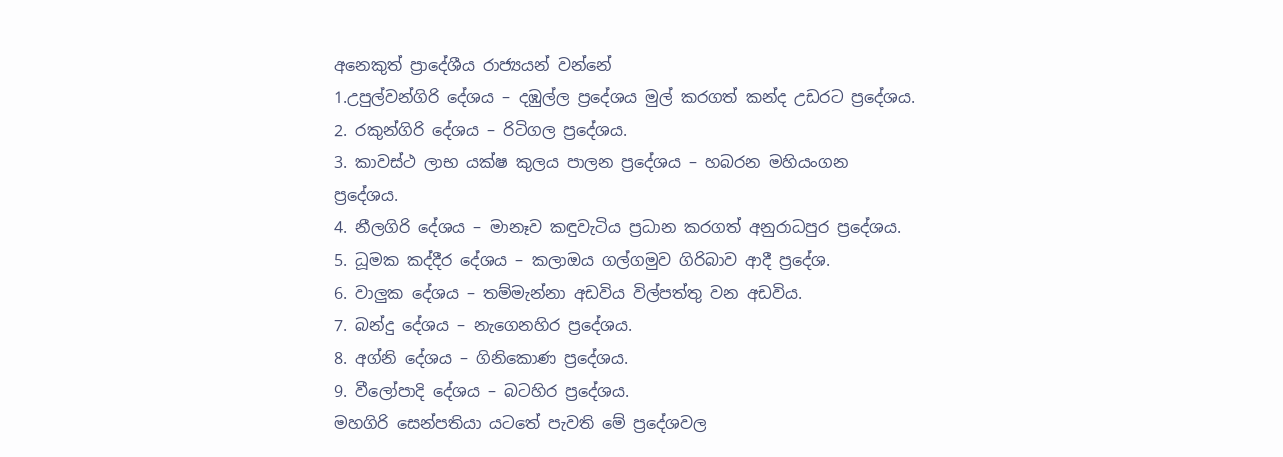අනෙකුත් ප්‍රාදේශීය රාජ්‍යයන් වන්නේ
1.උපුල්වන්ගිරි දේශය – දඹුල්ල ප්‍රදේශය මුල් කරගත් කන්ද උඩරට ප්‍රදේශය.
2. රකුන්ගිරි දේශය – රිටිගල ප්‍රදේශය.
3. කාවස්‌ථ ලාභ යක්‌ෂ කුලය පාලන ප්‍රදේශය – හබරන මහියංගන ප්‍රදේශය.
4. නීලගිරි දේශය – මානෑව කඳුවැටිය ප්‍රධාන කරගත් අනුරාධපුර ප්‍රදේශය.
5. ධූමක කද්දීර දේශය – කලාඔය ගල්ගමුව ගිරිබාව ආදී ප්‍රදේශ.
6. වාලුක දේශය – තම්මැන්නා අඩවිය විල්පත්තු වන අඩවිය.
7. බන්දු දේශය – නැගෙනහිර ප්‍රදේශය.
8. අග්නි දේශය – ගිනිකොණ ප්‍රදේශය.
9. වීලෝපාදි දේශය – බටහිර ප්‍රදේශය.
මහගිරි සෙන්පතියා යටතේ පැවති මේ ප්‍රදේශවල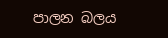පාලන බලය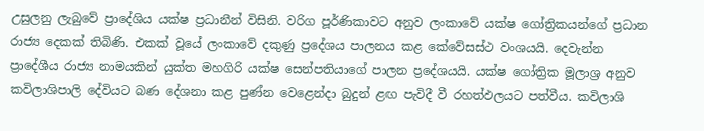උසුලනු ලැබුවේ ප්‍රාදේශිය යක්‌ෂ ප්‍රධානීන් විසිනි. වරිග පූර්ණිකාවට අනුව ලංකාවේ යක්‌ෂ ගෝත්‍රිකයන්ගේ ප්‍රධාන රාජ්‍ය දෙකක්‌ තිබිණි. එකක්‌ වූයේ ලංකාවේ දකුණු ප්‍රදේශය පාලනය කළ කේවේසස්‌ථ වංශයයි. දෙවැන්න ප්‍රාදේශීය රාජ්‍ය නාමයකින් යුක්‌ත මහගිරි යක්‌ෂ සෙන්පතියාගේ පාලන ප්‍රදේශයයි. යක්‌ෂ ගෝත්‍රික මූලාශ්‍ර අනුව කවිලාශිපාලි දේවියට බණ දේශනා කළ පුණ්‌න වෙළෙන්දා බුදුන් ළඟ පැවිදී වී රහත්ඵලයට පත්වීය. කවිලාශි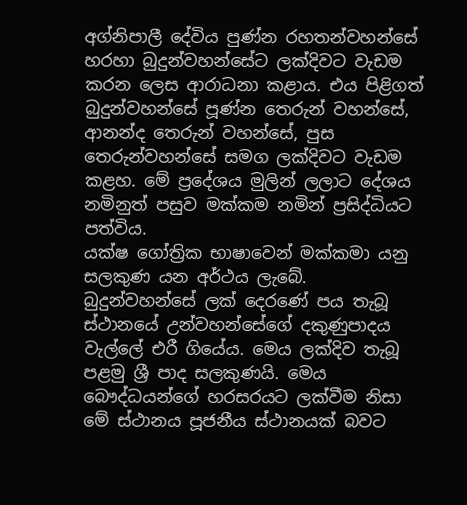අග්නිපාලී දේවිය පුණ්‌න රහතන්වහන්සේ හරහා බුදුන්වහන්සේට ලක්‌දිවට වැඩම කරන ලෙස ආරාධනා කළාය. එය පිළිගත් බුදුන්වහන්සේ පූණ්‌න තෙරුන් වහන්සේ, ආනන්ද තෙරුන් වහන්සේ, පුස තෙරුන්වහන්සේ සමග ලක්‌දිවට වැඩම කළහ. මේ ප්‍රදේශය මුලින් ලලාට දේශය නමිනුත් පසුව මක්‌කම නමින් ප්‍රසිද්ධියට පත්විය.
යක්‌ෂ ගෝත්‍රික භාෂාවෙන් මක්‌කමා යනු සලකුණ යන අර්ථය ලැබේ. බුදුන්වහන්සේ ලක්‌ දෙරණේ පය තැබූ ස්‌ථානයේ උන්වහන්සේගේ දකුණුපාදය වැල්ලේ එරී ගියේය. මෙය ලක්‌දිව තැබූ පළමු ශ්‍රී පාද සලකුණයි. මෙය බෞද්ධයන්ගේ හරසරයට ලක්‌වීම නිසා මේ ස්‌ථානය පූජනීය ස්‌ථානයක්‌ බවට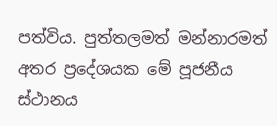පත්විය. පුත්තලමත් මන්නාරමත් අතර ප්‍රදේශයක මේ පූජනීය ස්‌ථානය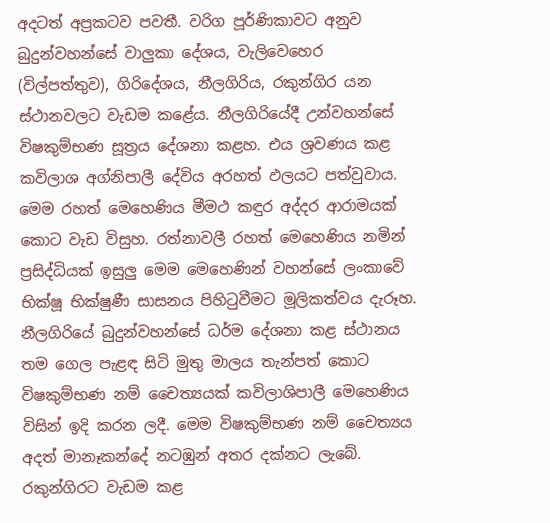අදටත් අප්‍රකටව පවතී. වරිග පූර්ණිකාවට අනුව බුදුන්වහන්සේ වාලුකා දේශය, වැලිවෙහෙර (විල්පත්තුව), ගිරිදේශය, නීලගිරිය, රකුන්ගිර යන ස්‌ථානවලට වැඩම කළේය. නීලගිරියේදී උන්වහන්සේ විෂකුම්භණ සූත්‍රය දේශනා කළහ. එය ශ්‍රවණය කළ කවිලාශ අග්නිපාලී දේවිය අරහත් ඵලයට පත්වුවාය. මෙම රහත් මෙහෙණිය මීමථ කඳුර අද්දර ආරාමයක්‌ කොට වැඩ විසුහ. රත්නාවලී රහත් මෙහෙණිය නමින් ප්‍රසිද්ධියක්‌ ඉසුලු මෙම මෙහෙණින් වහන්සේ ලංකාවේ භික්‌ෂූ භික්‌ෂුණී සාසනය පිහිටුවීමට මූලිකත්වය දැරූහ.
නීලගිරියේ බුදුන්වහන්සේ ධර්ම දේශනා කළ ස්‌ථානය තම ගෙල පැළඳ සිටි මුතු මාලය තැන්පත් කොට විෂකුම්භණ නම් චෛත්‍යයක්‌ කවිලාශිපාලී මෙහෙණිය විසින් ඉදි කරන ලදී. මෙම විෂකුම්භණ නම් චෛත්‍යය අදත් මානෑකන්දේ නටඹුන් අතර දක්‌නට ලැබේ.
රකුන්ගිරට වැඩම කළ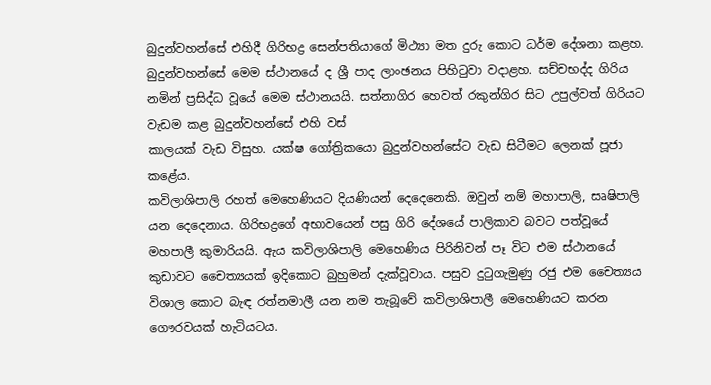බුදුන්වහන්සේ එහිදී ගිරිභද්‍ර සෙන්පතියාගේ මිථ්‍යා මත දුරු කොට ධර්ම දේශනා කළහ. බුදුන්වහන්සේ මෙම ස්‌ථානයේ ද ශ්‍රී පාද ලාංඡනය පිහිටුවා වදාළහ. සච්චභද්ද ගිරිය නමින් ප්‍රසිද්ධ වූයේ මෙම ස්‌ථානයයි. සත්නාගිර හෙවත් රකුන්ගිර සිට උපුල්වත් ගිරියට වැඩම කළ බුදුන්වහන්සේ එහි වස්‌
කාලයක්‌ වැඩ විසුහ. යක්‌ෂ ගෝත්‍රිකයො බුදුන්වහන්සේට වැඩ සිටීමට ලෙනක්‌ පූජා කළේය.
කවිලාශිපාලි රහත් මෙහෙණියට දියණියන් දෙදෙනෙකි. ඔවුන් නම් මහාපාලි, සෘෂිපාලි යන දෙදෙනාය. ගිරිභද්‍රගේ අභාවයෙන් පසු ගිරි දේශයේ පාලිකාව බවට පත්වූයේ මහපාලී කුමාරියයි. ඇය කවිලාශිපාලි මෙහෙණිය පිරිනිවන් පෑ විට එම ස්‌ථානයේ කුඩාවට චෛත්‍යයක්‌ ඉදිකොට බුහුමන් දැක්‌වූවාය. පසුව දුටුගැමුණු රජු එම චෛත්‍යය විශාල කොට බැඳ රත්නමාලී යන නම තැබූවේ කවිලාශිපාලී මෙහෙණියට කරන ගෞරවයක්‌ හැටියටය.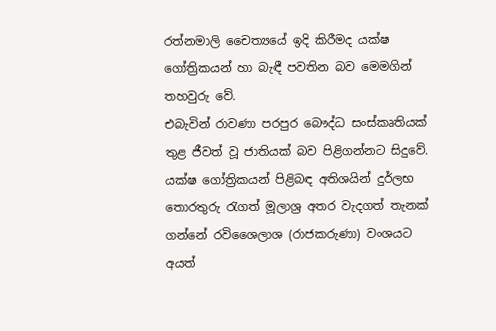රත්නමාලි චෛත්‍යයේ ඉදි කිරීමද යක්‌ෂ ගෝත්‍රිකයන් හා බැඳී පවතින බව මෙමගින් තහවුරු වේ.
එබැවින් රාවණා පරපුර බෞද්ධ සංස්‌කෘතියක්‌ තුළ ජීවත් වූ ජාතියක්‌ බව පිළිගන්නට සිදුවේ.
යක්‌ෂ ගෝත්‍රිකයන් පිළිබඳ අතිශයින් දුර්ලභ තොරතුරු රැගත් මූලාශ්‍ර අතර වැදගත් තැනක්‌ ගන්නේ රවිශෛලාශ (රාජකරුණා) වංශයට අයත්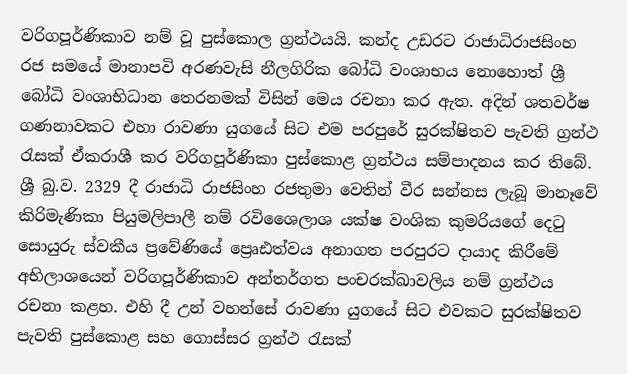වරිගපූර්ණිකාව නම් වූ පුස්‌කොල ග්‍රන්ථයයි. කන්ද උඩරට රාජාධිරාජසිංහ රජ සමයේ මානාපවි අරණවැසි නීලගිරික බෝධි වංශාභය නොහොත් ශ්‍රී බෝධි වංශාභිධාන තෙරනමක්‌ විසින් මෙය රචනා කර ඇත. අදින් ශතවර්ෂ ගණනාවකට එහා රාවණා යුගයේ සිට එම පරපුරේ සුරක්‌ෂිතව පැවති ග්‍රන්ථ රැසක්‌ ඒකරාශී කර වරිගපූර්ණිකා පුස්‌කොළ ග්‍රන්ථය සම්පාදනය කර තිබේ.
ශ්‍රී බු.ව. 2329 දී රාජාධි රාජසිංහ රජතුමා වෙතින් වීර සන්නස ලැබූ මානෑවේ කිරිමැණිකා පියුමලිපාලී නම් රවිශෛලාශ යක්‌ෂ වංශික කුමරියගේ දෙටු සොයුරු ස්‌වකීය ප්‍රවේණියේ ප්‍රෙෘඪත්වය අනාගත පරපුරට දායාද කිරීමේ අභිලාශයෙන් වරිගපූර්ණිකාව අන්තර්ගත පංචරක්‌ඛාවලිය නම් ග්‍රන්ථය රචනා කළහ. එහි දී උන් වහන්සේ රාවණා යුගයේ සිට එවකට සුරක්‌ෂිතව පැවති පුස්‌කොළ සහ ගොස්‌සර ග්‍රන්ථ රැසක්‌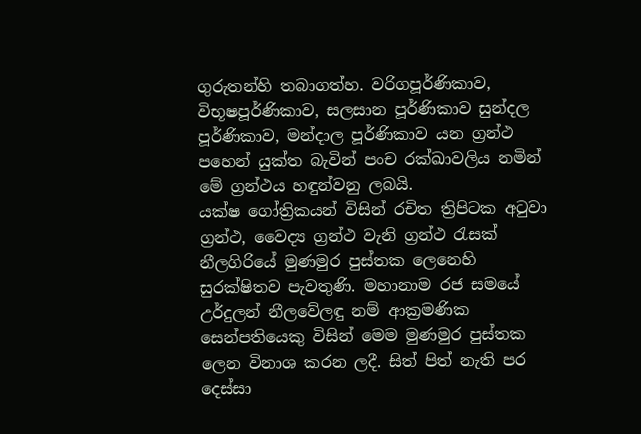ගුරුතන්හි තබාගත්හ. වරිගපූර්ණිකාව, විභූෂපූර්ණිකාව, සලසාන පූර්ණිකාව සුන්දල පූර්ණිකාව, මන්දාල පූර්ණිකාව යන ග්‍රන්ථ පහෙන් යුක්‌ත බැවින් පංච රක්‌ඛාවලිය නමින් මේ ග්‍රන්ථය හඳුන්වනු ලබයි.
යක්‌ෂ ගෝත්‍රිකයන් විසින් රචිත ත්‍රිපිටක අටුවා ග්‍රන්ථ, වෛද්‍ය ග්‍රන්ථ වැනි ග්‍රන්ථ රැසක්‌ නීලගිරියේ මුණමුර පුස්‌තක ලෙනෙහි සුරක්‌ෂිතව පැවතුණි. මහානාම රජ සමයේ උර්දුලන් නීලවේලඳු නම් ආක්‍රමණික සෙන්පතියෙකු විසින් මෙම මුණමුර පුස්‌තක ලෙන විනාශ කරන ලදී. සිත් පිත් නැති පර දෙස්‌සා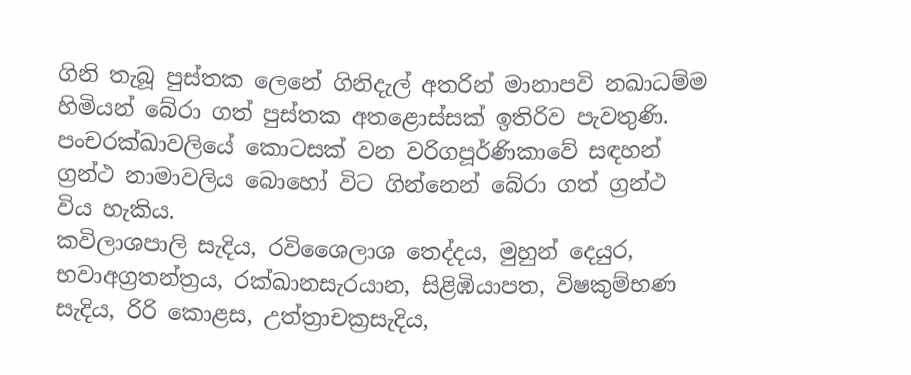ගිනි තැබූ පුස්‌තක ලෙනේ ගිනිදැල් අතරින් මානාපවි නඛාධම්ම හිමියන් බේරා ගත් පුස්‌තක අතළොස්‌සක්‌ ඉතිරිව පැවතුණි. පංචරක්‌ඛාවලියේ කොටසක්‌ වන වරිගපූර්ණිකාවේ සඳහන් ග්‍රන්ථ නාමාවලිය බොහෝ විට ගින්නෙන් බේරා ගත් ග්‍රන්ථ විය හැකිය.
කවිලාශපාලි සැදිය, රවිශෛලාශ තෙද්දය, මුහුන් දෙයුර, භවාඅග්‍රතන්ත්‍රය, රක්‌ඛානසැරයාන, සිළිඹියාපත, විෂකුම්භණ සැදිය, රිරි කොළස, උත්ත්‍රාචක්‍රසැදිය,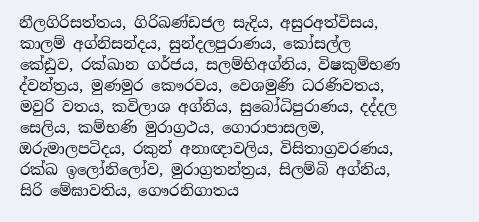නීලගිරිසත්තය, ගිරිඛණ්‌ඩජල සැදිය, අසුරඅත්විසය, කාලම් අග්නිසන්දය, සුන්දලපුරාණය, කෝසල්ල කේඪුව, රක්‌ඛාන ගර්ජය, සලම්භිඅග්නිය, විෂකුම්භණ ද්වන්ත්‍රය, මුණමුර කෞරවය, වෙශමුණි ධරණිවතය, මවුරි වතය, කවිලාශ අග්නිය, සුබෝධිපුරාණය, දද්දල සෙලිය, කම්භණි මුරාග්‍රථය, ගොරාපාසලම, ඔරුමාලපටිදය, රකුන් අනාඥාවලිය, විසිතාග්‍රවරණය, රක්‌ඛ ඉලෝනිලෝව, මුරාග්‍රතන්ත්‍රය, සිලම්බි අග්නිය, සිරි මේඝාවතිය, ගෞරනිගාතය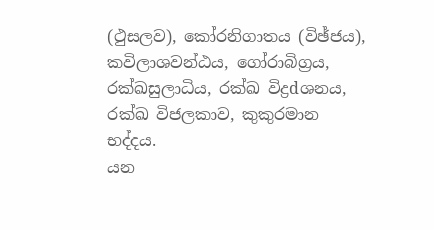(ථුසලව), කෝරනිගාතය (විඡ්ජය), කවිලාශවන්ඨය, ගෝරාබිග්‍රය, රක්‌ඛසුලාධිය, රක්‌ඛ විද්‍රdශනය, රක්‌ඛ විජලකාව, කුකුරමාන භද්දය.
යන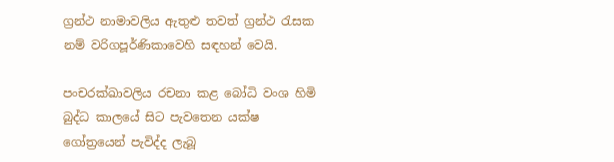ග්‍රන්ථ නාමාවලිය ඇතුළු තවත් ග්‍රන්ථ රැසක නම් වරිගපූර්ණිකාවෙහි සඳහන් වෙයි.

පංචරක්‌ඛාවලිය රචනා කළ බෝධි වංශ හිමි බුද්ධ කාලයේ සිට පැවතෙන යක්‌ෂ ගෝත්‍රයෙන් පැවිද්ද ලැබූ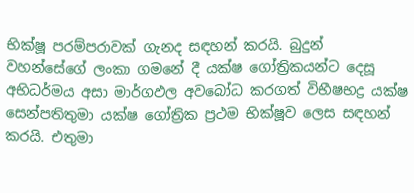භික්‌ෂූ පරම්පරාවක්‌ ගැනද සඳහන් කරයි. බුදුන් වහන්සේගේ ලංකා ගමනේ දී යක්‌ෂ ගෝත්‍රිකයන්ට දෙසූ අභිධර්මය අසා මාර්ගඵල අවබෝධ කරගත් විභීෂභද්‍ර යක්‌ෂ සෙන්පතිතුමා යක්‌ෂ ගෝත්‍රික ප්‍රථම භික්‌ෂූව ලෙස සඳහන් කරයි. එතුමා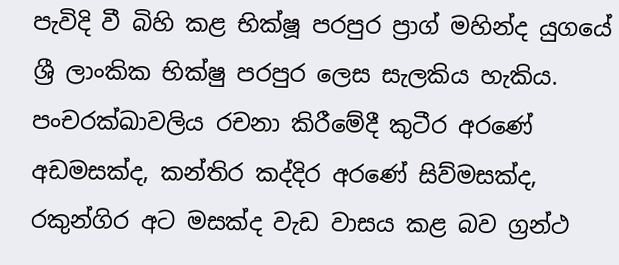පැවිදි වී බිහි කළ භික්‌ෂූ පරපුර ප්‍රාග් මහින්ද යුගයේ ශ්‍රී ලාංකික භික්‌ෂු පරපුර ලෙස සැලකිය හැකිය.
පංචරක්‌ඛාවලිය රචනා කිරීමේදී කුටීර අරණේ අඩමසක්‌ද, කන්තිර කද්දිර අරණේ සිව්මසක්‌ද, රකුන්ගිර අට මසක්‌ද වැඩ වාසය කළ බව ග්‍රන්ථ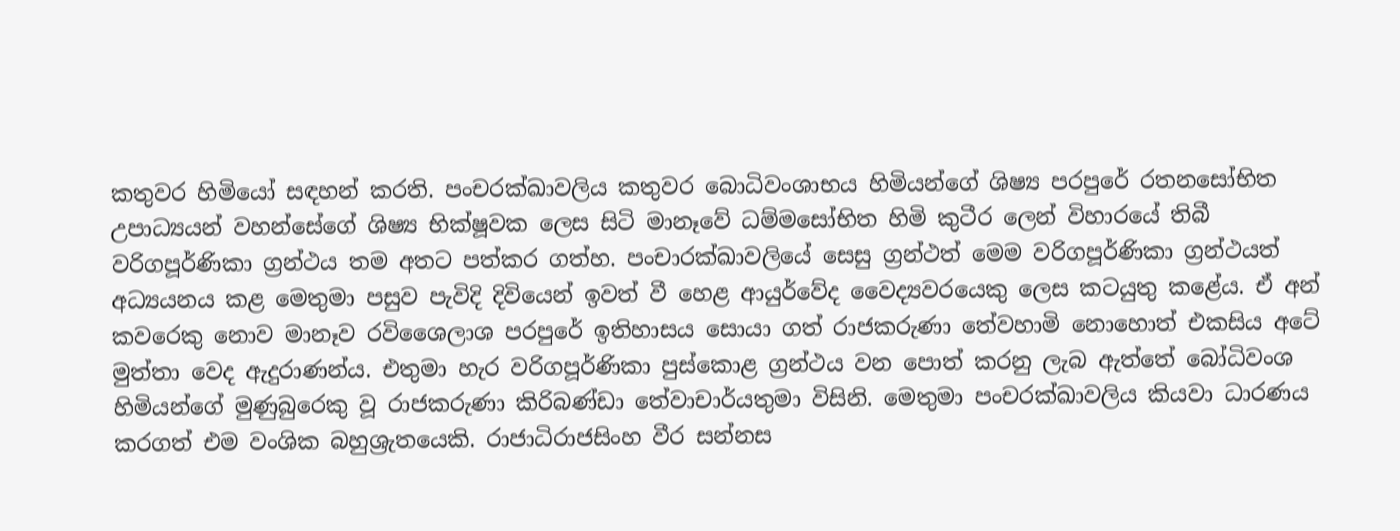කතුවර හිමියෝ සඳහන් කරති. පංචරක්‌ඛාවලිය කතුවර බොධිවංශාභය හිමියන්ගේ ශිෂ්‍ය පරපුරේ රතනසෝභිත උපාධ්‍යයන් වහන්සේගේ ශිෂ්‍ය භික්‌ෂූවක ලෙස සිටි මානෑවේ ධම්මසෝභිත හිමි කුටීර ලෙන් විහාරයේ තිබී වරිගපූර්ණිකා ග්‍රන්ථය තම අතට පත්කර ගත්හ. පංචාරක්‌ඛාවලියේ සෙසු ග්‍රන්ථත් මෙම වරිගපූර්ණිකා ග්‍රන්ථයත් අධ්‍යයනය කළ මෙතුමා පසුව පැවිදි දිවියෙන් ඉවත් වී හෙළ ආයුර්වේද වෛද්‍යවරයෙකු ලෙස කටයුතු කළේය. ඒ අන් කවරෙකු නොව මානෑව රවිශෛලාශ පරපුරේ ඉතිහාසය සොයා ගත් රාජකරුණා තේවහාමි නොහොත් එකසිය අටේ මුත්තා වෙද ඇදුරාණන්ය. එතුමා හැර වරිගපූර්ණිකා පුස්‌කොළ ග්‍රන්ථය වන පොත් කරනු ලැබ ඇත්තේ බෝධිවංශ හිමියන්ගේ මුණුබුරෙකු වූ රාජකරුණා කිරිබණ්‌ඩා තේවාචාර්යතුමා විසිනි. මෙතුමා පංචරක්‌ඛාවලිය කියවා ධාරණය කරගත් එම වංශික බහුශ්‍රැතයෙකි. රාජාධිරාජසිංහ වීර සන්නස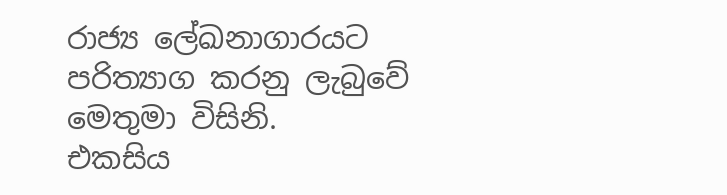රාජ්‍ය ලේඛනාගාරයට පරිත්‍යාග කරනු ලැබුවේ මෙතුමා විසිනි.
එකසිය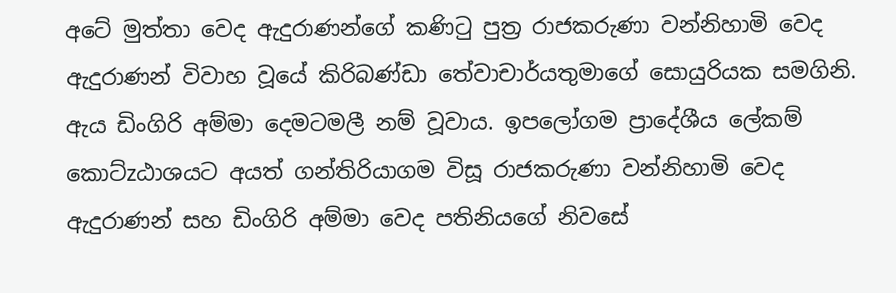අටේ මුත්තා වෙද ඇදුරාණන්ගේ කණිටු පුත්‍ර රාජකරුණා වන්නිහාමි වෙද ඇදුරාණන් විවාහ වූයේ කිරිබණ්‌ඩා තේවාචාර්යතුමාගේ සොයුරියක සමගිනි. ඇය ඩිංගිරි අම්මා දෙමටමලී නම් වූවාය. ඉපලෝගම ප්‍රාදේශීය ලේකම් කොට්‌zඨාශයට අයත් ගන්තිරියාගම විසූ රාජකරුණා වන්නිහාමි වෙද ඇදුරාණන් සහ ඩිංගිරි අම්මා වෙද පතිනියගේ නිවසේ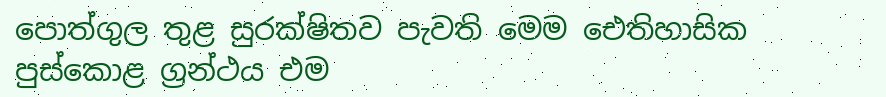පොත්ගුල තුළ සුරක්‌ෂිතව පැවති මෙම ඓතිහාසික පුස්‌කොළ ග්‍රන්ථය එම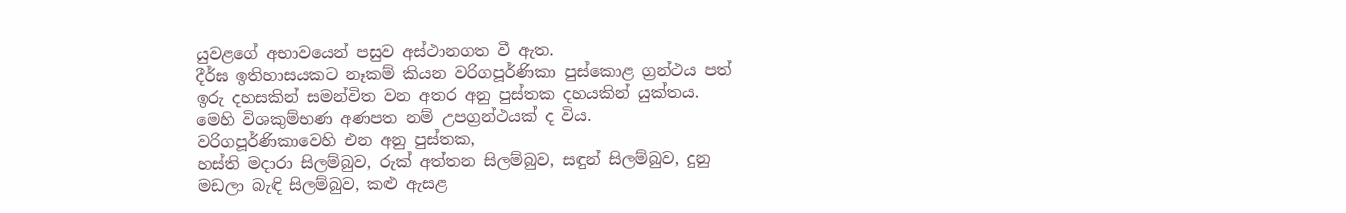යුවළගේ අභාවයෙන් පසුව අස්‌ථානගත වී ඇත.
දීර්ඝ ඉතිහාසයකට නෑකම් කියන වරිගපූර්ණිකා පුස්‌කොළ ග්‍රන්ථය පත් ඉරු දහසකින් සමන්විත වන අතර අනු පුස්‌තක දහයකින් යුක්‌තය. මෙහි විශකුම්භණ අණපත නම් උපග්‍රන්ථයක්‌ ද විය. වරිගපූර්ණිකාවෙහි එන අනු පුස්‌තක,
හස්‌ති මදාරා සිලම්බුව, රුක්‌ අත්තන සිලම්බුව, සඳුන් සිලම්බුව, දුනු මඩලා බැඳි සිලම්බුව, කළු ඇසළ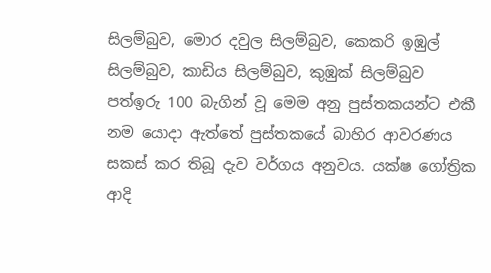සිලම්බුව, මොර දවුල සිලම්බුව, කෙකරි ඉඹුල් සිලම්බුව, කාඩිය සිලම්බුව, කුඹුක්‌ සිලම්බුව
පත්ඉරු 100 බැගින් වූ මෙම අනු පුස්‌තකයන්ට එකී නම යොදා ඇත්තේ පුස්‌තකයේ බාහිර ආවරණය සකස්‌ කර තිබූ දැව වර්ගය අනුවය. යක්‌ෂ ගෝත්‍රික ආදි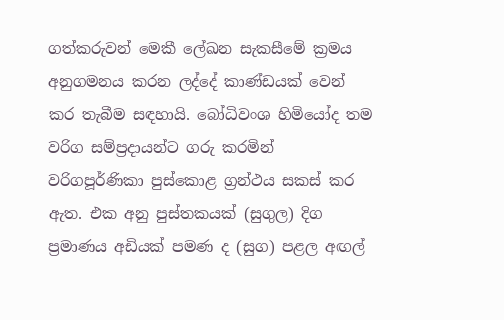ගත්කරුවන් මෙකී ලේඛන සැකසීමේ ක්‍රමය අනුගමනය කරන ලද්දේ කාණ්‌ඩයක්‌ වෙන් කර තැබීම සඳහායි. බෝධිවංශ හිමියෝද තම වරිග සම්ප්‍රදායන්ට ගරු කරමින් වරිගපූර්ණිකා පුස්‌කොළ ග්‍රන්ථය සකස්‌ කර ඇත. එක අනු පුස්‌තකයක්‌ (සුගුල) දිග ප්‍රමාණය අඩියක්‌ පමණ ද (සුග) පළල අඟල්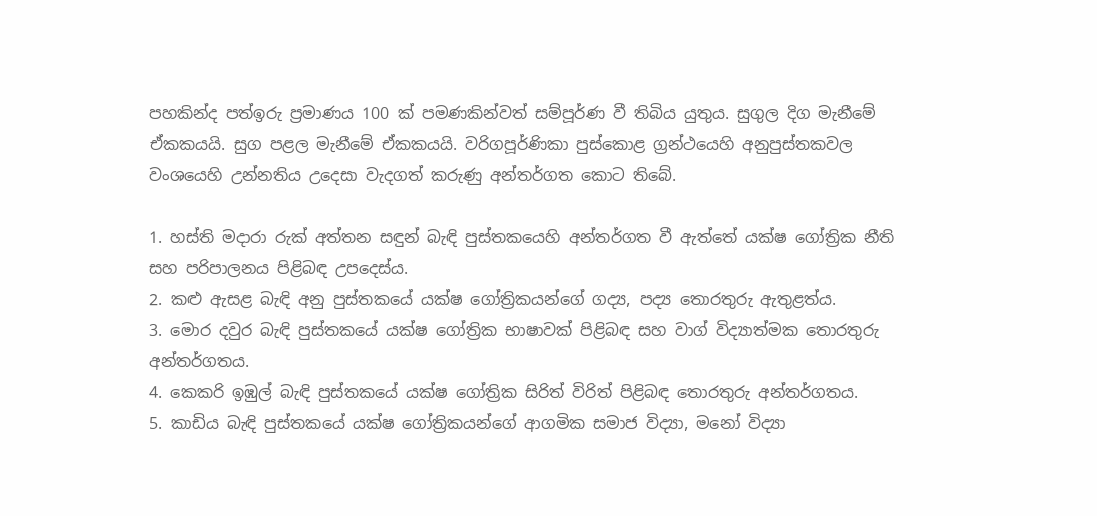පහකින්ද පත්ඉරු ප්‍රමාණය 100 ක්‌ පමණකින්වත් සම්පූර්ණ වී තිබිය යුතුය. සුගුල දිග මැනීමේ ඒකකයයි. සුග පළල මැනීමේ ඒකකයයි. වරිගපූර්ණිකා පුස්‌කොළ ග්‍රන්ථයෙහි අනුපුස්‌තකවල වංශයෙහි උන්නතිය උදෙසා වැදගත් කරුණු අන්තර්ගත කොට තිබේ.

1. හස්‌ති මදාරා රුක්‌ අත්තන සඳුන් බැඳි පුස්‌තකයෙහි අන්තර්ගත වී ඇත්තේ යක්‌ෂ ගෝත්‍රික නීති සහ පරිපාලනය පිළිබඳ උපදෙස්‌ය.
2. කළු ඇසළ බැඳි අනු පුස්‌තකයේ යක්‌ෂ ගෝත්‍රිකයන්ගේ ගද්‍ය, පද්‍ය තොරතුරු ඇතුළත්ය.
3. මොර දවුර බැඳි පුස්‌තකයේ යක්‌ෂ ගෝත්‍රික භාෂාවක්‌ පිළිබඳ සහ වාග් විද්‍යාත්මක තොරතුරු අන්තර්ගතය.
4. කෙකරි ඉඹුල් බැඳි පුස්‌තකයේ යක්‌ෂ ගෝත්‍රික සිරිත් විරිත් පිළිබඳ තොරතුරු අන්තර්ගතය.
5. කාඩිය බැඳි පුස්‌තකයේ යක්‌ෂ ගෝත්‍රිකයන්ගේ ආගමික සමාජ විද්‍යා, මනෝ විද්‍යා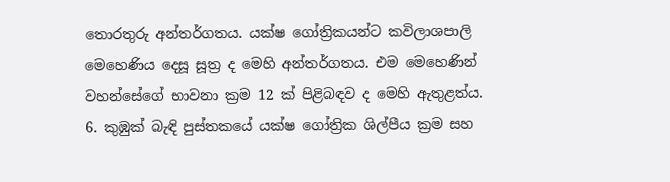තොරතුරු අන්තර්ගතය. යක්‌ෂ ගෝත්‍රිකයන්ට කවිලාශපාලි මෙහෙණිය දෙසූ සූත්‍ර ද මෙහි අන්තර්ගතය. එම මෙහෙණින් වහන්සේගේ භාවනා ක්‍රම 12 ක්‌ පිළිබඳව ද මෙහි ඇතුළත්ය.
6. කුඹුක්‌ බැඳි පුස්‌තකයේ යක්‌ෂ ගෝත්‍රික ශිල්පීය ක්‍රම සහ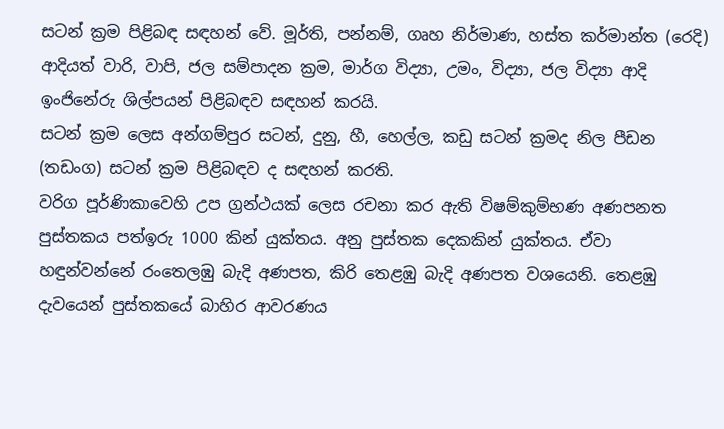සටන් ක්‍රම පිළිබඳ සඳහන් වේ. මූර්ති, පන්නම්, ගෘහ නිර්මාණ, හස්‌ත කර්මාන්ත (රෙදි) ආදියත් වාරි, වාපි, ජල සම්පාදන ක්‍රම, මාර්ග විද්‍යා, උමං, විද්‍යා, ජල විද්‍යා ආදි ඉංජිනේරු ශිල්පයන් පිළිබඳව සඳහන් කරයි.
සටන් ක්‍රම ලෙස අන්ගම්පුර සටන්, දුනු, හී, හෙල්ල, කඩු සටන් ක්‍රමද නිල පීඩන (තඩංග) සටන් ක්‍රම පිළිබඳව ද සඳහන් කරති.
වරිග පූර්ණිකාවෙහි උප ග්‍රන්ථයක්‌ ලෙස රචනා කර ඇති විෂම්කුම්භණ අණපනත පුස්‌තකය පත්ඉරු 1000 කින් යුක්‌තය. අනු පුස්‌තක දෙකකින් යුක්‌තය. ඒවා හඳුන්වන්නේ රංතෙලඹු බැදි අණපත, කිරි තෙළඹු බැදි අණපත වශයෙනි. තෙළඹු දැවයෙන් පුස්‌තකයේ බාහිර ආවරණය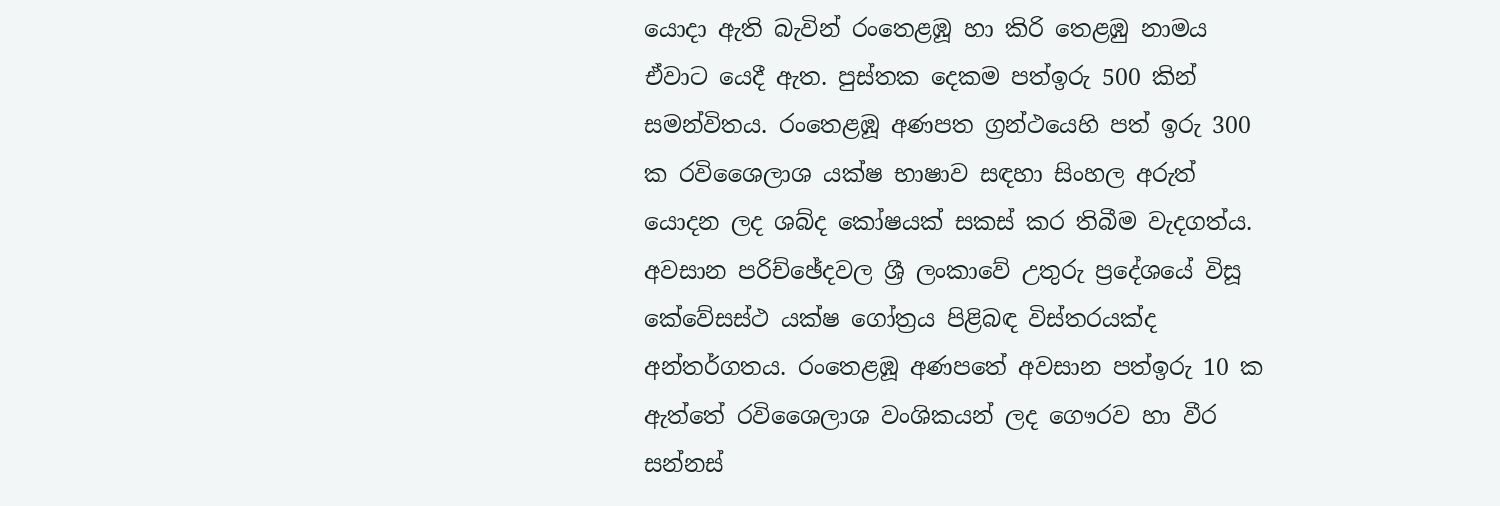යොදා ඇති බැවින් රංතෙළඹූ හා කිරි තෙළඹු නාමය ඒවාට යෙදී ඇත. පුස්‌තක දෙකම පත්ඉරු 500 කින් සමන්විතය. රංතෙළඹූ අණපත ග්‍රන්ථයෙහි පත් ඉරු 300 ක රවිශෛලාශ යක්‌ෂ භාෂාව සඳහා සිංහල අරුත් යොදන ලද ශබ්ද කෝෂයක්‌ සකස්‌ කර තිබීම වැදගත්ය. අවසාන පරිච්ඡේදවල ශ්‍රී ලංකාවේ උතුරු ප්‍රදේශයේ විසූ කේවේසස්‌ථ යක්‌ෂ ගෝත්‍රය පිළිබඳ විස්‌තරයක්‌ද අන්තර්ගතය. රංතෙළඹූ අණපතේ අවසාන පත්ඉරු 10 ක ඇත්තේ රවිශෛලාශ වංශිකයන් ලද ගෞරව හා වීර සන්නස්‌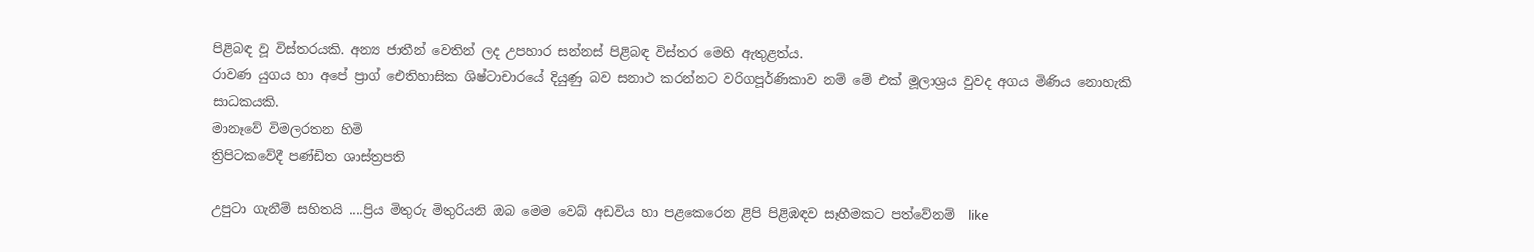පිළිබඳ වූ විස්‌තරයකි. අන්‍ය ජාතීන් වෙතින් ලද උපහාර සන්නස්‌ පිළිබඳ විස්‌තර මෙහි ඇතුළත්ය.
රාවණ යුගය හා අපේ ප්‍රාග් ඓතිහාසික ශිෂ්ටාචාරයේ දියුණු බව සනාථ කරන්නට වරිගපූර්ණිකාව නම් මේ එක්‌ මූලාශ්‍රය වුවද අගය මිණිය නොහැකි සාධකයකි.
මානෑවේ විමලරතන හිමි
ත්‍රිපිටකවේදී පණ්‌ඩිත ශාස්‌ත්‍රපති

උපුටා ගැනීම් සහිතයි ....ප්‍රිය මිතුරු මිතුරියනි ඔබ මෙම වෙබ් අඩවිය හා පළකෙරෙන ළිපි පිළිඹඳව සෑහීමකට පත්වේනම්  like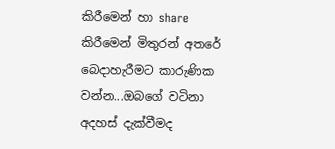කිරීමෙන් හා share කිරීමෙන් මිතුරන් අතරේ බෙදාහැරීමට කාරුණික වන්න...ඔබගේ වටිනා අදහස් දැක්වීමද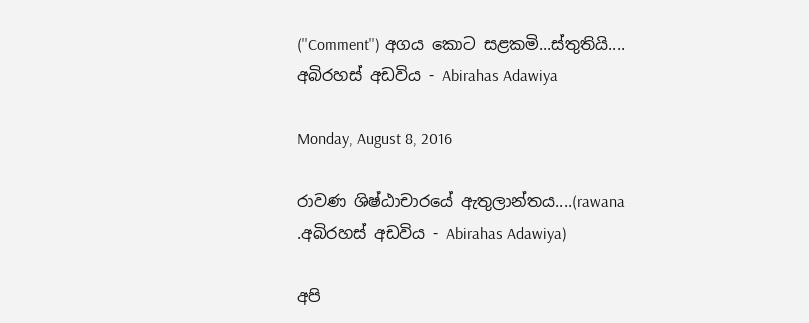(''Comment'') අගය කොට සළකමි...ස්තුතියි....
අබිරහස් අඩවිය - Abirahas Adawiya

Monday, August 8, 2016

රාවණ ශිෂ්ඨාචාරයේ ඇතුලාන්තය....(rawana .අබිරහස් අඩවිය - Abirahas Adawiya)

අපි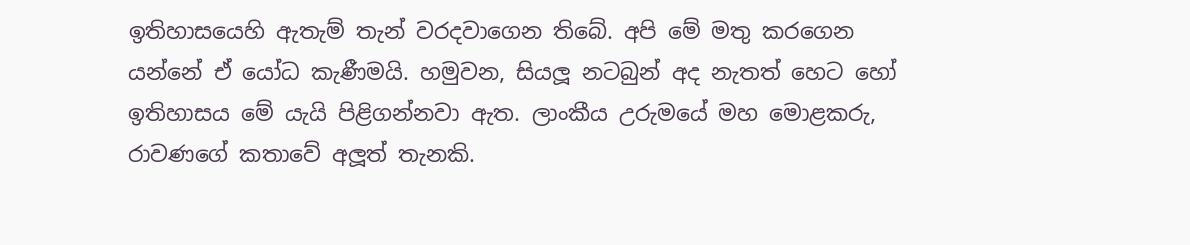ඉතිහාසයෙහි ඇතැම් තැන් වරදවාගෙන තිබේ. අපි මේ මතු කරගෙන යන්නේ ඒ යෝධ කැණීමයි. හමුවන, සියලූ නටබුන් අද නැතත් හෙට හෝ ඉතිහාසය මේ යැයි පිළිගන්නවා ඇත. ලාංකීය උරුමයේ මහ මොළකරු, රාවණගේ කතාවේ අලූත් තැනකි.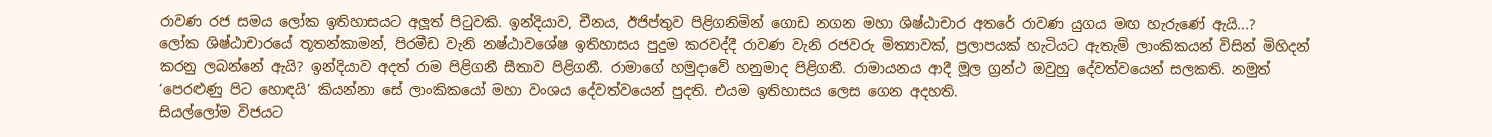රාවණ රජ සමය ලෝක ඉතිහාසයට අලූත් පිටුවකි. ඉන්දියාව, චීනය, ඊජිප්තුව පිළිගනිමින් ගොඩ නගන මහා ශිෂ්ඨාචාර අතරේ රාවණ යුගය මඟ හැරුණේ ඇයි...?
ලෝක ශිෂ්ඨාචාරයේ තූතන්කාමන්, පිරමීඩ වැනි නෂ්ඨාවශේෂ ඉතිහාසය පුදුම කරවද්දී රාවණ වැනි රජවරු මිත්‍යාවක්, ප්‍රලාපයක් හැටියට ඇතැම් ලාංකිකයන් විසින් මිහිදන් කරනු ලබන්නේ ඇයි? ඉන්දියාව අදත් රාම පිළිගනී සීතාව පිළිගනී. රාමාගේ හමුදාවේ හනුමාද පිළිගනී. රාමායනය ආදී මූල ග්‍රන්ථ ඔවුහු දේවත්වයෙන් සලකති. නමුත් ‘පෙරළුණු පිට හොඳයි’ කියන්නා සේ ලාංකිකයෝ මහා වංශය දේවත්වයෙන් පුදති. එයම ඉතිහාසය ලෙස ගෙන අදහති.
සියල්ලෝම විජයට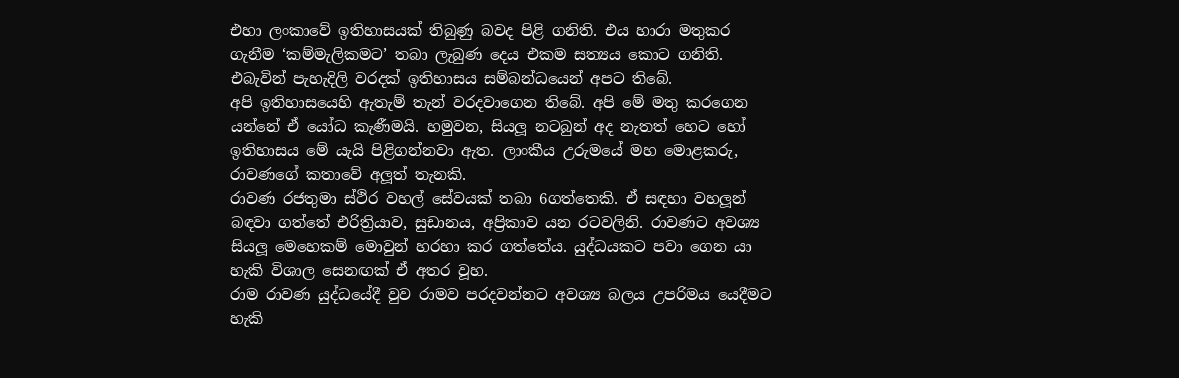එහා ලංකාවේ ඉතිහාසයක් තිබුණු බවද පිළි ගනිති. එය හාරා මතුකර ගැනීම ‘කම්මැලිකමට’ තබා ලැබුණ දෙය එකම සත්‍යය කොට ගනිති. එබැවින් පැහැදිලි වරදක් ඉතිහාසය සම්බන්ධයෙන් අපට තිබේ.
අපි ඉතිහාසයෙහි ඇතැම් තැන් වරදවාගෙන තිබේ. අපි මේ මතු කරගෙන යන්නේ ඒ යෝධ කැණීමයි. හමුවන, සියලූ නටබුන් අද නැතත් හෙට හෝ ඉතිහාසය මේ යැයි පිළිගන්නවා ඇත. ලාංකීය උරුමයේ මහ මොළකරු, රාවණගේ කතාවේ අලූත් තැනකි.
රාවණ රජතුමා ස්ථිර වහල් සේවයක් තබා 6ගත්තෙකි. ඒ සඳහා වහලූන් බඳවා ගත්තේ එරිත්‍රියාව, සුඩානය, අප්‍රිකාව යන රටවලිනි. රාවණට අවශ්‍ය සියලූ මෙහෙකම් මොවුන් හරහා කර ගත්තේය. යුද්ධයකට පවා ගෙන යා හැකි විශාල සෙනඟක් ඒ අතර වූහ.
රාම රාවණ යුද්ධයේදී වුව රාමව පරදවන්නට අවශ්‍ය බලය උපරිමය යෙදීමට හැකි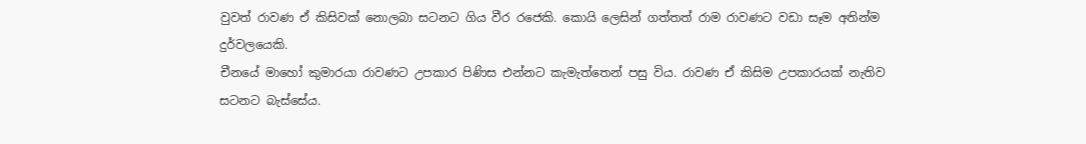වුවත් රාවණ ඒ කිසිවක් නොලබා සටනට ගිය වීර රජෙකි. කොයි ලෙසින් ගත්තත් රාම රාවණට වඩා සෑම අතින්ම දුර්වලයෙකි.
චීනයේ මාහෝ කුමාරයා රාවණට උපකාර පිණිස එන්නට කැමැත්තෙන් පසු විය. රාවණ ඒ කිසිම උපකාරයක් නැතිව සටනට බැස්සේය.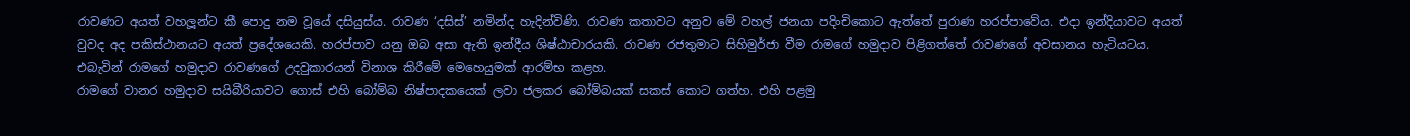රාවණට අයත් වහලූන්ට කී පොදු නම වූයේ දසියුස්ය. රාවණ ‘දසිස්’ නමින්ද හැදින්විණි. රාවණ කතාවට අනුව මේ වහල් ජනයා පදිංචිකොට ඇත්තේ පුරාණ හරප්පාවේය. එදා ඉන්දියාවට අයත් වුවද අද පකිස්ථානයට අයත් ප්‍රදේශයෙකි. හරප්පාව යනු ඔබ අසා ඇති ඉන්දීය ශිෂ්ඨාචාරයකි. රාවණ රජතුමාට සිහිමුර්ජා වීම රාමගේ හමුදාව පිළිගත්තේ රාවණගේ අවසානය හැටියටය. එබැවින් රාමගේ හමුදාව රාවණගේ උදවුකාරයන් විනාශ කිරීමේ මෙහෙයුමක් ආරම්භ කළහ.
රාමගේ වානර හමුදාව සයිබීරියාවට ගොස් එහි බෝම්බ නිෂ්පාදකයෙක් ලවා ජලකර බෝම්බයක් සකස් කොට ගත්හ. එහි පළමු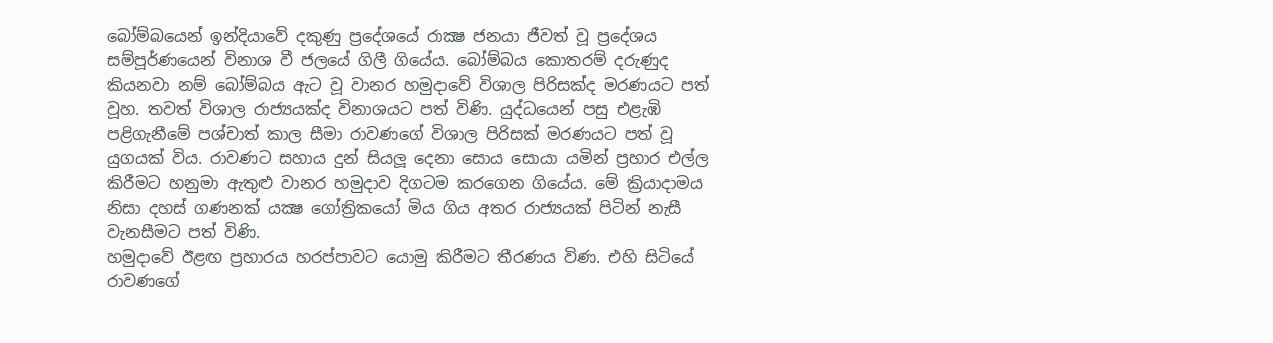බෝම්බයෙන් ඉන්දියාවේ දකුණු ප්‍රදේශයේ රාක්‍ෂ ජනයා ජීවත් වූ ප්‍රදේශය සම්පූර්ණයෙන් විනාශ වී ජලයේ ගිලී ගියේය. බෝම්බය කොතරම් දරුණුද කියනවා නම් බෝම්බය ඇට වූ වානර හමුදාවේ විශාල පිරිසක්ද මරණයට පත් වූහ. තවත් විශාල රාජ්‍යයක්ද විනාශයට පත් විණි. යුද්ධයෙන් පසු එළැඹි පළිගැනීමේ පශ්චාත් කාල සීමා රාවණගේ විශාල පිරිසක් මරණයට පත් වූ යුගයක් විය. රාවණට සහාය දුන් සියලූ දෙනා සොය සොයා යමින් ප්‍රහාර එල්ල කිරීමට හනුමා ඇතුළු වානර හමුදාව දිගටම කරගෙන ගියේය. මේ ක්‍රියාදාමය නිසා දහස් ගණනක් යක්‍ෂ ගෝත්‍රිකයෝ මිය ගිය අතර රාජ්‍යයක් පිටින් නැසී වැනසීමට පත් විණි.
හමුදාවේ ඊළඟ ප්‍රහාරය හරප්පාවට යොමු කිරීමට තීරණය විණ. එහි සිටියේ රාවණගේ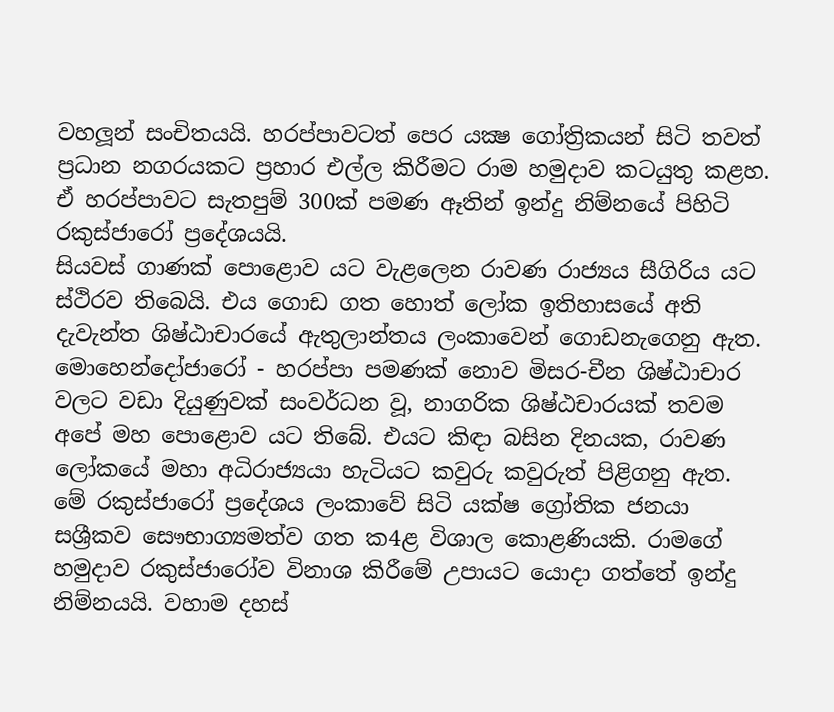වහලූන් සංචිතයයි. හරප්පාවටත් පෙර යක්‍ෂ ගෝත්‍රිකයන් සිටි තවත් ප්‍රධාන නගරයකට ප්‍රහාර එල්ල කිරීමට රාම හමුදාව කටයුතු කළහ. ඒ හරප්පාවට සැතපුම් 300ක් පමණ ඈතින් ඉන්දු නිම්නයේ පිහිටි රකුස්ජාරෝ ප්‍රදේශයයි.
සියවස් ගාණක් පොළොව යට වැළලෙන රාවණ රාජ්‍යය සීගිරිය යට ස්ථිරව තිබෙයි. එය ගොඩ ගත හොත් ලෝක ඉතිහාසයේ අති දැවැන්ත ශිෂ්ඨාචාරයේ ඇතුලාන්තය ලංකාවෙන් ගොඩනැගෙනු ඇත. මොහෙන්දෝජාරෝ - හරප්පා පමණක් නොව මිසර-චීන ශිෂ්ඨාචාර වලට වඩා දියුණුවක් සංවර්ධන වූ, නාගරික ශිෂ්ඨචාරයක් තවම අපේ මහ පොළොව යට තිබේ. එයට කිඳා බසින දිනයක, රාවණ ලෝකයේ මහා අධිරාජ්‍යයා හැටියට කවුරු කවුරුත් පිළිගනු ඇත.
මේ රකුස්ජාරෝ ප්‍රදේශය ලංකාවේ සිටි යක්ෂ ග්‍රෝතික ජනයා සශ්‍රීකව සෞභාග්‍යමත්ව ගත ක4ළ විශාල කොළණියකි. රාමගේ හමුදාව රකුස්ජාරෝව විනාශ කිරීමේ උපායට යොදා ගත්තේ ඉන්දු නිම්නයයි. වහාම දහස්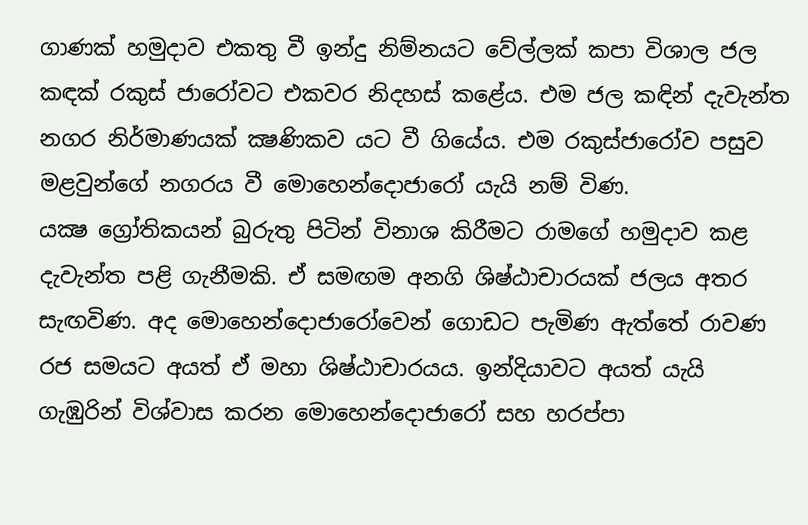ගාණක් හමුදාව එකතු වී ඉන්දු නිම්නයට වේල්ලක් කපා විශාල ජල කඳක් රකුස් ජාරෝවට එකවර නිදහස් කළේය. එම ජල කඳින් දැවැන්ත නගර නිර්මාණයක් ක්‍ෂණිකව යට වී ගියේය. එම රකුස්ජාරෝව පසුව මළවුන්ගේ නගරය වී මොහෙන්දොජාරෝ යැයි නම් විණ.
යක්‍ෂ ග්‍රෝතිකයන් බුරුතු පිටින් විනාශ කිරීමට රාමගේ හමුදාව කළ දැවැන්ත පළි ගැනීමකි. ඒ සමඟම අනගි ශිෂ්ඨාචාරයක් ජලය අතර සැඟවිණ. අද මොහෙන්දොජාරෝවෙන් ගොඩට පැමිණ ඇත්තේ රාවණ රජ සමයට අයත් ඒ මහා ශිෂ්ඨාචාරයය. ඉන්දියාවට අයත් යැයි ගැඹුරින් විශ්වාස කරන මොහෙන්දොජාරෝ සහ හරප්පා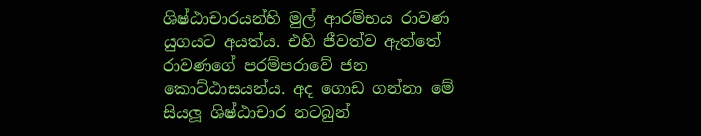ශිෂ්ඨාචාරයන්හි මුල් ආරම්භය රාවණ යුගයට අයත්ය. එහි ජීවත්ව ඇත්තේ රාවණගේ පරම්පරාවේ ජන කොට්ඨාසයන්ය. අද ගොඩ ගන්නා මේ සියලූ ශිෂ්ඨාචාර නටබුන්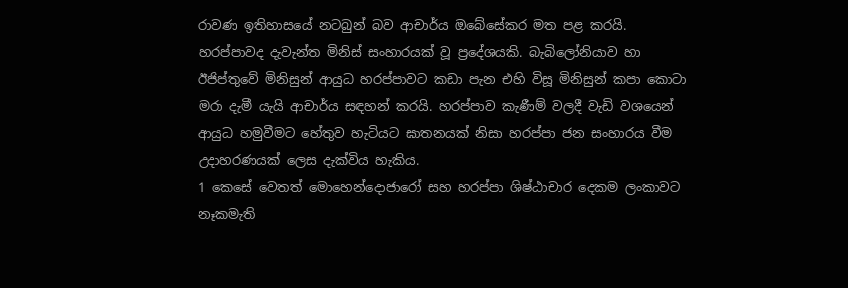රාවණ ඉතිහාසයේ නටබුන් බව ආචාර්ය ඔබේසේකර මත පළ කරයි.
හරප්පාවද දැවැන්ත මිනිස් සංහාරයක් වූ ප්‍රදේශයකි. බැබිලෝනියාව හා ඊජිප්තුවේ මිනිසුන් ආයුධ හරප්පාවට කඩා පැන එහි විසූ මිනිසුන් කපා කොටා මරා දැමී යැයි ආචාර්ය සඳහන් කරයි. හරප්පාව කැණීම් වලදී වැඩි වශයෙන් ආයුධ හමුවීමට හේතුව හැටියට ඝාතනයක් නිසා හරප්පා ජන සංහාරය වීම උදාහරණයක් ලෙස දැක්විය හැකිය.
1 කෙසේ වෙතත් මොහෙන්දොජාරෝ සහ හරප්පා ශිෂ්ඨාචාර දෙකම ලංකාවට නෑකමැති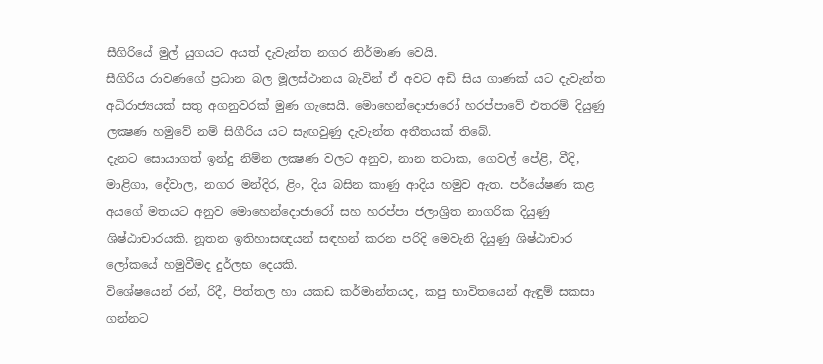සීගිරියේ මුල් යුගයට අයත් දැවැන්ත නගර නිර්මාණ වෙයි.
සීගිරිය රාවණගේ ප්‍රධාන බල මූලස්ථානය බැවින් ඒ අවට අඩි සිය ගාණක් යට දැවැන්ත අධිරාජ්‍යයක් සතු අගනුවරක් මුණ ගැසෙයි. මොහෙන්දොජාරෝ හරප්පාවේ එතරම් දියුණු ලක්‍ෂණ හමුවේ නම් සිගීරිය යට සැඟවුණු දැවැන්ත අතීතයක් තිබේ.
දැනට සොයාගත් ඉන්දු නිම්න ලක්‍ෂණ වලට අනුව, නාන තටාක, ගෙවල් පේළි, වීදි, මාළිගා, දේවාල, නගර මන්දිර, ළිං, දිය බසින කාණු ආදිය හමුව ඇත. පර්යේෂණ කළ අයගේ මතයට අනුව මොහෙන්දොජාරෝ සහ හරප්පා ජලාශ්‍රිත නාගරික දියුණු ශිෂ්ඨාචාරයකි. නූතන ඉතිහාසඥයන් සඳහන් කරන පරිදි මෙවැනි දියුණු ශිෂ්ඨාචාර ලෝකයේ හමුවීමද දුර්ලභ දෙයකි.
විශේෂයෙන් රන්, රිදී, පිත්තල හා යකඩ කර්මාන්තයද, කපු භාවිතයෙන් ඇඳුම් සකසා ගන්නට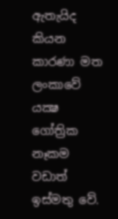ඇතැයිද කියන කාරණා මත ලංකාවේ යක්‍ෂ ගෝත්‍රික නෑකම වඩාත් ඉස්මතු වේ.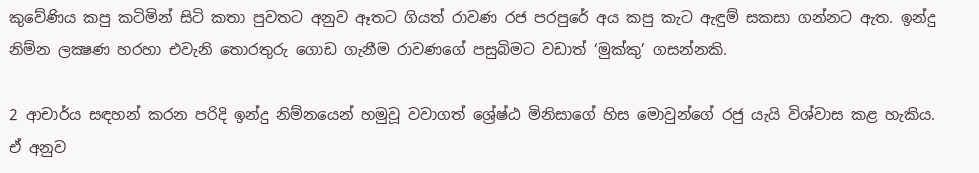කුවේණිය කපු කටිමින් සිටි කතා පුවතට අනුව ඈතට ගියත් රාවණ රජ පරපුරේ අය කපු කැට ඇඳුම් සකසා ගන්නට ඇත. ඉන්දු නිම්න ලක්‍ෂණ හරහා එවැනි තොරතුරු ගොඩ ගැනීම රාවණගේ පසුබිමට වඩාත් ‘මුක්කු’ ගසන්නකි.

2 ආචාර්ය සඳහන් කරන පරිදි ඉන්දු නිම්නයෙන් හමුවූ වවාගත් ශ්‍රේෂ්ඨ මිනිසාගේ හිස මොවුන්ගේ රජු යැයි විශ්වාස කළ හැකිය. ඒ අනුව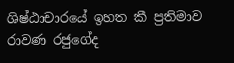ශිෂ්ඨාචාරයේ ඉහත කී ප්‍රතිමාව රාවණ රජුගේද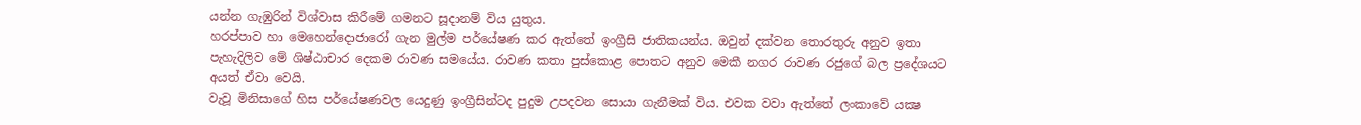යන්න ගැඹුරින් විශ්වාස කිරීමේ ගමනට සූදානම් විය යුතුය.
හරප්පාව හා මෙහෙන්දොජාරෝ ගැන මුල්ම පර්යේෂණ කර ඇත්තේ ඉංග්‍රීසි ජාතිකයන්ය. ඔවුන් දක්වන තොරතුරු අනුව ඉතා පැහැදිලිව මේ ශිෂ්ඨාචාර දෙකම රාවණ සමයේය. රාවණ කතා පුස්කොළ පොතට අනුව මෙකී නගර රාවණ රජුගේ බල ප්‍රදේශයට අයත් ඒවා වෙයි.
වැවූ මිනිසාගේ හිස පර්යේෂණවල යෙදුණු ඉංග්‍රීසින්ටද පුදුම උපදවන සොයා ගැනීමක් විය. එවක වවා ඇත්තේ ලංකාවේ යක්‍ෂ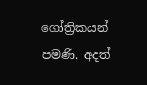ගෝත්‍රිකයන් පමණි. අදත්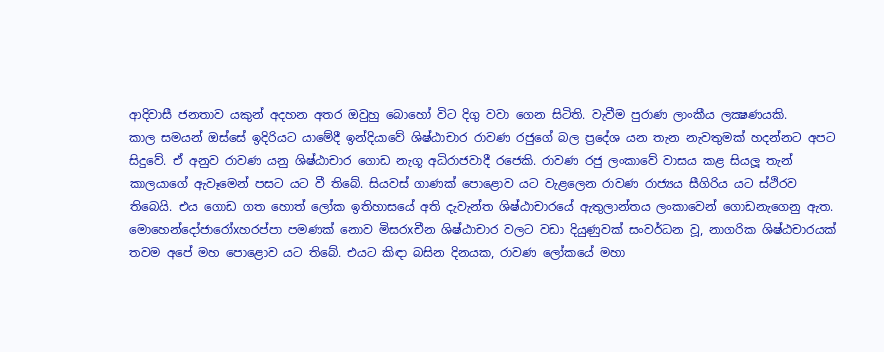ආදිවාසී ජනතාව යකුන් අදහන අතර ඔවුහු බොහෝ විට දිගු වවා ගෙන සිටිති. වැවීම පුරාණ ලාංකීය ලක්‍ෂණයකි.
කාල සමයන් ඔස්සේ ඉදිරියට යාමේදී ඉන්දියාවේ ශිෂ්ඨාචාර රාවණ රජුගේ බල ප්‍රදේශ යන තැන නැවතුමක් හදන්නට අපට සිදුවේ. ඒ අනුව රාවණ යනු ශිෂ්ඨාචාර ගොඩ නැගූ අධිරාජවාදී රජෙකි. රාවණ රජු ලංකාවේ වාසය කළ සියලූ තැන් කාලයාගේ ඇවෑමෙන් පසට යට වී තිබේ. සියවස් ගාණක් පොළොව යට වැළලෙන රාවණ රාජ්‍යය සීගිරිය යට ස්ථිරව තිබෙයි. එය ගොඩ ගත හොත් ලෝක ඉතිහාසයේ අති දැවැන්ත ශිෂ්ඨාචාරයේ ඇතුලාන්තය ලංකාවෙන් ගොඩනැගෙනු ඇත. මොහෙන්දෝජාරෝxහරප්පා පමණක් නොව මිසරxචීන ශිෂ්ඨාචාර වලට වඩා දියුණුවක් සංවර්ධන වූ, නාගරික ශිෂ්ඨචාරයක් තවම අපේ මහ පොළොව යට තිබේ. එයට කිඳා බසින දිනයක, රාවණ ලෝකයේ මහා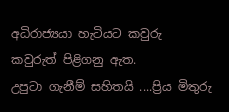අධිරාජ්‍යයා හැටියට කවුරු කවුරුත් පිළිගනු ඇත.
උපුටා ගැනීම් සහිතයි ....ප්‍රිය මිතුරු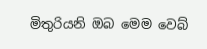මිතුරියනි ඔබ මෙම වෙබ්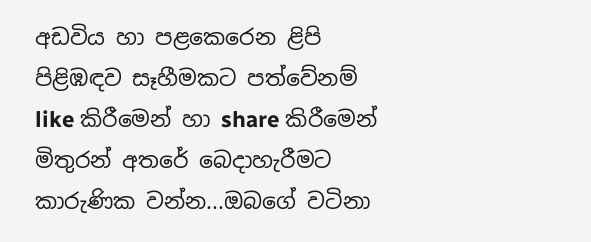අඩවිය හා පළකෙරෙන ළිපි පිළිඹඳව සෑහීමකට පත්වේනම්  like කිරීමෙන් හා share කිරීමෙන් මිතුරන් අතරේ බෙදාහැරීමට කාරුණික වන්න...ඔබගේ වටිනා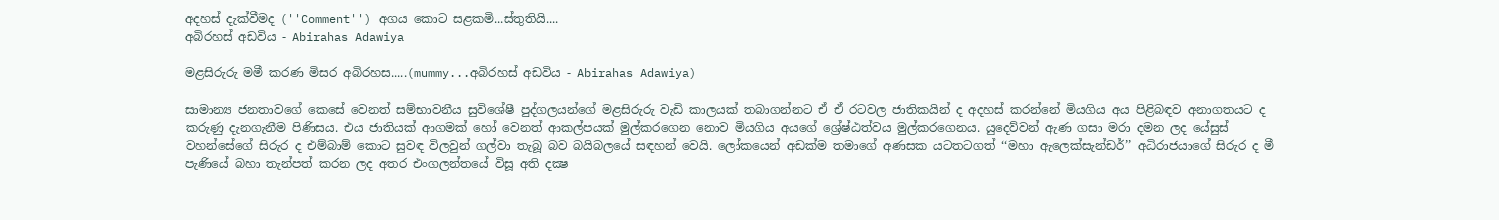අදහස් දැක්වීමද (''Comment'') අගය කොට සළකමි...ස්තුතියි....
අබිරහස් අඩවිය - Abirahas Adawiya

මළසිරුරු මමී කරණ මිසර අබිරහස.....(mummy...අබිරහස් අඩවිය - Abirahas Adawiya)

සාමාන්‍ය ජනතාවගේ කෙසේ වෙනත් සම්භාවනීය සුවිශේෂී පුද්ගලයන්ගේ මළසිරුරු වැඩි කාලයක් තබාගන්නට ඒ ඒ රටවල ජාතිකයින් ද අදහස් කරන්නේ මියගිය අය පිළිබඳව අනාගතයට ද කරුණු දැනගැනීම පිණිසය. එය ජාතියක් ආගමක් හෝ වෙනත් ආකල්පයක් මුල්කරගෙන නොව මියගිය අයගේ ශ්‍රේෂ්ඨත්වය මුල්කරගෙනය. යුදෙව්වන් ඇණ ගසා මරා දමන ලද යේසුස් වහන්සේගේ සිරුර ද එම්බාම් කොට සුවඳ විලවුන් ගල්වා තැබූ බව බයිබලයේ සඳහන් වෙයි. ලෝකයෙන් අඩක්ම තමාගේ අණසක යටතටගත් ‘‘මහා ඇලෙක්සැන්ඩර්’’ අධිරාජයාගේ සිරුර ද මී පැණියේ බහා තැන්පත් කරන ලද අතර එංගලන්තයේ විසූ අති දක්‍ෂ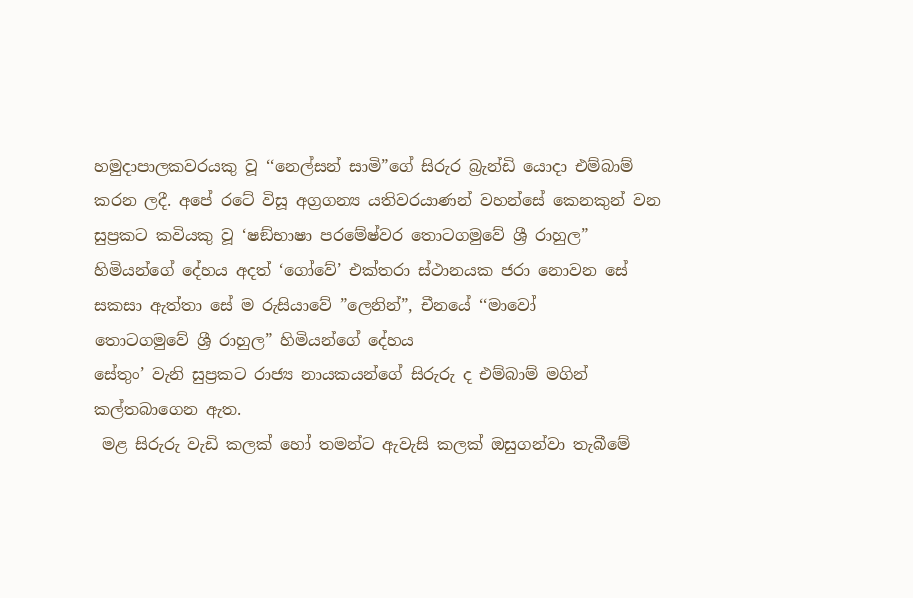හමුදාපාලකවරයකු වූ ‘‘නෙල්සන් සාමි”ගේ සිරුර බ්‍රැන්ඩි යොදා එම්බාම් කරන ලදී. අපේ රටේ විසූ අග්‍රගන්‍ය යතිවරයාණන් වහන්සේ කෙනකුන් වන සුප්‍රකට කවියකු වූ ‘ෂඞ්භාෂා පරමේෂ්වර තොටගමුවේ ශ්‍රී රාහුල” හිමියන්ගේ දේහය අදත් ‘ගෝවේ’ එක්තරා ස්ථානයක ජරා නොවන සේ සකසා ඇත්තා සේ ම රුසියාවේ ”ලෙනින්”, චීනයේ ‘‘මාවෝ
තොටගමුවේ ශ්‍රී රාහුල” හිමියන්ගේ දේහය
සේතුං’ වැනි සුප්‍රකට රාජ්‍ය නායකයන්ගේ සිරුරු ද එම්බාම් මගින් කල්තබාගෙන ඇත.
 මළ සිරුරු වැඩි කලක් හෝ තමන්ට ඇවැසි කලක් ඔසුගන්වා තැබීමේ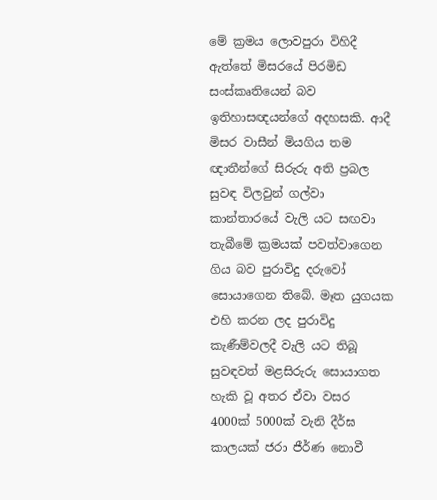මේ ක්‍රමය ලොවපුරා විහිදී ඇත්තේ මිසරයේ පිරමිඩ සංස්කෘතියෙන් බව ඉතිහාසඥයන්ගේ අදහසකි. ආදී මිසර වාසීන් මියගිය තම ඥාතීන්ගේ සිරුරු අති ප්‍රබල සුවඳ විලවුන් ගල්වා කාන්තාරයේ වැලි යට සඟවා තැබීමේ ක්‍රමයක් පවත්වාගෙන ගිය බව පුරාවිදු දරුවෝ සොයාගෙන තිබේ. මෑත යුගයක එහි කරන ලද පුරාවිදු කැණීම්වලදී වැලි යට තිබූ සුවඳවත් මළසිරුරු සොයාගත හැකි වූ අතර ඒවා වසර 4000ක් 5000ක් වැනි දීර්ඝ කාලයක් ජරා ජීර්ණ නොවී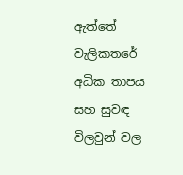ඇත්තේ වැලිකතරේ අධික තාපය සහ සුවඳ විලවුන් වල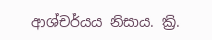ආශ්චර්යය නිසාය. ක්‍රි.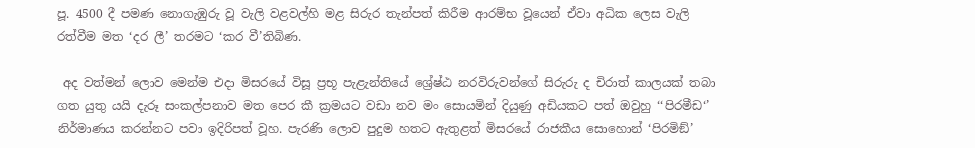පූ. 4500 දී පමණ නොගැඹුරු වූ වැලි වළවල්හි මළ සිරුර තැන්පත් කිරීම ආරම්භ වූයෙන් ඒවා අධික ලෙස වැලි රත්වීම මත ‘දර ලී’ තරමට ‘කර වී’තිබිණ.

 අද වත්මන් ලොව මෙන්ම එදා මිසරයේ විසූ ප්‍රභූ පැළැන්තියේ ශ්‍රේෂ්ඨ නරවිරුවන්ගේ සිරුරු ද චිරාත් කාලයක් තබා ගත යුතු යයි දැරූ සංකල්පනාව මත පෙර කී ක්‍රමයට වඩා නව මං සොයමින් දියුණු අඩියකට පත් ඔවුහු ‘‘පිරමීඩ‘’ නිර්මාණය කරන්නට පවා ඉදිරිපත් වූහ. පැරණි ලොව පුදුම හතට ඇතුළත් මිසරයේ රාජකීය සොහොන් ‘පිරමිඞ්’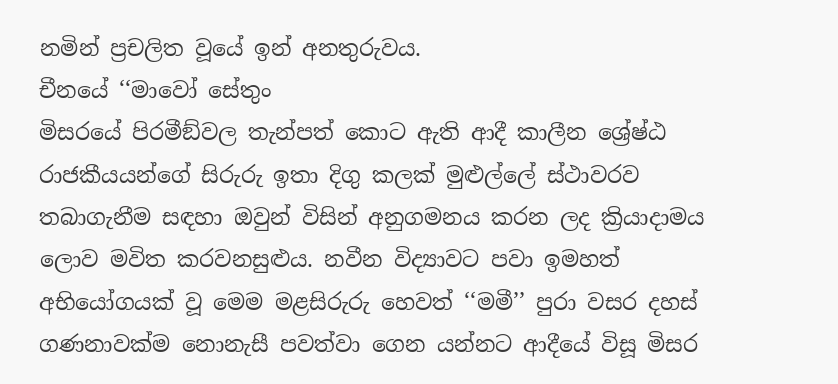නමින් ප්‍රචලිත වූයේ ඉන් අනතුරුවය.
චීනයේ ‘‘මාවෝ සේතුං
මිසරයේ පිරමීඞ්වල තැන්පත් කොට ඇති ආදී කාලීන ශ්‍රේෂ්ඨ රාජකීයයන්ගේ සිරුරු ඉතා දිගු කලක් මුළුල්ලේ ස්ථාවරව තබාගැනීම සඳහා ඔවුන් විසින් අනුගමනය කරන ලද ක්‍රියාදාමය ලොව මවිත කරවනසුළුය. නවීන විද්‍යාවට පවා ඉමහත් අභියෝගයක් වූ මෙම මළසිරුරු හෙවත් ‘‘මමී’’ පුරා වසර දහස් ගණනාවක්ම නොනැසී පවත්වා ගෙන යන්නට ආදීයේ විසූ මිසර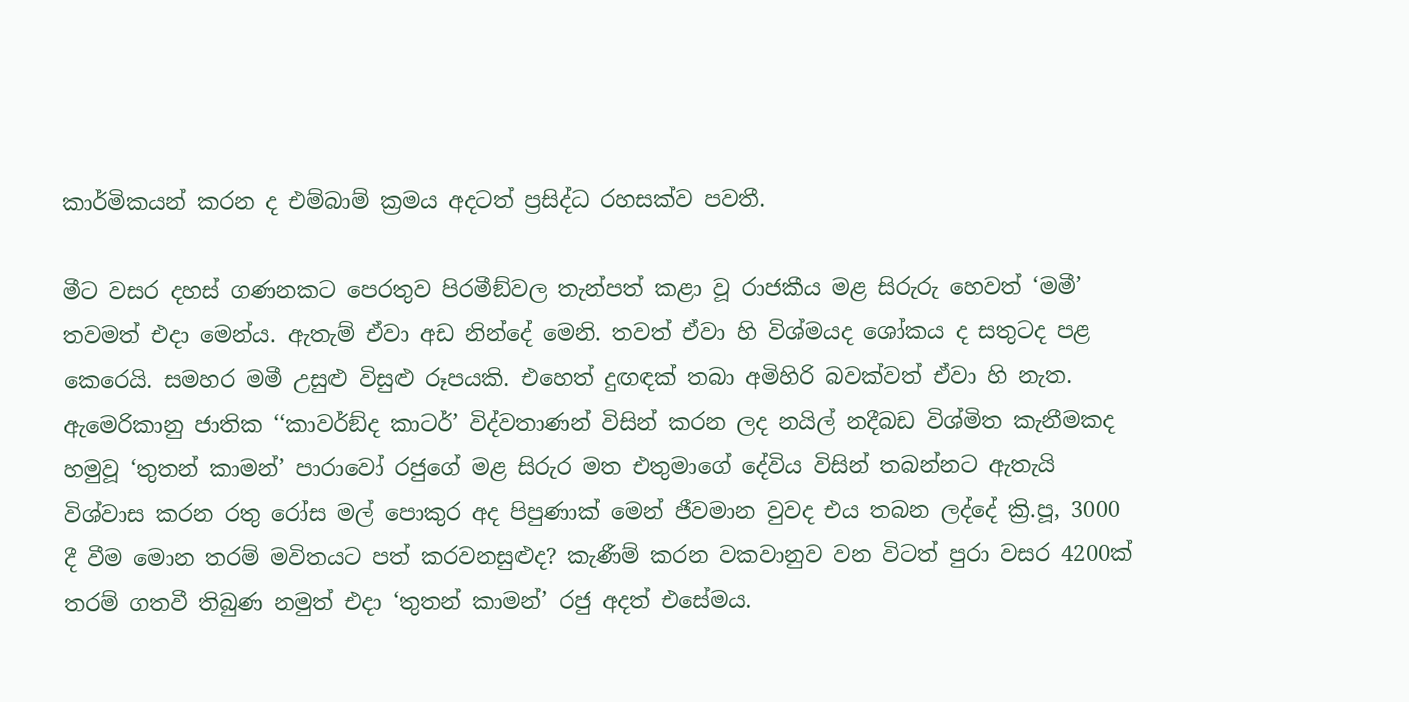කාර්මිකයන් කරන ද එම්බාම් ක්‍රමය අදටත් ප්‍රසිද්ධ රහසක්ව පවතී.

මීට වසර දහස් ගණනකට පෙරතුව පිරමීඞ්වල තැන්පත් කළා වූ රාජකීය මළ සිරුරු හෙවත් ‘මමී’ තවමත් එදා මෙන්ය. ඇතැම් ඒවා අඩ නින්දේ මෙනි. තවත් ඒවා හි විශ්මයද ශෝකය ද සතුටද පළ කෙරෙයි. සමහර මමී උසුළු විසුළු රූපයකි. එහෙත් දුඟඳක් තබා අමිහිරි බවක්වත් ඒවා හි නැත. ඇමෙරිකානු ජාතික ‘‘කාවර්ඞ්ද කාටර්’ විද්වතාණන් විසින් කරන ලද නයිල් නදීබඩ විශ්මිත කැනීමකද හමුවූ ‘තුතන් කාමන්’ පාරාවෝ රජුගේ මළ සිරුර මත එතුමාගේ දේවිය විසින් තබන්නට ඇතැයි විශ්වාස කරන රතු රෝස මල් පොකුර අද පිපුණාක් මෙන් ජීවමාන වුවද එය තබන ලද්දේ ක්‍රි.පූ, 3000 දී වීම මොන තරම් මවිතයට පත් කරවනසුළුද? කැණීම් කරන වකවානුව වන විටත් පුරා වසර 4200ක් තරම් ගතවී තිබුණ නමුත් එදා ‘තුතන් කාමන්’ රජු අදත් එසේමය.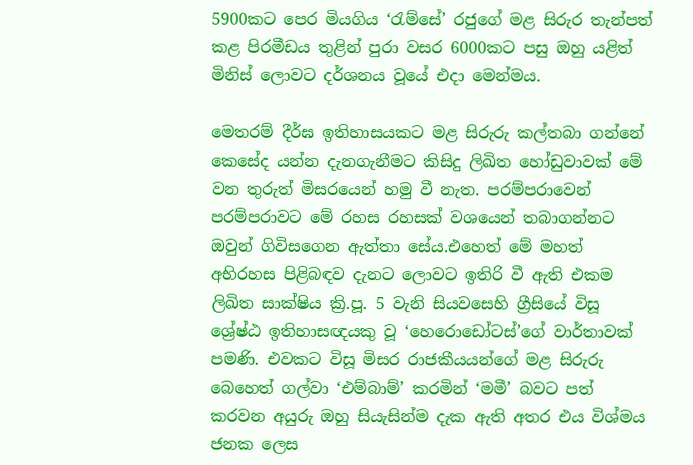5900කට පෙර මියගිය ‘රැම්සේ’ රජුගේ මළ සිරුර තැන්පත් කළ පිරමීඩය තුළින් පුරා වසර 6000කට පසු ඔහු යළිත් මිනිස් ලොවට දර්ශනය වූයේ එදා මෙන්මය.

මෙතරම් දීර්ඝ ඉතිහාසයකට මළ සිරුරු කල්තබා ගන්නේ කෙසේද යන්න දැනගැනීමට කිසිදු ලිඛිත හෝඩුවාවක් මේ වන තුරුත් මිසරයෙන් හමු වී නැත. පරම්පරාවෙන් පරම්පරාවට මේ රහස රහසක් වශයෙන් තබාගන්නට ඔවුන් ගිවිසගෙන ඇත්තා සේය.එහෙත් මේ මහත් අභිරහස පිළිබඳව දැනට ලොවට ඉතිරි වී ඇති එකම ලිඛිත සාක්ෂිය ක්‍රි.පූ. 5 වැනි සියවසෙහි ග්‍රීසියේ විසූ ශ්‍රේෂ්ඨ ඉතිහාසඥයකු වූ ‘හෙරොඩෝටස්’ගේ වාර්තාවක් පමණි. එවකට විසූ මිසර රාජකීයයන්ගේ මළ සිරුරු බෙහෙත් ගල්වා ‘එම්බාම්’ කරමින් ‘මමී’ බවට පත් කරවන අයුරු ඔහු සියැසින්ම දැක ඇති අතර එය විශ්මය ජනක ලෙස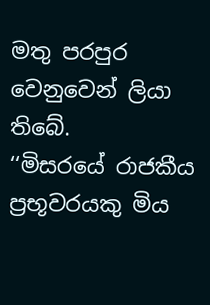මතු පරපුර වෙනුවෙන් ලියා තිබේ.
‘‘මිසරයේ රාජකීය ප්‍රභූවරයකු මිය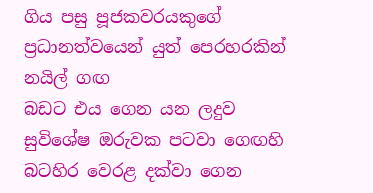ගිය පසු පූජකවරයකුගේ ප්‍රධානත්වයෙන් යුත් පෙරහරකින් නයිල් ගඟ
බඩට එය ගෙන යන ලදුව සුවිශේෂ ඔරුවක පටවා ගෙඟහි බටහිර වෙරළ දක්වා ගෙන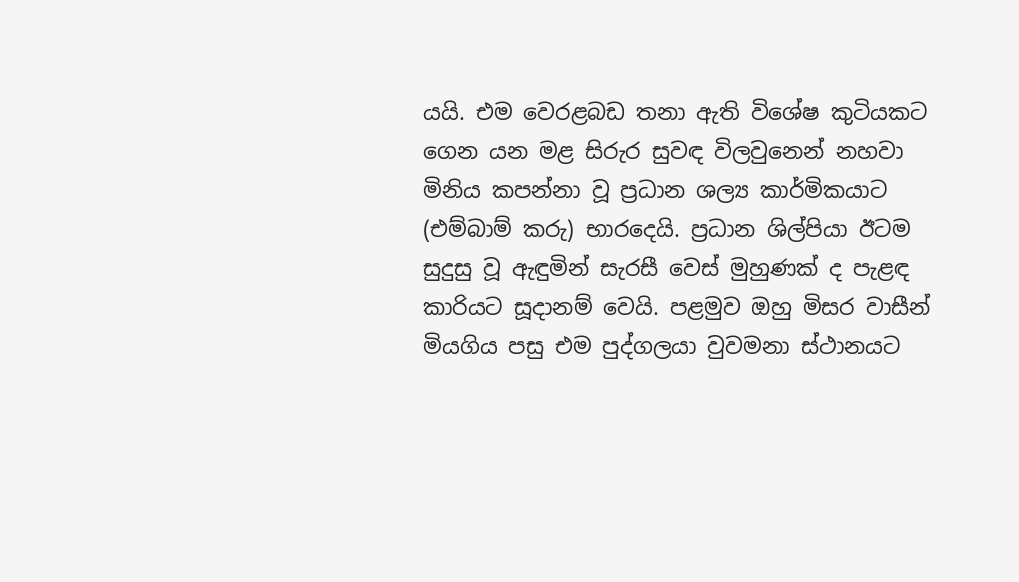යයි. එම වෙරළබඩ තනා ඇති විශේෂ කුටියකට ගෙන යන මළ සිරුර සුවඳ විලවුනෙන් නහවා මිනිය කපන්නා වූ ප්‍රධාන ශල්‍ය කාර්මිකයාට (එම්බාම් කරු) භාරදෙයි. ප්‍රධාන ශිල්පියා ඊටම සුදුසු වූ ඇඳුමින් සැරසී වෙස් මුහුණක් ද පැළඳ කාරියට සූදානම් වෙයි. පළමුව ඔහු මිසර වාසීන් මියගිය පසු එම පුද්ගලයා වුවමනා ස්ථානයට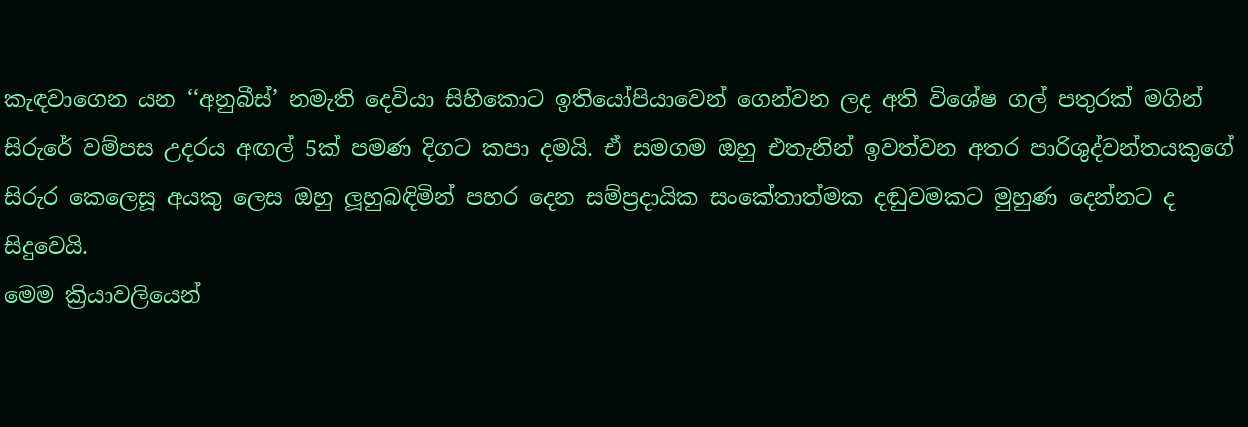කැඳවාගෙන යන ‘‘අනුබීස්’ නමැති දෙවියා සිහිකොට ඉතියෝපියාවෙන් ගෙන්වන ලද අති විශේෂ ගල් පතුරක් මගින් සිරුරේ වම්පස උදරය අඟල් 5ක් පමණ දිගට කපා දමයි. ඒ සමගම ඔහු එතැනින් ඉවත්වන අතර පාරිශුද්වන්තයකුගේ සිරුර කෙලෙසූ අයකු ලෙස ඔහු ලූහුබඳිමින් පහර දෙන සම්ප්‍රදායික සංකේතාත්මක දඬුවමකට මුහුණ දෙන්නට ද සිදුවෙයි.
මෙම ක්‍රියාවලියෙන්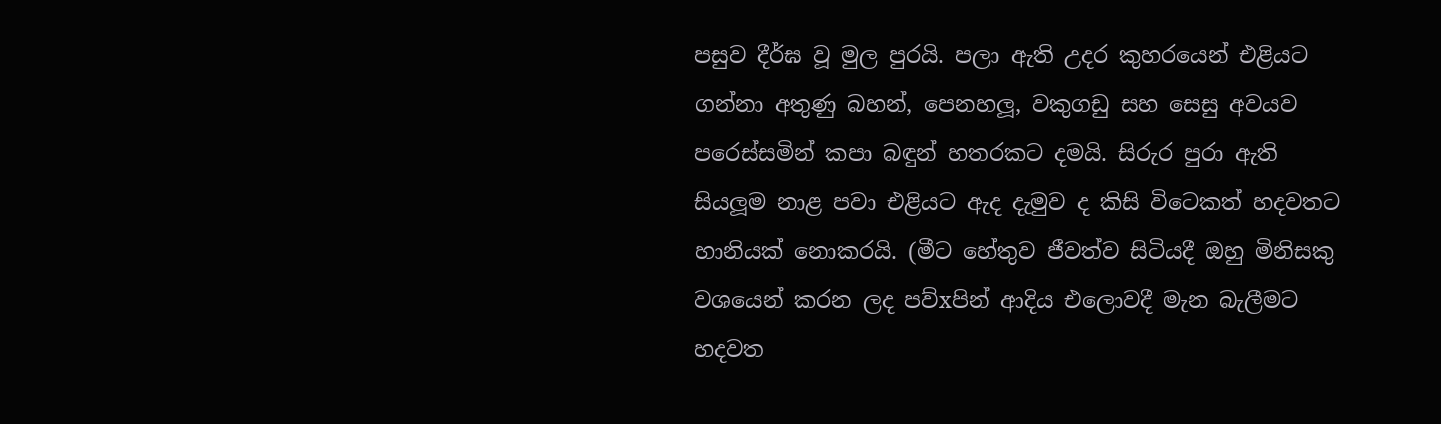පසුව දීර්ඝ වූ මුල පුරයි. පලා ඇති උදර කුහරයෙන් එළියට ගන්නා අතුණු බහන්, පෙනහලූ, වකුගඩු සහ සෙසු අවයව පරෙස්සමින් කපා බඳුන් හතරකට දමයි. සිරුර පුරා ඇති සියලූම නාළ පවා එළියට ඇද දැමුව ද කිසි විටෙකත් හදවතට හානියක් නොකරයි. (මීට හේතුව ජීවත්ව සිටියදී ඔහු මිනිසකු වශයෙන් කරන ලද පව්xපින් ආදිය එලොවදී මැන බැලීමට හදවත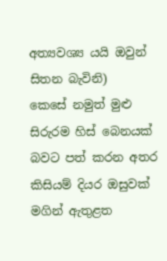අත්‍යවශ්‍ය යයි ඔවුන් සිතන බැවිනි)
කෙසේ නමුත් මුළු සිරුරම හිස් බෙනයක් බවට පත් කරන අතර කිසියම් දියර ඔසුවක් මගින් ඇතුළත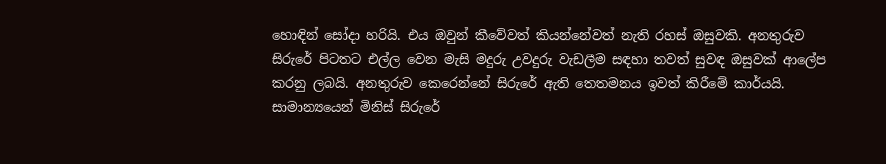හොඳින් සෝදා හරියි. එය ඔවුන් කීවේවත් කියන්නේවත් නැති රහස් ඔසුවකි. අනතුරුව සිරුරේ පිටතට එල්ල වෙන මැසි මදුරු උවදුරු වැඩලීම සඳහා තවත් සුවඳ ඔසුවක් ආලේප කරනු ලබයි. අනතුරුව කෙරෙන්නේ සිරුරේ ඇති තෙතමනය ඉවත් කිරීමේ කාර්යයි.
සාමාන්‍යයෙන් මිනිස් සිරුරේ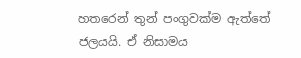හතරෙන් තුන් පංගුවක්ම ඇත්තේ ජලයයි. ඒ නිසාමය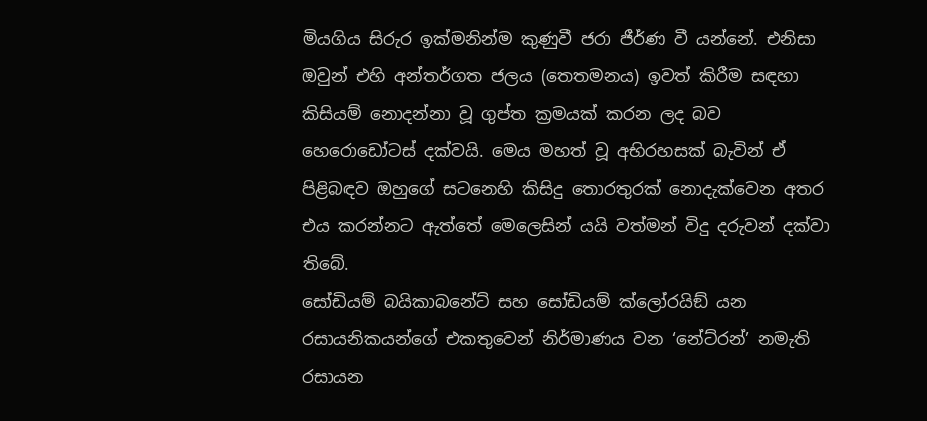මියගිය සිරුර ඉක්මනින්ම කුණුවී ජරා ජීර්ණ වී යන්නේ. එනිසා ඔවුන් එහි අන්තර්ගත ජලය (තෙතමනය) ඉවත් කිරීම සඳහා කිසියම් නොදන්නා වූ ගුප්ත ක්‍රමයක් කරන ලද බව හෙරොඩෝටස් දක්වයි. මෙය මහත් වූ අභිරහසක් බැවින් ඒ පිළිබඳව ඔහුගේ සටනෙහි කිසිදු තොරතුරක් නොදැක්වෙන අතර එය කරන්නට ඇත්තේ මෙලෙසින් යයි වත්මන් විදු දරුවන් දක්වා තිබේ.
සෝඩියම් බයිකාබනේට් සහ සෝඩියම් ක්ලෝරයිඞ් යන රසායනිකයන්ගේ එකතුවෙන් නිර්මාණය වන ‘නේට්රන්’ නමැති රසායන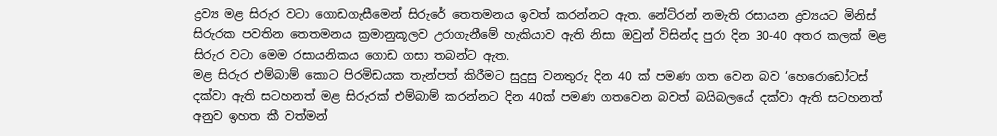ද්‍රව්‍ය මළ සිරුර වටා ගොඩගැසීමෙන් සිරුරේ තෙතමනය ඉවත් කරන්නට ඇත. නේට්රන් නමැති රසායන ද්‍රව්‍යයට මිනිස් සිරුරක පවතින තෙතමනය ක්‍රමානුකූලව උරාගැනීමේ හැකියාව ඇති නිසා ඔවුන් විසින්ද පුරා දින 30-40 අතර කලක් මළ සිරුර වටා මෙම රසායනිකය ගොඩ ගසා තබන්ට ඇත.
මළ සිරුර එම්බාම් කොට පිරමිඩයක තැන්පත් කිරීමට සුදුසු වනතුරු දින 40 ක් පමණ ගත වෙන බව ‘හෙරොඩෝටස් දක්වා ඇති සටහනත් මළ සිරුරක් එම්බාම් කරන්නට දින 40ක් පමණ ගතවෙන බවත් බයිබලයේ දක්වා ඇති සටහනත් අනුව ඉහත කී වත්මන්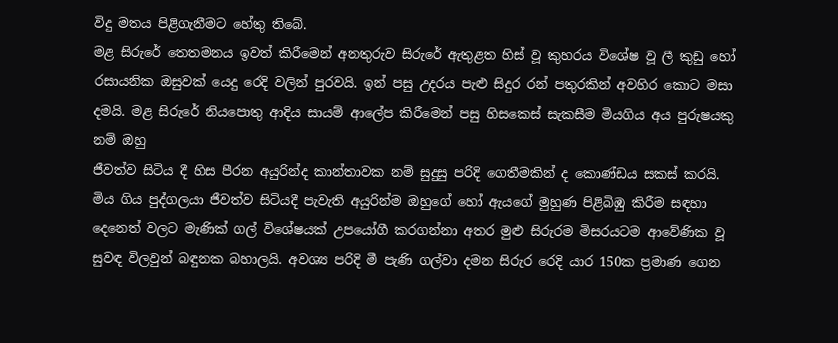විදු මතය පිළිගැනීමට හේතු තිබේ.
මළ සිරුරේ තෙතමනය ඉවත් කිරීමෙන් අනතුරුව සිරුරේ ඇතුළත හිස් වූ කුහරය විශේෂ වූ ලී කුඩු හෝ රසායනික ඔසුවක් යෙදු රෙදි වලින් පුරවයි. ඉන් පසු උදරය පැළු සිදුර රන් පතුරකින් අවහිර කොට මසා දමයි. මළ සිරුරේ නියපොතු ආදිය සායම් ආලේප කිරීමෙන් පසු හිසකෙස් සැකසීම මියගිය අය පුරුෂයකු නම් ඔහු
ජීවත්ව සිටිය දී හිස පීරන අයුරින්ද කාන්තාවක නම් සුදුසු පරිදි ගෙතීමකින් ද කොණ්ඩය සකස් කරයි. මිය ගිය පුද්ගලයා ජීවත්ව සිටියදී පැවැති අයුරින්ම ඔහුගේ හෝ ඇයගේ මුහුණ පිළිබිඹු කිරීම සඳහා දෙනෙත් වලට මැණික් ගල් විශේෂයක් උපයෝගී කරගන්නා අතර මුළු සිරුරම මිසරයටම ආවේණික වූ සුවඳ විලවුන් බඳුනක බහාලයි. අවශ්‍ය පරිදි මී පැණි ගල්වා දමන සිරුර රෙදි යාර 150ක ප්‍රමාණ ගෙන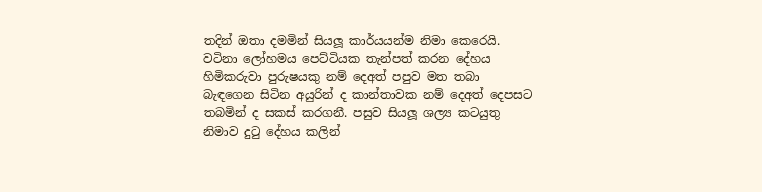තදින් ඔතා දමමින් සියලූ කාර්යයන්ම නිමා කෙරෙයි.
වටිනා ලෝහමය පෙට්ටියක තැන්පත් කරන දේහය හිමිකරුවා පුරුෂයකු නම් දෙඅත් පපුව මත තබා බැඳගෙන සිටින අයුරින් ද කාන්තාවක නම් දෙඅත් දෙපසට තබමින් ද සකස් කරගනී. පසුව සියලූ ශල්‍ය කටයුතු නිමාව දුටු දේහය කලින්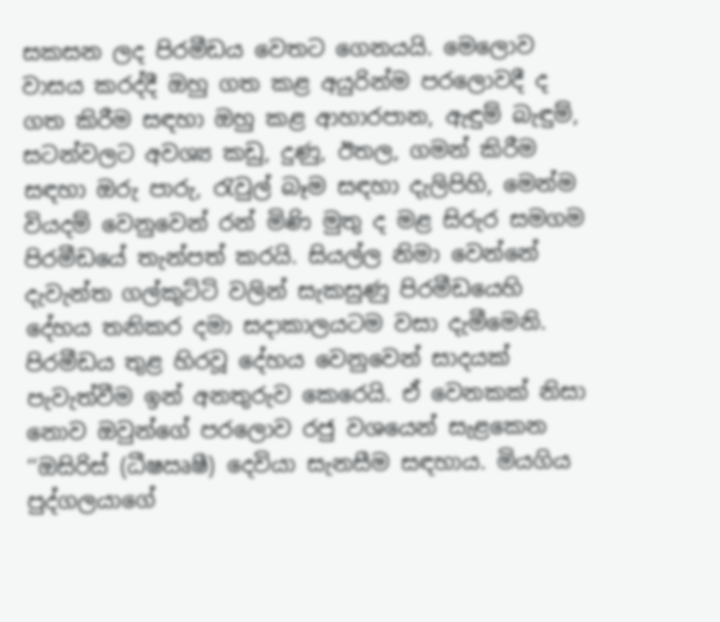සකසන ලද පිරමීඩය වෙතට ගෙනයයි. මෙලොව වාසය කරද්දී ඔහු ගත කළ අයුරින්ම පරලොවදී ද ගත කිරීම සඳහා ඔහු කළ ආහාරපාන, ඇඳුම් බැඳුම්, සටන්වලට අවශ්‍ය කඩු, දුණු, ඊතල, ගමන් කිරීම සඳහා ඔරු පාරු, රැවුල් බෑම සඳහා දැලිපිහි, මෙන්ම වියදම් වෙනුවෙන් රන් මිණි මුතු ද මළ සිරුර සමගම පිරමීඩයේ තැන්පත් කරයි. සියල්ල නිමා වෙන්නේ දැවැන්ත ගල්කුට්ටි වලින් සැකසුණු පිරමීඩයෙහි දේහය තනිකර දමා සදාකාලයටම වසා දැමීමෙනි.
පිරමීඩය තුළ හිරවූ දේහය වෙනුවෙන් සාදයක් පැවැත්වීම ඉන් අනතුරුව කෙරෙයි. ඒ වෙනකක් නිසා නොව ඔවුන්ගේ පරලොව රජු වශයෙන් සැළකෙන ‘‘ඔසිරිස් (ධීෂඍෂී) දෙවියා සැනසීම සඳහාය. මියගිය පුද්ගලයාගේ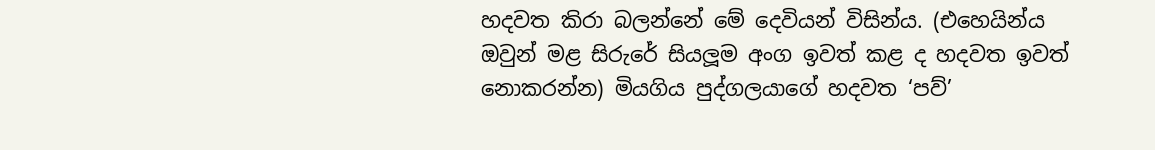හදවත කිරා බලන්නේ මේ දෙවියන් විසින්ය. (එහෙයින්ය ඔවුන් මළ සිරුරේ සියලූම අංග ඉවත් කළ ද හදවත ඉවත් නොකරන්න) මියගිය පුද්ගලයාගේ හදවත ‘පව්’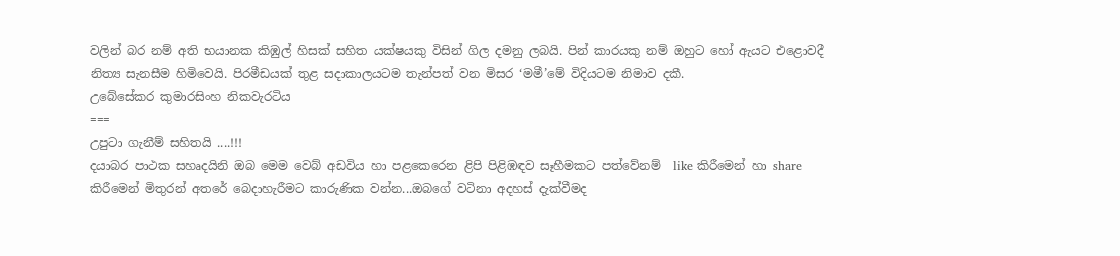වලින් බර නම් අති භයානක කිඹුල් හිසක් සහිත යක්ෂයකු විසින් ගිල දමනු ලබයි. පින් කාරයකු නම් ඔහුට හෝ ඇයට එළොවදී නිත්‍ය සැනසීම හිමිවෙයි. පිරමීඩයක් තුළ සදාකාලයටම තැන්පත් වන මිසර ‘මමී’මේ විදියටම නිමාව දකී.
උබේසේකර කුමාරසිංහ නිකවැරටිය
===
උපුටා ගැනීම් සහිතයි ....!!!
දයාබර පාථක සහෘදයිනි ඔබ මෙම වෙබ් අඩවිය හා පළකෙරෙන ළිපි පිළිඹඳව සෑහීමකට පත්වේනම්  like කිරීමෙන් හා share කිරීමෙන් මිතුරන් අතරේ බෙදාහැරීමට කාරුණික වන්න...ඔබගේ වටිනා අදහස් දැක්වීමද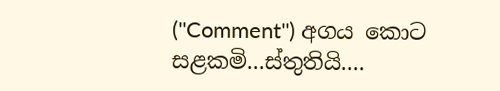(''Comment'') අගය කොට සළකමි...ස්තුතියි....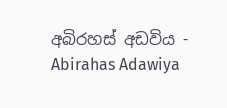අබිරහස් අඩවිය - Abirahas Adawiya